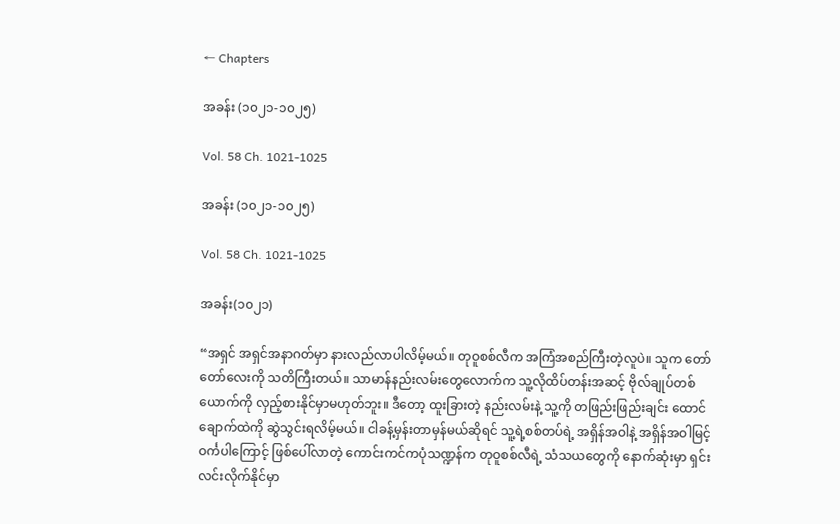← Chapters

အခန်း (၁၀၂၁-၁၀၂၅)

Vol. 58 Ch. 1021-1025

အခန်း (၁၀၂၁-၁၀၂၅)

Vol. 58 Ch. 1021-1025

အခန်း(၁၀၂၁)

“အရှင် အရှင်အနာဂတ်မှာ နားလည်လာပါလိမ့်မယ်။ တုဝူစစ်လီက အကြံအစည်ကြီးတဲ့လူပဲ။ သူက တော်တော်လေးကို သတိကြီးတယ်။ သာမာန်နည်းလမ်းတွေလောက်က သူ့လိုထိပ်တန်းအဆင့် ဗိုလ်ချုပ်တစ်ယောက်ကို လှည့်စားနိုင်မှာမဟုတ်ဘူး။ ဒီတော့ ထူးခြားတဲ့ နည်းလမ်းနဲ့ သူ့ကို တဖြည်းဖြည်းချင်း ထောင်ချောက်ထဲကို ဆွဲသွင်းရလိမ့်မယ်။ ငါခန့်မှန်းတာမှန်မယ်ဆိုရင် သူ့ရဲ့စစ်တပ်ရဲ့ အရှိန်အဝါနဲ့ အရှိန်အဝါမြင့်ဝင်္ကပါကြောင့် ဖြစ်ပေါ်လာတဲ့ ကောင်းကင်ကပုံသဏ္ဍန်က တုဝူစစ်လီရဲ့ သံသယတွေကို နောက်ဆုံးမှာ ရှင်းလင်းလိုက်နိုင်မှာ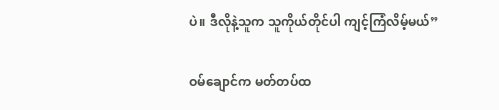ပဲ။ ဒီလိုနဲ့သူက သူကိုယ်တိုင်ပါ ကျင့်ကြံလိမ့်မယ်”

ဝမ်ချောင်က မတ်တပ်ထ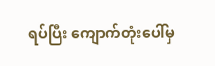ရပ်ပြီး ကျောက်တုံးပေါ်မှ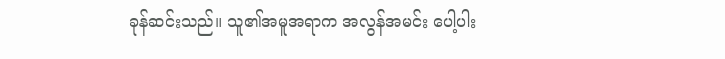ခုန်ဆင်းသည်။ သူ၏အမူအရာက အလွန်အမင်း ပေါ့ပါး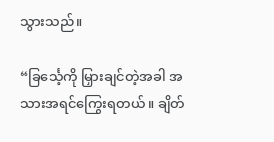သွားသည်။

“ခြင်္သေ့ကို မြှားချင်တဲ့အခါ အသားအရင်ကြွေးရတယ်။ ချိတ်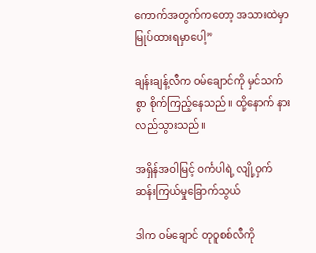ကောက်အတွက်ကတော့ အသားထဲမှာ မြုပ်ထားရမှာပေါ့”

ချန်းချန့်လီက ဝမ်ချောင်ကို မှင်သက်စွာ စိုက်ကြည့်နေသည်။ ထို့နောက် နားလည်သွားသည်။

အရှိန်အဝါမြင့် ဝင်္ကပါရဲ့ လျို့ဝှက်ဆန်းကြယ်မှုခြောက်သွယ်

ဒါက ဝမ်ချောင် တုဝူစစ်လီကို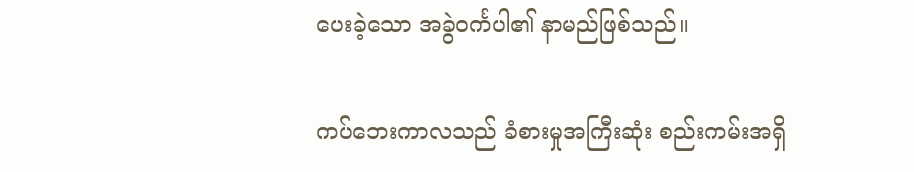ပေးခဲ့သော အခွဲဝင်္ကပါ၏ နာမည်ဖြစ်သည်။

ကပ်ဘေးကာလသည် ခံစားမှုအကြီးဆုံး စည်းကမ်းအရှိ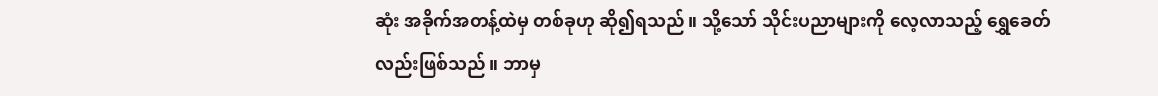ဆုံး အခိုက်အတန့်ထဲမှ တစ်ခုဟု ဆို၍ရသည်။ သို့သော် သိုင်းပညာများကို လေ့လာသည့် ရွှေခေတ်လည်းဖြစ်သည်။ ဘာမှ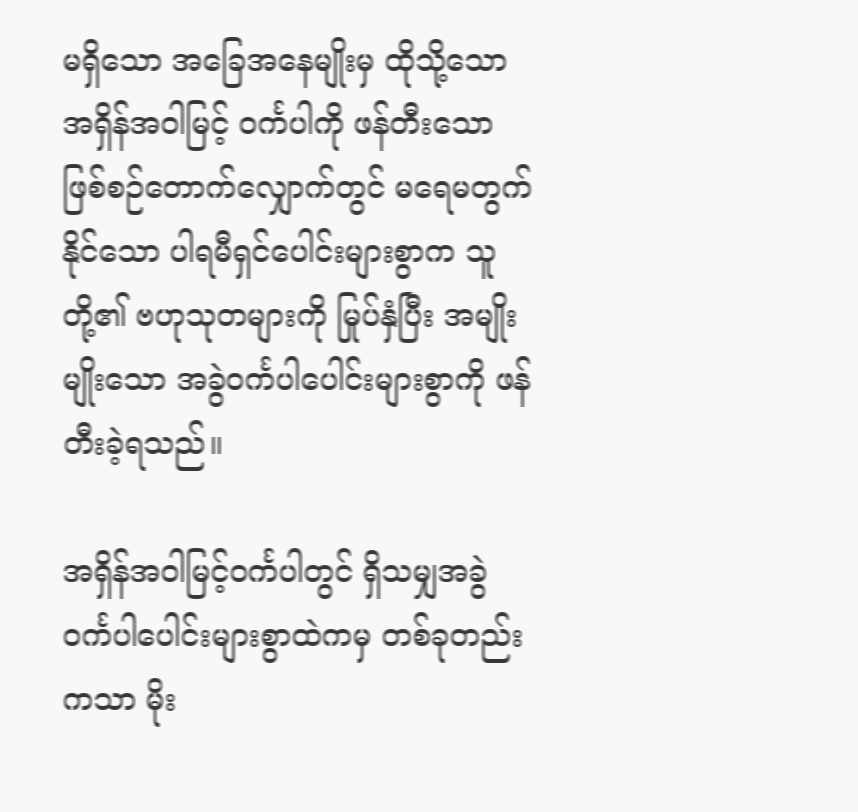မရှိသော အခြေအနေမျိုးမှ ထိုသို့သော အရှိန်အဝါမြင့် ဝင်္ကပါကို ဖန်တီးသောဖြစ်စဉ်တောက်လျှောက်တွင် မရေမတွက်နိုင်သော ပါရမီရှင်ပေါင်းများစွာက သူတို့၏ ဗဟုသုတများကို မြုပ်နှံပြီး အမျိုးမျိုးသော အခွဲဝင်္ကပါပေါင်းများစွာကို ဖန်တီးခဲ့ရသည်။

အရှိန်အဝါမြင့်ဝင်္ကပါတွင် ရှိသမျှအခွဲဝင်္ကပါပေါင်းများစွာထဲကမှ တစ်ခုတည်းကသာ မိုး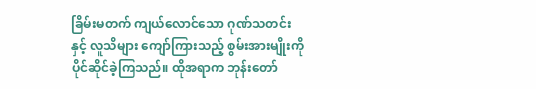ခြိမ်းမတက် ကျယ်လောင်သော ဂုဏ်သတင်းနှင့် လူသိများ ကျော်ကြားသည့် စွမ်းအားမျိုးကို ပိုင်ဆိုင်ခဲ့ကြသည်။ ထိုအရာက ဘုန်းတော်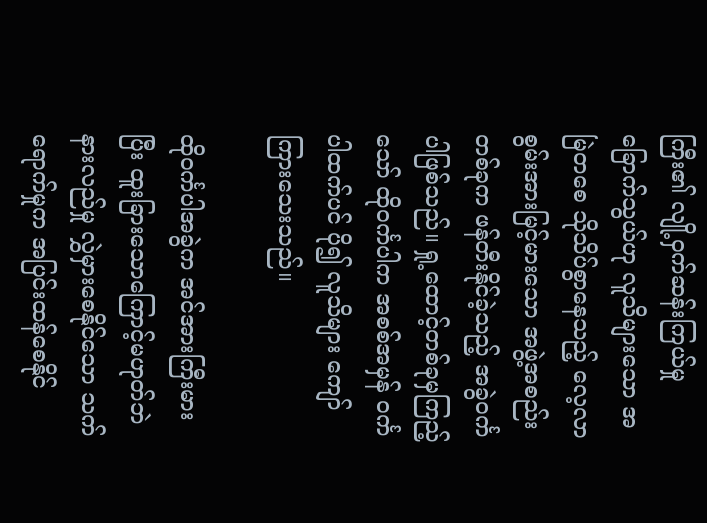ကြီး၏ လျို့ဝှက်ဆန်းကြယ်မှုခြောက်သွယ်ဟု လူသိများသော အမြဲတစေ သိုသိပ်စွာနေသည့် လေ့လာစွမ်းအားမြင့်မားသော အဖွဲ့အစည်းတစ်ခုက ဖန်တီးနိုင်ခဲ့သည့် အခွဲဝင်္ကပါဖြစ်သည်။ ရှု့ထောင့်တစ်ခုမှကြည့်သော် ထိုဝင်္ကပါက အစစ်အမှန် ဝင်္ကပါထက်ပင် ပို၍ လူသိများ ကျော်ကြားသေးသည်။

ထိုဝင်္ကပါအခွဲက အင်အားကြီးမားပြီး ထူးခြားသောကြောင့်မဟုတ်ဘဲ နားလည်မှု လွှဲမှားစေနိုင်သော သက်ရောက်မှုက အပြင်းထန်စေနိုင်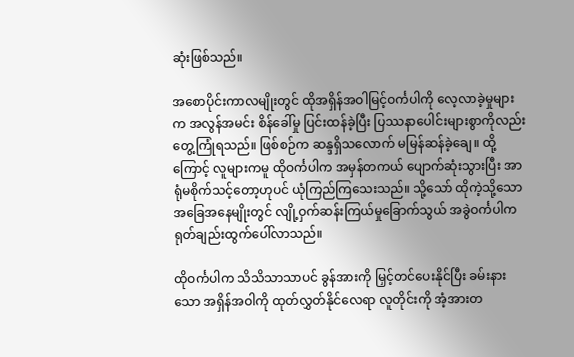ဆုံးဖြစ်သည်။

အစောပိုင်းကာလမျိုးတွင် ထိုအရှိန်အဝါမြင့်ဝင်္ကပါကို လေ့လာခဲ့မှုများက အလွန်အမင်း စိန်ခေါ်မှု ပြင်းထန်ခဲ့ပြီး ပြဿနာပေါင်းများစွာကိုလည်း တွေ့ကြုံရသည်။ ဖြစ်စဉ်က ဆန္ဒရှိသလောက် မမြန်ဆန်ခဲ့ချေ။ ထို့ကြောင့် လူများကမူ ထိုဝင်္ကပါက အမှန်တကယ် ပျောက်ဆုံးသွားပြီး အာရုံမစိုက်သင့်တော့ဟုပင် ယုံကြည်ကြသေးသည်။ သို့သော် ထိုကဲ့သို့သော အခြေအနေမျိုးတွင် လျို့ဝှက်ဆန်းကြယ်မှုခြောက်သွယ် အခွဲဝင်္ကပါက ရုတ်ချည်းထွက်ပေါ်လာသည်။

ထိုဝင်္ကပါက သိသိသာသာပင် ခွန်အားကို မြှင့်တင်ပေးနိုင်ပြီး ခမ်းနားသော အရှိန်အဝါကို ထုတ်လွှတ်နိုင်လေရာ လူတိုင်းကို အံ့အားတ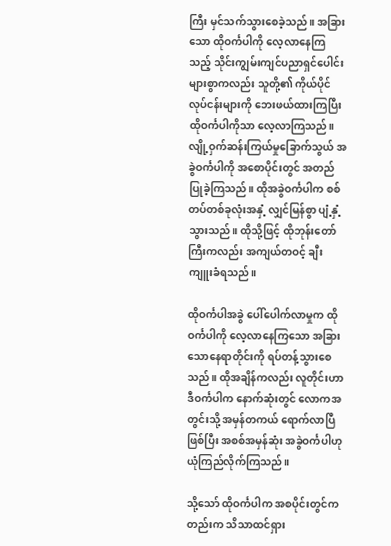ကြီး မှင်သက်သွားစေခဲ့သည်။ အခြားသော ထိုဝင်္ကပါကို လေ့လာနေကြသည့် သိုင်းကျွမ်းကျင်ပညာရှင်ပေါင်းများစွာကလည်း သူတို့၏ ကိုယ်ပိုင် လုပ်ငန်းများကို ဘေးဖယ်ထားကြပြီး ထိုဝင်္ကပါကိုသာ လေ့လာကြသည်။ လျို့ဝှက်ဆန်းကြယ်မှုခြောက်သွယ် အခွဲဝင်္ကပါကို အစောပိုင်းတွင် အတည်ပြုခဲ့ကြသည်။ ထိုအခွဲဝင်္ကပါက စစ်တပ်တစ်ခုလုံးအနှံ့ လျှင်မြန်စွာ ပျံ့နှံ့သွားသည်။ ထိုသို့ဖြင့် ထိုဘုန်းတော်ကြီးကလည်း အကျယ်တဝင့် ချီးကျူးခံရသည်။

ထိုဝင်္ကပါအခွဲ ပေါ်ပေါက်လာမှုက ထိုဝင်္ကပါကို လေ့လာနေကြသော အခြားသောနေရာတိုင်းကို ရပ်တန့်သွားစေသည်။ ထိုအချိန်ကလည်း လူတိုင်းဟာ ဒီဝင်္ကပါက နောက်ဆုံးတွင် လောကအတွင်းသို့ အမှန်တကယ် ရောက်လာပြီဖြစ်ပြီး အစစ်အမှန်ဆုံး အခွဲဝင်္ကပါဟု ယုံကြည်လိုက်ကြသည်။

သို့သော် ထိုဝင်္ကပါက အစပိုင်းတွင်ကတည်းက သိသာထင်ရှား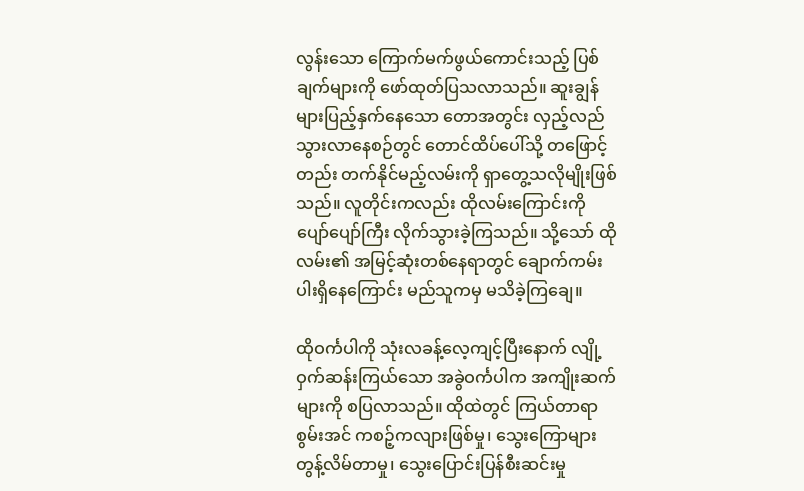လွန်းသော ကြောက်မက်ဖွယ်ကောင်းသည့် ပြစ်ချက်များကို ဖော်ထုတ်ပြသလာသည်။ ဆူးချွန်များပြည့်နှက်နေသော တောအတွင်း လှည့်လည်သွားလာနေစဉ်တွင် တောင်ထိပ်ပေါ်သို့ တဖြောင့်တည်း တက်နိုင်မည့်လမ်းကို ရှာတွေ့သလိုမျိုးဖြစ်သည်။ လူတိုင်းကလည်း ထိုလမ်းကြောင်းကို ပျော်ပျော်ကြီး လိုက်သွားခဲ့ကြသည်။ သို့သော် ထိုလမ်း၏ အမြင့်ဆုံးတစ်နေရာတွင် ချောက်ကမ်းပါးရှိနေကြောင်း မည်သူကမှ မသိခဲ့ကြချေ။

ထိုဝင်္ကပါကို သုံးလခန့်လေ့ကျင့်ပြီးနောက် လျို့ဝှက်ဆန်းကြယ်သော အခွဲဝင်္ကပါက အကျိုးဆက်များကို စပြလာသည်။ ထိုထဲတွင် ကြယ်တာရာစွမ်းအင် ကစဉ့်ကလျားဖြစ်မှု၊ သွေးကြောများ တွန့်လိမ်တာမှု၊ သွေးပြောင်းပြန်စီးဆင်းမှု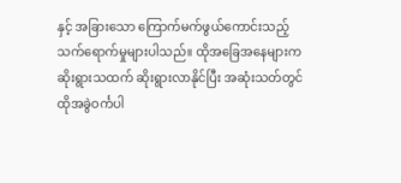နှင့် အခြားသော ကြောက်မက်ဖွယ်ကောင်းသည့် သက်ရောက်မှုများပါသည်။ ထိုအခြေအနေများက ဆိုးရွားသထက် ဆိုးရွားလာနိုင်ပြီး အဆုံးသတ်တွင် ထိုအခွဲဝင်္ကပါ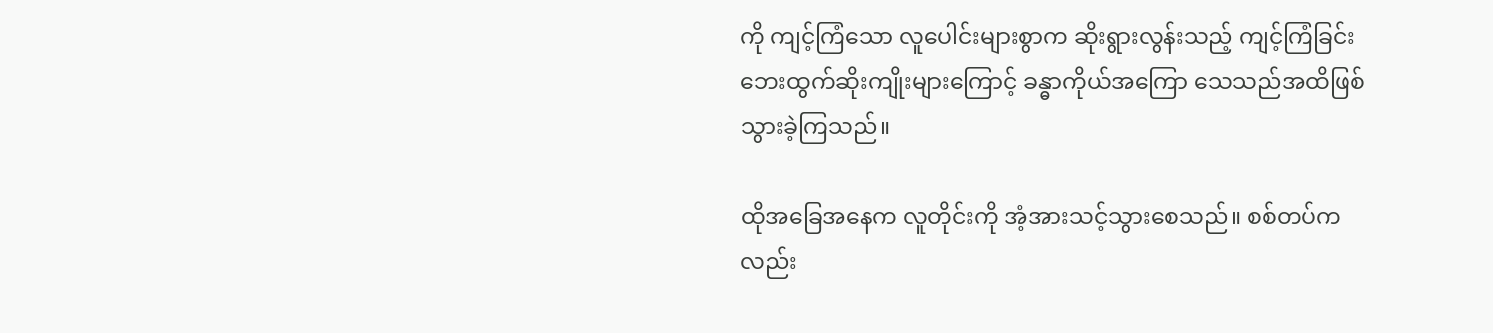ကို ကျင့်ကြံသော လူပေါင်းများစွာက ဆိုးရွားလွန်းသည့် ကျင့်ကြံခြင်း ဘေးထွက်ဆိုးကျိုးများကြောင့် ခန္ဓာကိုယ်အကြော သေသည်အထိဖြစ်သွားခဲ့ကြသည်။

ထိုအခြေအနေက လူတိုင်းကို အံ့အားသင့်သွားစေသည်။ စစ်တပ်ကလည်း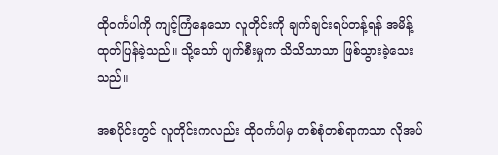ထိုဝင်္ကပါကို ကျင့်ကြံနေသော လူတိုင်းကို ချက်ချင်းရပ်တန့်ရန် အမိန့်ထုတ်ပြန်ခဲ့သည်။ သို့သော် ပျက်စီးမှုက သိသိသာသာ ဖြစ်သွားခဲ့သေးသည်။

အစပိုင်းတွင် လူတိုင်းကလည်း ထိုဝင်္ကပါမှ တစ်စုံတစ်ရာကသာ လိုအပ်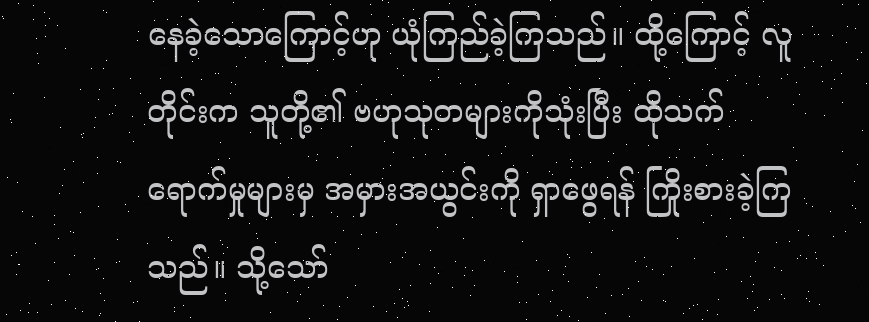နေခဲ့သောကြောင့်ဟု ယုံကြည်ခဲ့ကြသည်။ ထို့ကြောင့် လူတိုင်းက သူတို့၏ ဗဟုသုတများကိုသုံးပြီး ထိုသက်ရောက်မှုများမှ အမှားအယွင်းကို ရှာဖွေရန် ကြိုးစားခဲ့ကြသည်။ သို့သော်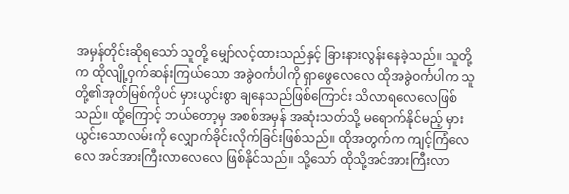အမှန်တိုင်းဆိုရသော် သူတို့ မျှော်လင့်ထားသည်နှင့် ခြားနားလွန်းနေခဲ့သည်။ သူတို့က ထိုလျို့ဝှက်ဆန်းကြယ်သော အခွဲဝင်္ကပါကို ရှာဖွေလေလေ ထိုအခွဲဝင်္ကပါက သူတို့၏အုတ်မြစ်ကိုပင် မှားယွင်းစွာ ချနေသည်ဖြစ်ကြောင်း သိလာရလေလေဖြစ်သည်။ ထို့ကြောင့် ဘယ်တော့မှ အစစ်အမှန် အဆုံးသတ်သို့ မရောက်နိုင်မည့် မှားယွင်းသောလမ်းကို လျှောက်ခိုင်းလိုက်ခြင်းဖြစ်သည်။ ထိုအတွက်က ကျင့်ကြံလေလေ အင်အားကြီးလာလေလေ ဖြစ်နိုင်သည်။ သို့သော် ထိုသို့အင်အားကြီးလာ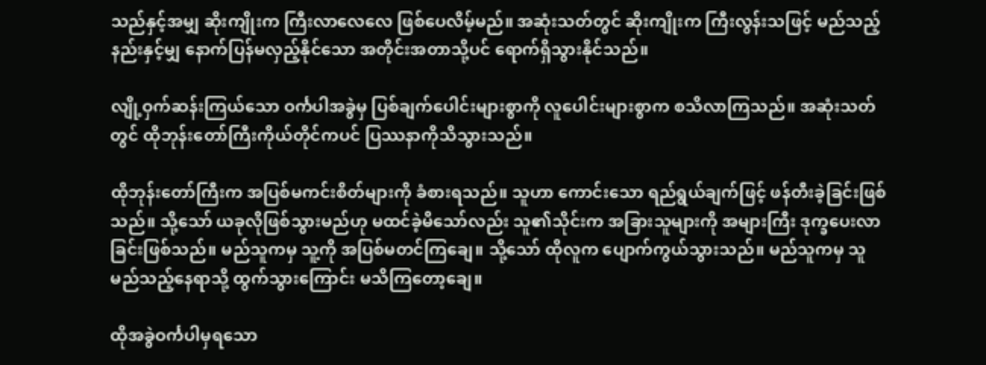သည်နှင့်အမျှ ဆိုးကျိုးက ကြီးလာလေလေ ဖြစ်ပေလိမ့်မည်။ အဆုံးသတ်တွင် ဆိုးကျိုးက ကြီးလွန်းသဖြင့် မည်သည့်နည်းနှင့်မျှ နောက်ပြန်မလှည့်နိုင်သော အတိုင်းအတာသို့ပင် ရောက်ရှိသွားနိုင်သည်။

လျို့ဝှက်ဆန်းကြယ်သော ဝင်္ကပါအခွဲမှ ပြစ်ချက်ပေါင်းများစွာကို လူပေါင်းများစွာက စသိလာကြသည်။ အဆုံးသတ်တွင် ထိုဘုန်းတော်ကြီးကိုယ်တိုင်ကပင် ပြဿနာကိုသိသွားသည်။

ထိုဘုန်းတော်ကြီးက အပြစ်မကင်းစိတ်များကို ခံစားရသည်။ သူဟာ ကောင်းသော ရည်ရွယ်ချက်ဖြင့် ဖန်တီးခဲ့ခြင်းဖြစ်သည်။ သို့သော် ယခုလိုဖြစ်သွားမည်ဟု မထင်ခဲ့မိသော်လည်း သူ၏သိုင်းက အခြားသူများကို အများကြီး ဒုက္ခပေးလာခြင်းဖြစ်သည်။ မည်သူကမှ သူ့ကို အပြစ်မတင်ကြချေ။ သို့သော် ထိုလူက ပျောက်ကွယ်သွားသည်။ မည်သူကမှ သူမည်သည့်နေရာသို့ ထွက်သွားကြောင်း မသိကြတော့ချေ။

ထိုအခွဲဝင်္ကပါမှရသော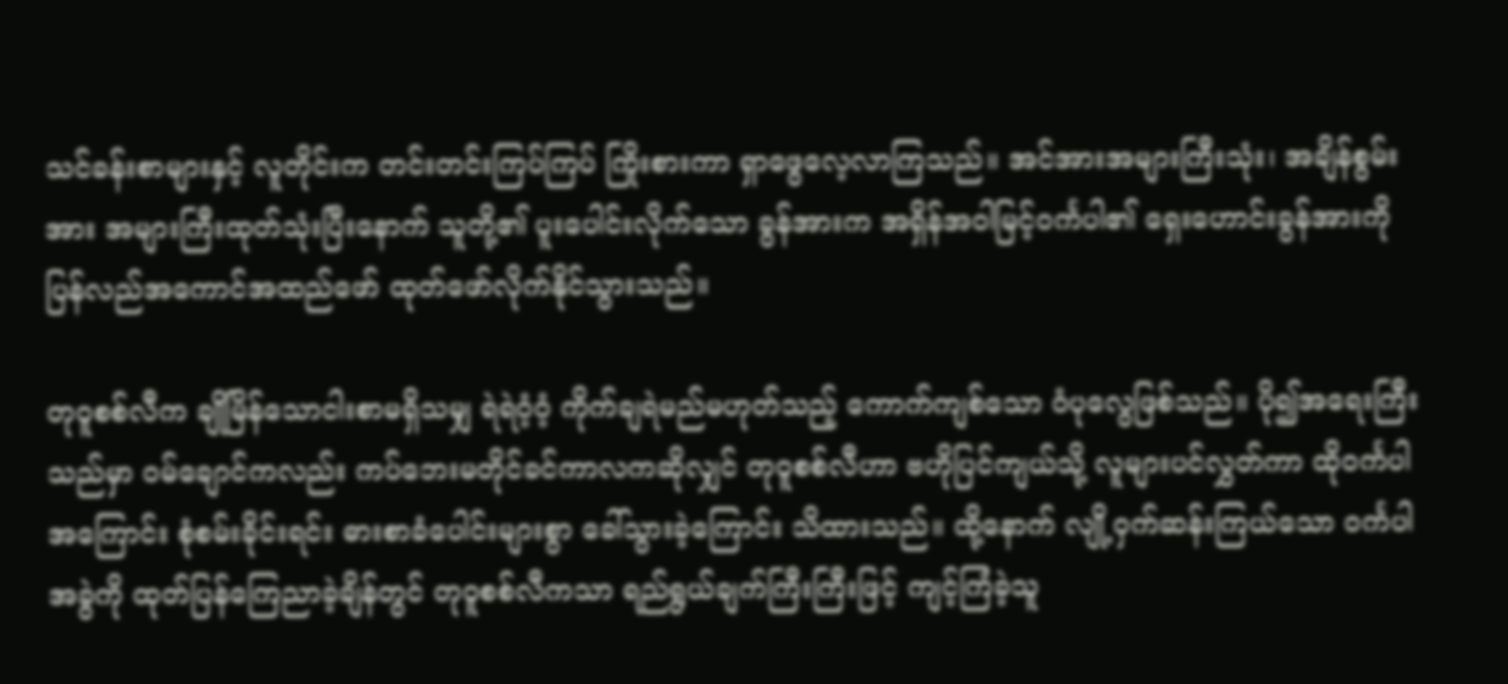သင်ခန်းစာများနှင့် လူတိုင်းက တင်းတင်းကြပ်ကြပ် ကြိုးစားကာ ရှာဖွေလေ့လာကြသည်။ အင်အားအများကြီးသုံး၊ အချိန်စွမ်းအား အများကြီးထုတ်သုံးပြီးနောက် သူတို့၏ ပူးပေါင်းလိုက်သော ခွန်အားက အရှိန်အဝါမြင့်ဝင်္ကပါ၏ ရှေးဟောင်းခွန်အားကို ပြန်လည်အကောင်အထည်ဖော် ထုတ်ဖော်လိုက်နိုင်သွားသည်။

တုဝူစစ်လီက ချိုမြိန်သောငါးစာမရှိသမျှ ရဲရဲဝံ့ဝံ့ ကိုက်ချရဲမည်မဟုတ်သည့် ကောက်ကျစ်သော ဝံပုလွေဖြစ်သည်။ ပို၍အရေးကြီးသည်မှာ ဝမ်ချောင်ကလည်း ကပ်ဘေးမတိုင်ခင်ကာလကဆိုလျှင် တုဝူစစ်လီဟာ ဗဟိုပြင်ကျယ်သို့ လူများပင်လွှတ်ကာ ထိုဝင်္ကပါအကြောင်း စုံစမ်းခိုင်းရင်း ဓားစာခံပေါင်းများစွာ ခေါ်သွားခဲ့ကြောင်း သိထားသည်။ ထို့နောက် လျို့ဝှက်ဆန်းကြယ်သော ဝင်္ကပါအခွဲကို ထုတ်ပြန်ကြေညာခဲ့ချိန်တွင် တုဝူစစ်လီကသာ ရည်ရွယ်ချက်ကြီးကြီးဖြင့် ကျင့်ကြံခဲ့သူ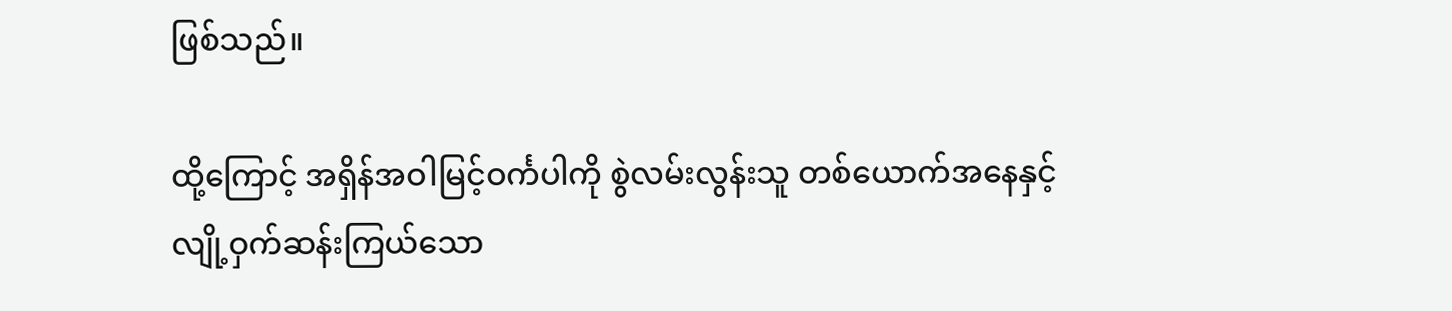ဖြစ်သည်။

ထို့ကြောင့် အရှိန်အဝါမြင့်ဝင်္ကပါကို စွဲလမ်းလွန်းသူ တစ်ယောက်အနေနှင့် လျို့ဝှက်ဆန်းကြယ်သော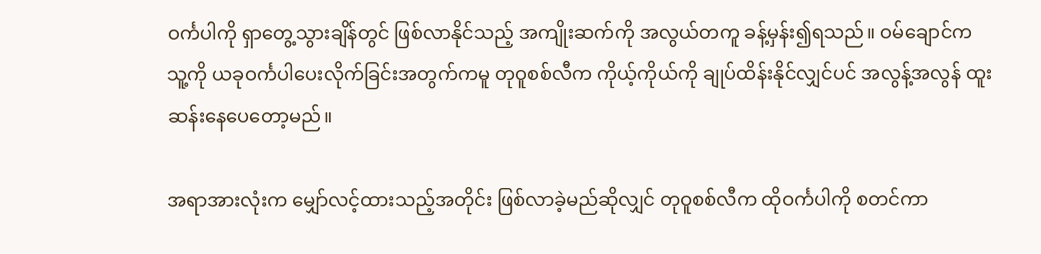ဝင်္ကပါကို ရှာတွေ့သွားချိန်တွင် ဖြစ်လာနိုင်သည့် အကျိုးဆက်ကို အလွယ်တကူ ခန့်မှန်း၍ရသည်။ ဝမ်ချောင်က သူ့ကို ယခုဝင်္ကပါပေးလိုက်ခြင်းအတွက်ကမူ တုဝူစစ်လီက ကိုယ့်ကိုယ်ကို ချုပ်ထိန်းနိုင်လျှင်ပင် အလွန့်အလွန် ထူးဆန်းနေပေတော့မည်။

အရာအားလုံးက မျှော်လင့်ထားသည့်အတိုင်း ဖြစ်လာခဲ့မည်ဆိုလျှင် တုဝူစစ်လီက ထိုဝင်္ကပါကို စတင်ကာ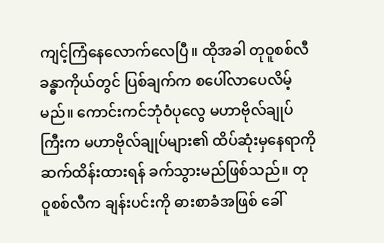ကျင့်ကြံနေလောက်လေပြီ။ ထိုအခါ တုဝူစစ်လီခန္ဓာကိုယ်တွင် ပြစ်ချက်က စပေါ်လာပေလိမ့်မည်။ ကောင်းကင်ဘုံဝံပုလွေ မဟာဗိုလ်ချုပ်ကြီးက မဟာဗိုလ်ချုပ်များ၏ ထိပ်ဆုံးမှနေရာကို ဆက်ထိန်းထားရန် ခက်သွားမည်ဖြစ်သည်။ တုဝူစစ်လီက ချန်းပင်းကို ဓားစာခံအဖြစ် ခေါ်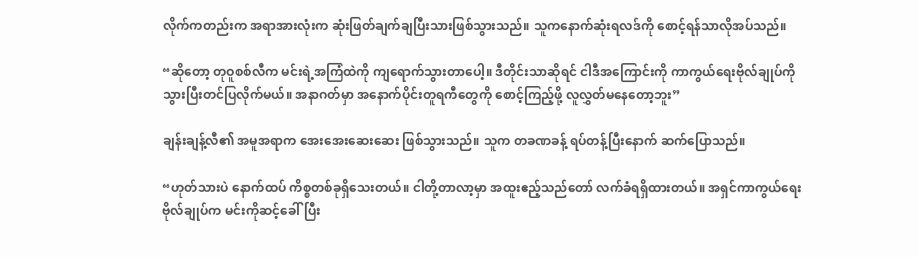လိုက်ကတည်းက အရာအားလုံးက ဆုံးဖြတ်ချက်ချပြီးသားဖြစ်သွားသည်။ သူကနောက်ဆုံးရလဒ်ကို စောင့်ရန်သာလိုအပ်သည်။

“ဆိုတော့ တုဝူစစ်လီက မင်းရဲ့အကြံထဲကို ကျရောက်သွားတာပေါ့။ ဒီတိုင်းသာဆိုရင် ငါဒီအကြောင်းကို ကာကွယ်ရေးဗိုလ်ချုပ်ကို သွားပြီးတင်ပြလိုက်မယ်။ အနာဂတ်မှာ အနောက်ပိုင်းတူရကီတွေကို စောင့်ကြည့်ဖို့ လူလွှတ်မနေတော့ဘူး”

ချန်းချန့်လီ၏ အမူအရာက အေးအေးဆေးဆေး ဖြစ်သွားသည်။ သူက တခဏခန့် ရပ်တန့်ပြီးနောက် ဆက်ပြောသည်။

“ဟုတ်သားပဲ နောက်ထပ် ကိစ္စတစ်ခုရှိသေးတယ်။ ငါတို့တာလာ့မှာ အထူးဧည့်သည်တော် လက်ခံရရှိထားတယ်။ အရှင်ကာကွယ်ရေးဗိုလ်ချုပ်က မင်းကိုဆင့်ခေါ်ပြီး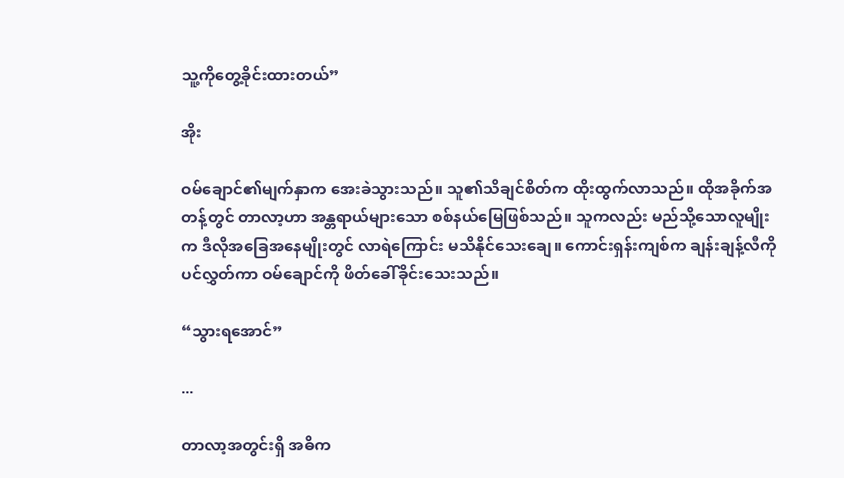သူ့ကိုတွေ့ခိုင်းထားတယ်”

အိုး

ဝမ်ချောင်၏မျက်နှာက အေးခဲသွားသည်။ သူ၏သိချင်စိတ်က ထိုးထွက်လာသည်။ ထိုအခိုက်အတန့်တွင် တာလာ့ဟာ အန္တရာယ်များသော စစ်နယ်မြေဖြစ်သည်။ သူကလည်း မည်သို့သောလူမျိုးက ဒီလိုအခြေအနေမျိုးတွင် လာရဲကြောင်း မသိနိုင်သေးချေ။ ကောင်းရှန်းကျစ်က ချန်းချန့်လီကိုပင်လွှတ်ကာ ဝမ်ချောင်ကို ဖိတ်ခေါ်ခိုင်းသေးသည်။

“သွားရအောင်”

...

တာလာ့အတွင်းရှိ အဓိက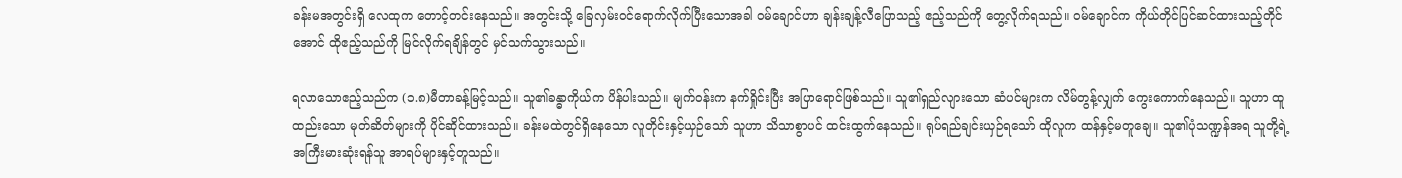ခန်းမအတွင်းရှိ လေထုက တောင့်တင်းနေသည်။ အတွင်းသို့ ခြေလှမ်းဝင်ရောက်လိုက်ပြီးသောအခါ ဝမ်ချောင်ဟာ ချန်းချန့်လီပြောသည့် ဧည့်သည်ကို တွေ့လိုက်ရသည်။ ဝမ်ချောင်က ကိုယ်တိုင်ပြင်ဆင်ထားသည့်တိုင်အောင် ထိုဧည့်သည်ကို မြင်လိုက်ရချိန်တွင် မှင်သက်သွားသည်။

ရလာသောဧည့်သည်က (၁.၈)မီတာခန့်မြင့်သည်။ သူ၏ခန္ဓာကိုယ်က ပိန်ပါးသည်။ မျက်ဝန်းက နက်ရှိုင်းပြီး အပြာရောင်ဖြစ်သည်။ သူ၏ရှည်လျားသော ဆံပင်များက လိမ်တွန့်လျှက် ကွေးကောက်နေသည်။ သူဟာ ထူထည်းသော မုတ်ဆိတ်များကို ပိုင်ဆိုင်ထားသည်။ ခန်းမထဲတွင်ရှိနေသော လူတိုင်းနှင့်ယှဉ်သော် သူဟာ သိသာစွာပင် ထင်းထွက်နေသည်။ ရုပ်ရည်ချင်းယှဉ်ရသော် ထိုလူက ထန်နှင့်မတူချေ။ သူ၏ပုံသဏ္ဍန်အရ သူတို့ရဲ့ အကြီးမားဆုံးရန်သူ အာရပ်များနှင့်တူသည်။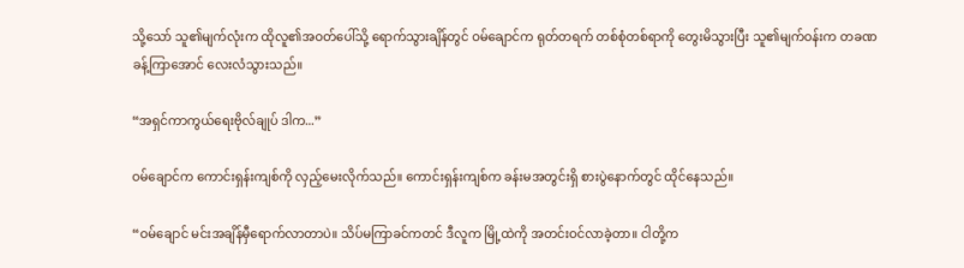သို့သော် သူ၏မျက်လုံးက ထိုလူ၏အဝတ်ပေါ်သို့ ရောက်သွားချိန်တွင် ဝမ်ချောင်က ရုတ်တရက် တစ်စုံတစ်ရာကို တွေးမိသွားပြီး သူ၏မျက်ဝန်းက တခဏခန့်ကြာအောင် လေးလံသွားသည်။

“အရှင်ကာကွယ်ရေးဗိုလ်ချုပ် ဒါက...”

ဝမ်ချောင်က ကောင်းရှန်းကျစ်ကို လှည့်မေးလိုက်သည်။ ကောင်းရှန်းကျစ်က ခန်းမအတွင်းရှိ စားပွဲနောက်တွင် ထိုင်နေသည်။

“ဝမ်ချောင် မင်းအချိန်မှီရောက်လာတာပဲ။ သိပ်မကြာခင်ကတင် ဒီလူက မြို့ထဲကို အတင်းဝင်လာခဲ့တာ။ ငါတို့က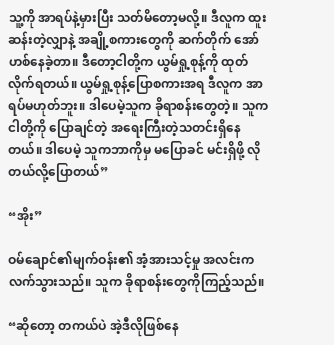သူ့ကို အာရပ်နဲ့မှားပြီး သတ်မိတော့မလို့။ ဒီလူက ထူးဆန်းတဲ့လျှာနဲ့ အချို့စကားတွေကို ဆက်တိုက် အော်ဟစ်နေခဲ့တာ။ ဒီတော့ငါတို့က ယွမ်ရှု့စုန့်ကို ထုတ်လိုက်ရတယ်။ ယွမ်ရှု့စုန့်ပြောစကားအရ ဒီလူက အာရပ်မဟုတ်ဘူး။ ဒါပေမဲ့သူက ခိုရာစန်းတွေတဲ့။ သူကငါတို့ကို ပြောချင်တဲ့ အရေးကြီးတဲ့သတင်းရှိနေတယ်။ ဒါပေမဲ့ သူကဘာကိုမှ မပြောခင် မင်းရှိဖို့ လိုတယ်လို့ပြောတယ်”

“အိုး”

ဝမ်ချောင်၏မျက်ဝန်း၏ အံ့အားသင့်မှု အလင်းက လက်သွားသည်။ သူက ခိုရာစန်းတွေကိုကြည့်သည်။

“ဆိုတော့ တကယ်ပဲ အဲ့ဒီလိုဖြစ်နေ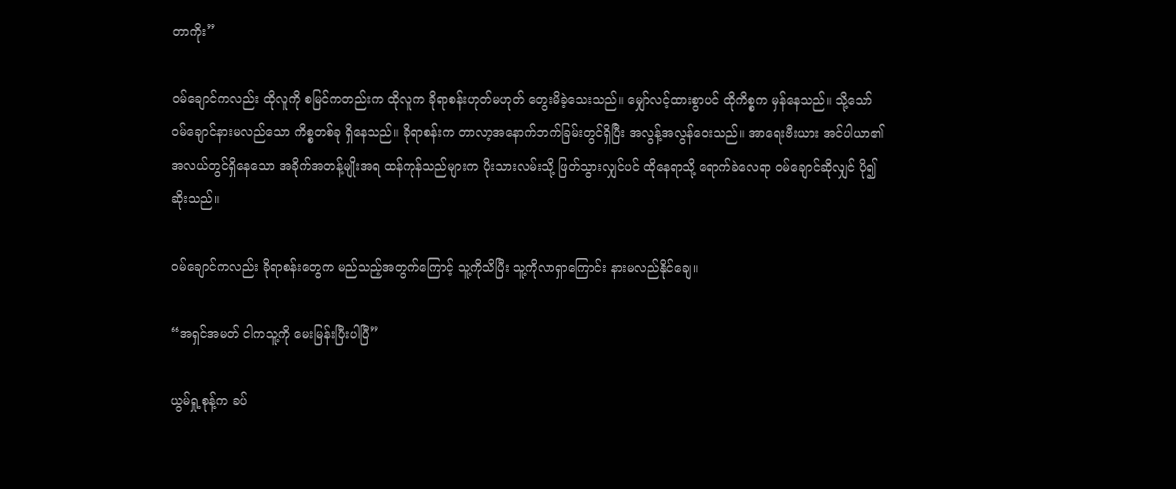တာကိုး”

ဝမ်ချောင်ကလည်း ထိုလူကို စမြင်ကတည်းက ထိုလူက ခိုရာစန်းဟုတ်မဟုတ် တွေးမိခဲ့သေးသည်။ မျှော်လင့်ထားစွာပင် ထိုကိစ္စက မှန်နေသည်။ သို့သော် ဝမ်ချောင်နားမလည်သော ကိစ္စတစ်ခု ရှိနေသည်။ ခိုရာစန်းက တာလာ့အနောက်ဘက်ခြမ်းတွင်ရှိပြီး အလွန့်အလွန်ဝေးသည်။ အာရေးဗီးယား အင်ပါယာ၏ အလယ်တွင်ရှိနေသော အခိုက်အတန့်မျိုးအရ ထန်ကုန်သည်များက ပိုးသားလမ်းသို့ ဖြတ်သွားလျှင်ပင် ထိုနေရာသို့ ရောက်ခဲလေရာ ဝမ်ချောင်ဆိုလျှင် ပို၍ဆိုးသည်။

ဝမ်ချောင်ကလည်း ခိုရာစန်းတွေက မည်သည့်အတွက်ကြောင့် သူ့ကိုသိပြီး သူ့ကိုလာရှာကြောင်း နားမလည်နိုင်ချေ။

“အရှင်အမတ် ငါကသူ့ကို မေးမြန်းပြီးပါပြီ”

ယွမ်ရှု့စုန့်က ခပ်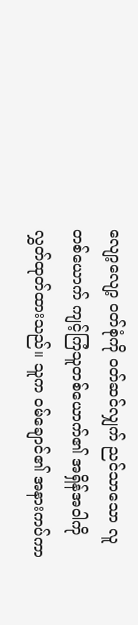လျော့လျော့ ဝတ်စုံကို ဝတ်ဆင်လျှက် ညင်သာသော လူတစ်ယောက် ကျင့်ကြံသူတစ်ယောက်၏ အရှိန်အဝါကို လွှတ်ထုတ်ထားသည်။ သူက ဝမ်ချောင်၏ အနားကပ်ကာ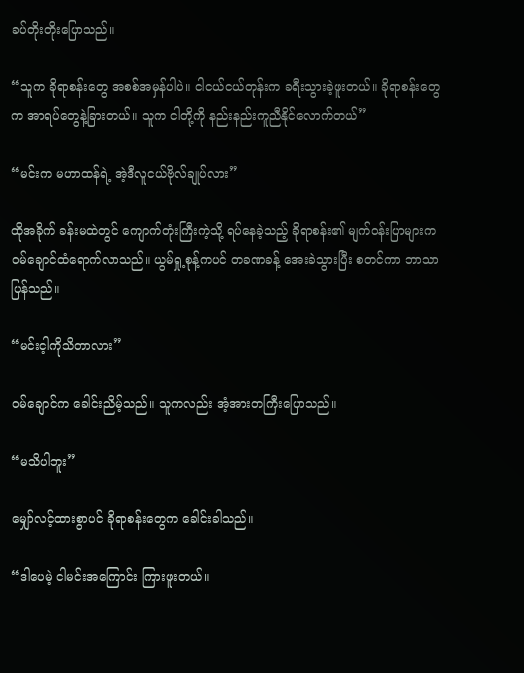ခပ်တိုးတိုးပြောသည်။

“သူက ခိုရာစန်းတွေ အစစ်အမှန်ပါပဲ။ ငါငယ်ငယ်တုန်းက ခရီးသွားခဲ့ဖူးတယ်။ ခိုရာစန်းတွေက အာရပ်တွေနဲ့ခြားတယ်။ သူက ငါတို့ကို နည်းနည်းကူညီနိုင်လောက်တယ်”

“မင်းက မဟာထန်ရဲ့ အဲ့ဒီလူငယ်ဗိုလ်ချုပ်လား”

ထိုအခိုက် ခန်းမထဲတွင် ကျောက်တုံးကြီးကဲ့သို့ ရပ်နေခဲ့သည့် ခိုရာစန်း၏ မျက်ဝန်းပြာများက ဝမ်ချောင်ထံရောက်လာသည်။ ယွမ်ရှု့စုန့်ကပင် တခဏခန့် အေးခဲသွားပြီး စတင်ကာ ဘာသာပြန်သည်။

“မင်းင့ါကိုသိတာလား”

ဝမ်ချောင်က ခေါင်းညိမ့်သည်။ သူကလည်း အံ့အားတကြီးပြောသည်။

“မသိပါဘူး”

မျှော်လင့်ထားစွာပင် ခိုရာစန်းတွေက ခေါင်းခါသည်။

“ဒါပေမဲ့ ငါမင်းအကြောင်း ကြားဖူးတယ်။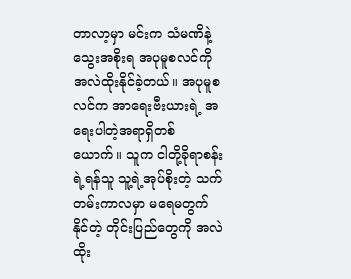တာလာ့မှာ မင်းက သံမဏိနဲ့သွေးအစိုးရ အပုမူစလင်ကို အလဲထိုးနိုင်ခဲ့တယ်။ အပုမူစလင်က အာရေးဗီးယားရဲ့ အရေးပါတဲ့အရာရှိတစ်ယောက်။ သူက ငါတို့ခိုရာစန်းရဲ့ရန်သူ သူ့ရဲ့အုပ်စိုးတဲ့ သက်တမ်းကာလမှာ မရေမတွက်နိုင်တဲ့ တိုင်းပြည်တွေကို အလဲထိုး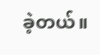ခဲ့တယ်။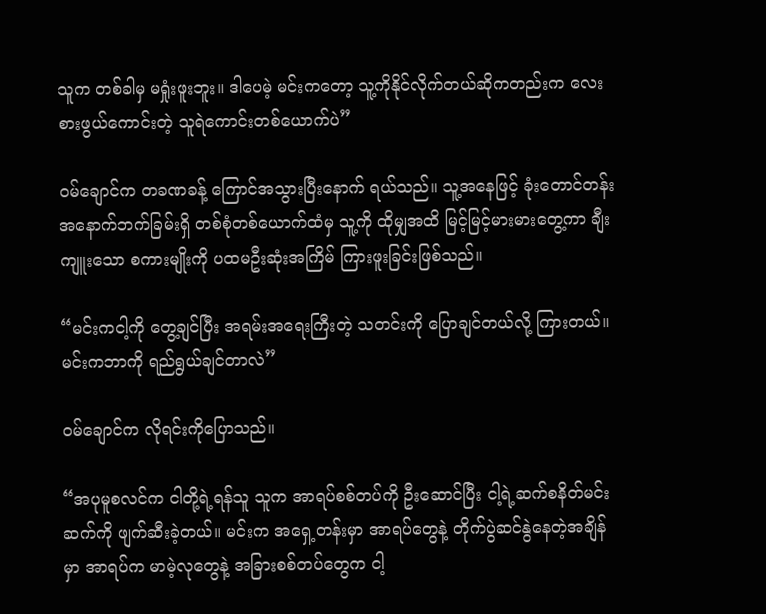သူက တစ်ခါမှ မရှုံးဖူးဘူး။ ဒါပေမဲ့ မင်းကတော့ သူ့ကိုနိုင်လိုက်တယ်ဆိုကတည်းက လေးစားဖွယ်ကောင်းတဲ့ သူရဲကောင်းတစ်ယောက်ပဲ”

ဝမ်ချောင်က တခဏခန့် ကြောင်အသွားပြီးနောက် ရယ်သည်။ သူ့အနေဖြင့် ခုံးတောင်တန်း အနောက်ဘက်ခြမ်းရှိ တစ်စုံတစ်ယောက်ထံမှ သူ့ကို ထိုမျှအထိ မြင့်မြင့်မားမားတွေ့ကာ ချီးကျူးသော စကားမျိုးကို ပထမဦးဆုံးအကြိမ် ကြားဖူးခြင်းဖြစ်သည်။

“မင်းကငါ့ကို တွေ့ချင်ပြီး အရမ်းအရေးကြီးတဲ့ သတင်းကို ပြောချင်တယ်လို့ ကြားတယ်။ မင်းကဘာကို ရည်ရွယ်ချင်တာလဲ”

ဝမ်ချောင်က လိုရင်းကိုပြောသည်။

“အပုမူစလင်က ငါတို့ရဲ့ရန်သူ သူက အာရပ်စစ်တပ်ကို ဦးဆောင်ပြီး ငါ့ရဲ့ဆက်စနိတ်မင်းဆက်ကို ဖျက်ဆီးခဲ့တယ်။ မင်းက အရှေ့တန်းမှာ အာရပ်တွေနဲ့ တိုက်ပွဲဆင်နွဲနေတဲ့အချိန်မှာ အာရပ်က မာမဲ့လုတွေနဲ့ အခြားစစ်တပ်တွေက ငါ့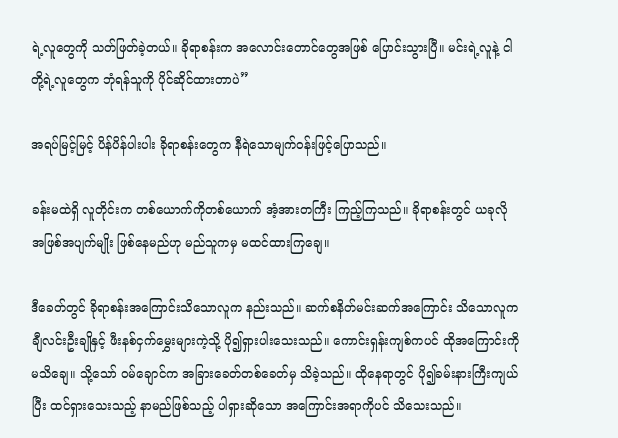ရဲ့လူတွေကို သတ်ဖြတ်ခဲ့တယ်။ ခိုရာစန်းက အလောင်းတောင်တွေအဖြစ် ပြောင်းသွားပြီ။ မင်းရဲ့လူနဲ့ ငါတို့ရဲ့လူတွေက ဘုံရန်သူကို ပိုင်ဆိုင်ထားတာပဲ”

အရပ်မြင့်မြင့် ပိန်ပိန်ပါးပါး ခိုရာစန်းတွေက နီရဲသောမျက်ဝန်းဖြင့်ပြောသည်။

ခန်းမထဲရှိ လူတိုင်းက တစ်ယောက်ကိုတစ်ယောက် အံ့အားတကြီး ကြည့်ကြသည်။ ခိုရာစန်းတွင် ယခုလို အဖြစ်အပျက်မျိုး ဖြစ်နေမည်ဟု မည်သူကမှ မထင်ထားကြချေ။

ဒီခေတ်တွင် ခိုရာစန်းအကြောင်းသိသောလူက နည်းသည်။ ဆက်စနိတ်မင်းဆက်အကြောင်း သိသောလူက ချီလင်းဦးချိုနှင့် ဖီးနစ်ငှက်မွှေးများကဲ့သို့ ပို၍ရှားပါးသေးသည်။ ကောင်းရှန်းကျစ်ကပင် ထိုအကြောင်းကိုမသိချေ။ သို့သော် ဝမ်ချောင်က အခြားခေတ်တစ်ခေတ်မှ သိခဲ့သည်။ ထိုနေရာတွင် ပို၍ခမ်းနားကြီးကျယ်ပြီး ထင်ရှားသေးသည့် နာမည်ဖြစ်သည့် ပါရှားဆိုသော အကြောင်းအရာကိုပင် သိသေးသည်။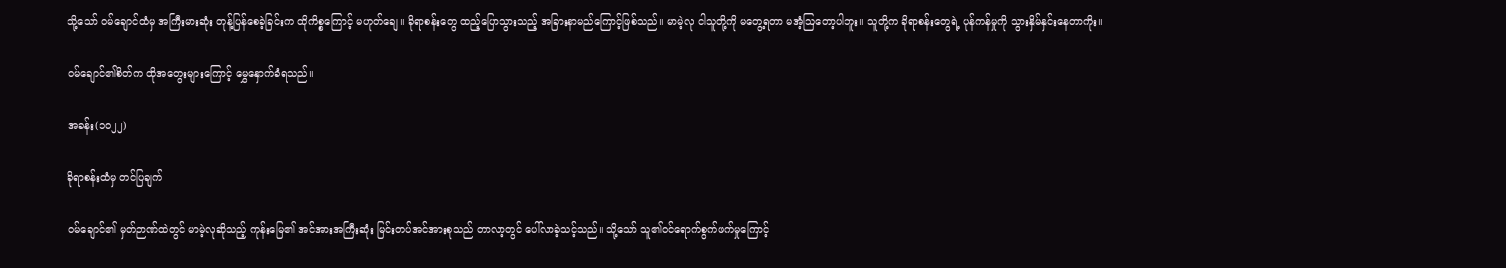သို့သော် ဝမ်ချောင်ထံမှ အကြီးမားဆုံး တုန့်ပြန်စေခဲ့ခြင်းက ထိုကိစ္စကြောင့် မဟုတ်ချေ။ ခိုရာစန်းတွေ ထည့်ပြောသွားသည့် အခြားနာမည်ကြောင့်ဖြစ်သည်။ မာမဲ့လု ငါသူတို့ကို မတွေ့ရတာ မအံ့ဩတော့ပါဘူး။ သူတို့က ခိုရာစန်းတွေရဲ့ ပုန်ကန်မှုကို သွားနှိမ်နှင်းနေတာကိုး။

ဝမ်ချောင်၏စိတ်က ထိုအတွေးများကြောင့် မွှေနှောက်ခံရသည်။

အခန်း(၁၀၂၂)

ခိုရာစန်းထံမှ တင်ပြချက်

ဝမ်ချောင်၏ မှတ်ဉာဏ်ထဲတွင် မာမဲ့လုဆိုသည့် ကုန်းမြေ၏ အင်အားအကြီးဆုံး မြင်းတပ်အင်အားစုသည် တာလာ့တွင် ပေါ်လာခဲ့သင့်သည်။ သို့သော် သူ၏ဝင်ရောက်စွက်ဖက်မှုကြောင့်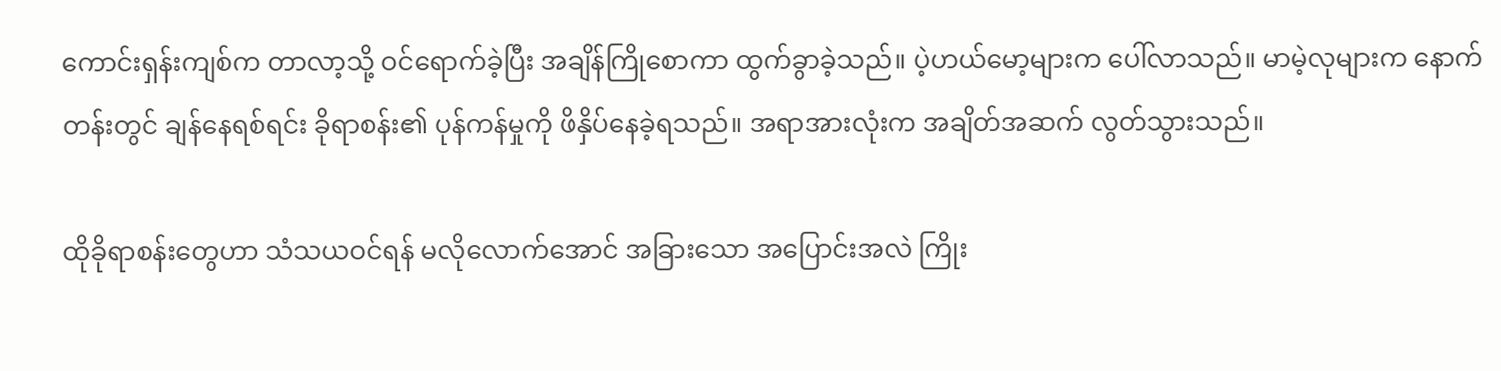ကောင်းရှန်းကျစ်က တာလာ့သို့ ဝင်ရောက်ခဲ့ပြီး အချိန်ကြိုစောကာ ထွက်ခွာခဲ့သည်။ ပဲ့ဟယ်မော့များက ပေါ်လာသည်။ မာမဲ့လုများက နောက်တန်းတွင် ချန်နေရစ်ရင်း ခိုရာစန်း၏ ပုန်ကန်မှုကို ဖိနှိပ်နေခဲ့ရသည်။ အရာအားလုံးက အချိတ်အဆက် လွတ်သွားသည်။

ထိုခိုရာစန်းတွေဟာ သံသယဝင်ရန် မလိုလောက်အောင် အခြားသော အပြောင်းအလဲ ကြိုး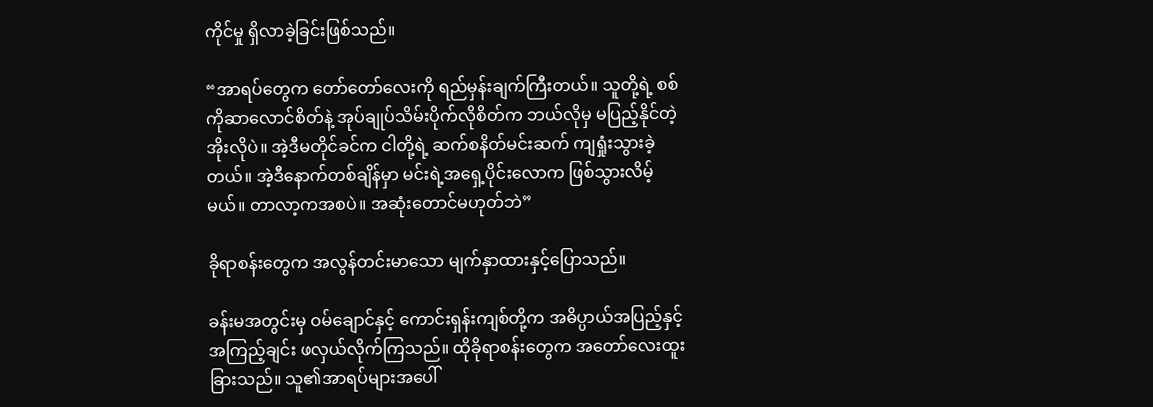ကိုင်မှု ရှိလာခဲ့ခြင်းဖြစ်သည်။

“အာရပ်တွေက တော်တော်လေးကို ရည်မှန်းချက်ကြီးတယ်။ သူတို့ရဲ့ စစ်ကိုဆာလောင်စိတ်နဲ့ အုပ်ချုပ်သိမ်းပိုက်လိုစိတ်က ဘယ်လိုမှ မပြည့်နိုင်တဲ့အိုးလိုပဲ။ အဲ့ဒီမတိုင်ခင်က ငါတို့ရဲ့ ဆက်စနိတ်မင်းဆက် ကျရှုံးသွားခဲ့တယ်။ အဲ့ဒီနောက်တစ်ချိန်မှာ မင်းရဲ့အရှေ့ပိုင်းလောက ဖြစ်သွားလိမ့်မယ်။ တာလာ့ကအစပဲ။ အဆုံးတောင်မဟုတ်ဘဲ”

ခိုရာစန်းတွေက အလွန်တင်းမာသော မျက်နှာထားနှင့်ပြောသည်။

ခန်းမအတွင်းမှ ဝမ်ချောင်နှင့် ကောင်းရှန်းကျစ်တို့က အဓိပ္ပာယ်အပြည့်နှင့် အကြည့်ချင်း ဖလှယ်လိုက်ကြသည်။ ထိုခိုရာစန်းတွေက အတော်လေးထူးခြားသည်။ သူ၏အာရပ်များအပေါ်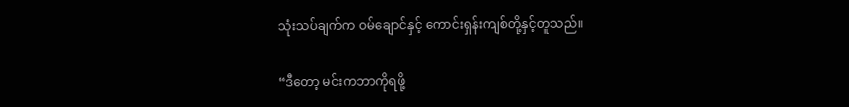သုံးသပ်ချက်က ဝမ်ချောင်နှင့် ကောင်းရှန်းကျစ်တို့နှင့်တူသည်။

“ဒီတော့ မင်းကဘာကိုရဖို့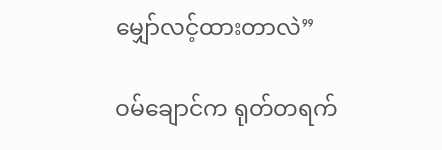မျှော်လင့်ထားတာလဲ”

ဝမ်ချောင်က ရုတ်တရက်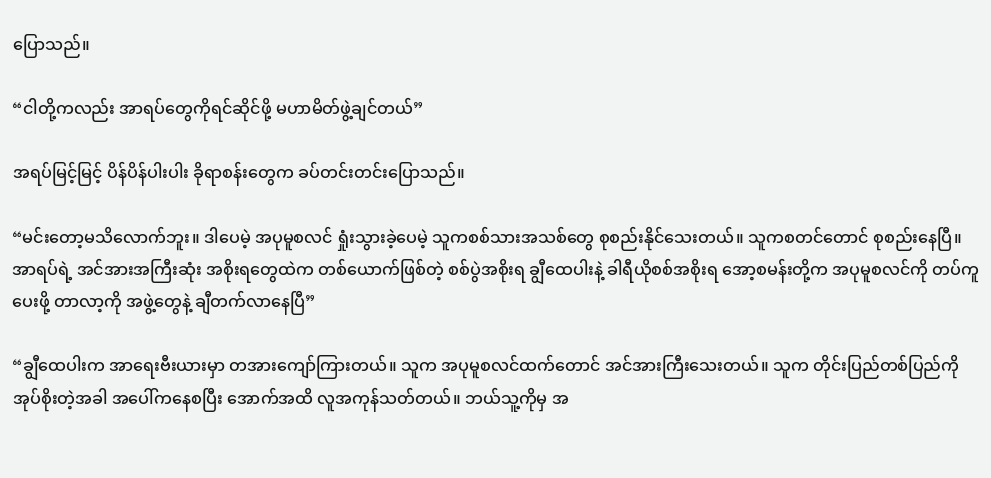ပြောသည်။

“ငါတို့ကလည်း အာရပ်တွေကိုရင်ဆိုင်ဖို့ မဟာမိတ်ဖွဲ့ချင်တယ်”

အရပ်မြင့်မြင့် ပိန်ပိန်ပါးပါး ခိုရာစန်းတွေက ခပ်တင်းတင်းပြောသည်။

“မင်းတော့မသိလောက်ဘူး။ ဒါပေမဲ့ အပုမူစလင် ရှုံးသွားခဲ့ပေမဲ့ သူကစစ်သားအသစ်တွေ စုစည်းနိုင်သေးတယ်။ သူကစတင်တောင် စုစည်းနေပြီ။ အာရပ်ရဲ့ အင်အားအကြီးဆုံး အစိုးရတွေထဲက တစ်ယောက်ဖြစ်တဲ့ စစ်ပွဲအစိုးရ ချွီထေပါးနဲ့ ခါရီယိုစစ်အစိုးရ အော့စမန်းတို့က အပုမူစလင်ကို တပ်ကူပေးဖို့ တာလာ့ကို အဖွဲ့တွေနဲ့ ချီတက်လာနေပြီ”

“ချွီထေပါးက အာရေးဗီးယားမှာ တအားကျော်ကြားတယ်။ သူက အပုမူစလင်ထက်တောင် အင်အားကြီးသေးတယ်။ သူက တိုင်းပြည်တစ်ပြည်ကို အုပ်စိုးတဲ့အခါ အပေါ်ကနေစပြီး အောက်အထိ လူအကုန်သတ်တယ်။ ဘယ်သူ့ကိုမှ အ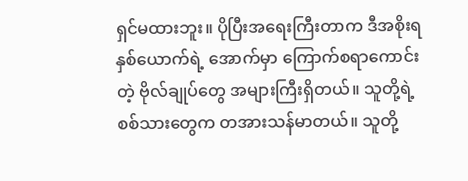ရှင်မထားဘူး။ ပိုပြီးအရေးကြီးတာက ဒီအစိုးရနှစ်ယောက်ရဲ့ အောက်မှာ ကြောက်စရာကောင်းတဲ့ ဗိုလ်ချုပ်တွေ အများကြီးရှိတယ်။ သူတို့ရဲ့စစ်သားတွေက တအားသန်မာတယ်။ သူတို့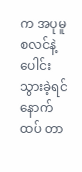က အပုမူစလင်နဲ့ ပေါင်းသွားခဲ့ရင် နောက်ထပ် တာ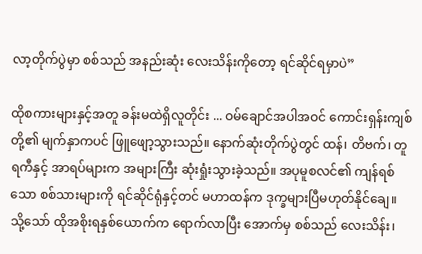လာ့တိုက်ပွဲမှာ စစ်သည် အနည်းဆုံး လေးသိန်းကိုတော့ ရင်ဆိုင်ရမှာပဲ”

ထိုစကားများနှင့်အတူ ခန်းမထဲရှိလူတိုင်း ... ဝမ်ချောင်အပါအဝင် ကောင်းရှန်းကျစ်တို့၏ မျက်နှာကပင် ဖြူဖျော့သွားသည်။ နောက်ဆုံးတိုက်ပွဲတွင် ထန်၊ တိဗက်၊ တူရကီနှင့် အာရပ်များက အများကြီး ဆုံးရှုံးသွားခဲ့သည်။ အပုမူစလင်၏ ကျန်ရစ်သော စစ်သားများကို ရင်ဆိုင်ရုံနှင့်တင် မဟာထန်က ဒုက္ခများပြီမဟုတ်နိုင်ချေ။ သို့သော် ထိုအစိုးရနှစ်ယောက်က ရောက်လာပြီး အောက်မှ စစ်သည် လေးသိန်း၊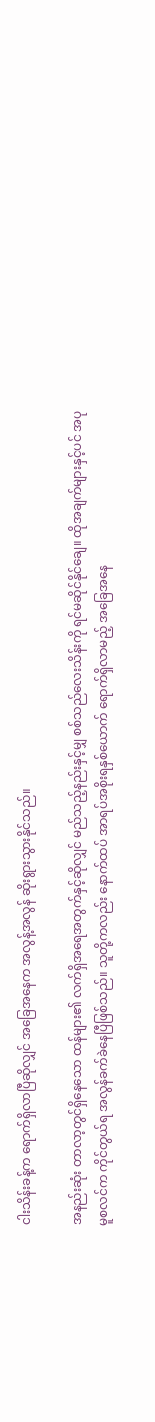ငါးသိန်းခန့်က ရောက်ရှိလာပြီဆိုလျှင် အခြေအနေက အလွန့်အလွန် ဆိုးရွားသွားနိုင်သည်။

အနည်းဆုံး တာလာ့တွင်ရှိနေသော ထန်များ၏ လက်ရှိအရေအတွက်နှင့်ဆိုလျှင် မည်သည့်နည်းနှင့်မျှ စစ်သည်လေးသိန်းကို ရင်မဆိုင်နိုင်ချေ။ ထိုအချက်များနှင့်ပင် အပုမူစလင်က ကိုင်တွယ်ရ အလွန်ခက်ခဲနေပြီဖြစ်သည်။ သူတို့ကလည်း နောက်ထပ် အာရပ်အစိုးရနှစ်ယောက် ရောက်ရှိလာမည့် အခြေအနေ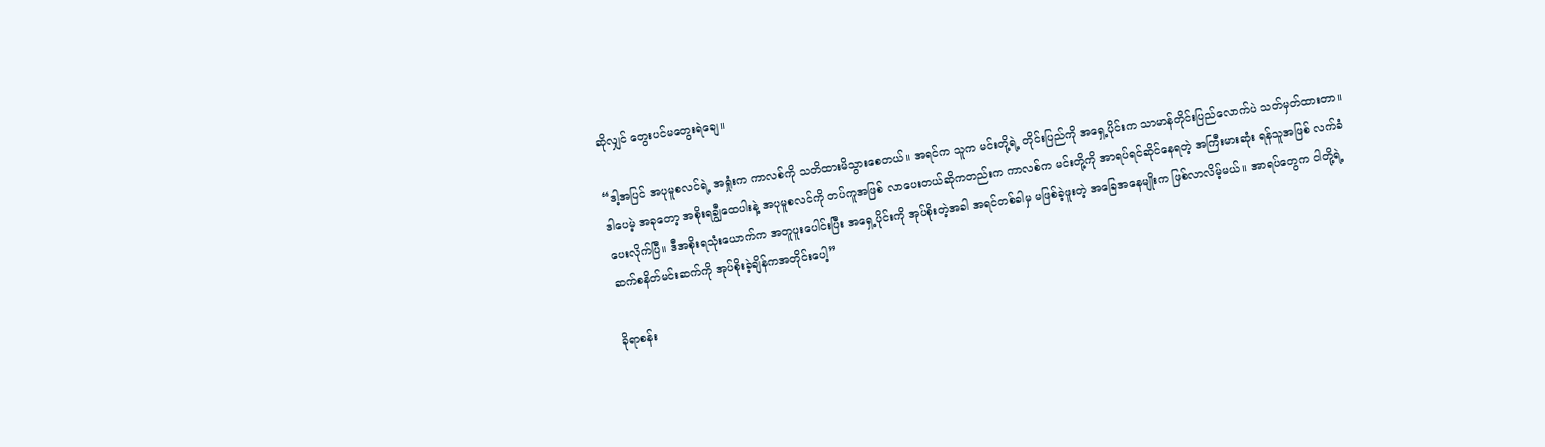ဆိုလျှင် တွေးပင်မတွေးရဲချေ။

“ဒါ့အပြင် အပုမူစလင်ရဲ့ အရှုံးက ကာလစ်ကို သတိထားမိသွားစေတယ်။ အရင်က သူက မင်းတို့ရဲ့ တိုင်းပြည်ကို အရှေ့ပိုင်းက သာမာန်တိုင်းပြည်လောက်ပဲ သတ်မှတ်ထားတာ။ ဒါပေမဲ့ အခုတော့ အစိုးရချွီထေပါးနဲ့ အပုမူစလင်ကို တပ်ကူအဖြစ် လာပေးတယ်ဆိုကတည်းက ကာလစ်က မင်းတို့ကို အာရပ်ရင်ဆိုင်နေရတဲ့ အကြီးမားဆုံး ရန်သူအဖြစ် လက်ခံပေးလိုက်ပြီ။ ဒီအစိုးရသုံးယောက်က အတူပူးပေါင်းပြီး အရှေ့ပိုင်းကို အုပ်စိုးတဲ့အခါ အရင်တစ်ခါမှ မဖြစ်ခဲ့ဖူးတဲ့ အခြေအနေမျိုးက ဖြစ်လာလိမ့်မယ်။ အာရပ်တွေက ငါတို့ရဲ့ ဆက်စနိတ်မင်းဆက်ကို အုပ်စိုးခဲ့ချိန်ကအတိုင်းပေါ့”

ခိုရာစန်း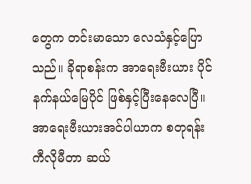တွေက တင်းမာသော လေသံနှင့်ပြောသည်။ ခိုရာစန်းက အာရေးဗီးယား ပိုင်နက်နယ်မြေပိုင် ဖြစ်နှင့်ပြီးနေလေပြီ။ အာရေးဗီးယားအင်ပါယာက စတုရန်းကီလိုမီတာ ဆယ်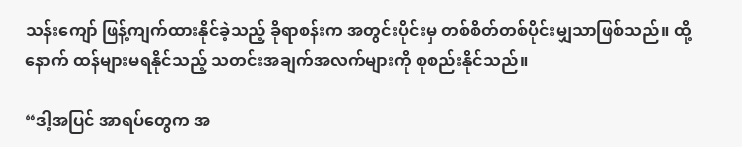သန်းကျော် ဖြန့်ကျက်ထားနိုင်ခဲ့သည့် ခိုရာစန်းက အတွင်းပိုင်းမှ တစ်စိတ်တစ်ပိုင်းမျှသာဖြစ်သည်။ ထို့နောက် ထန်များမရနိုင်သည့် သတင်းအချက်အလက်များကို စုစည်းနိုင်သည်။

“ဒါ့အပြင် အာရပ်တွေက အ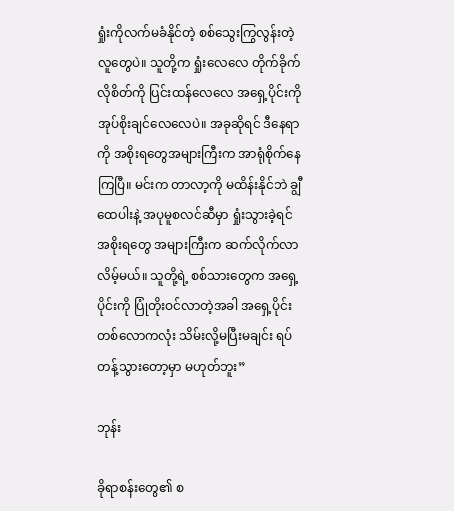ရှုံးကိုလက်မခံနိုင်တဲ့ စစ်သွေးကြွလွန်းတဲ့ လူတွေပဲ။ သူတို့က ရှုံးလေလေ တိုက်ခိုက်လိုစိတ်ကို ပြင်းထန်လေလေ အရှေ့ပိုင်းကို အုပ်စိုးချင်လေလေပဲ။ အခုဆိုရင် ဒီနေရာကို အစိုးရတွေအများကြီးက အာရုံစိုက်နေကြပြီ။ မင်းက တာလာ့ကို မထိန်းနိုင်ဘဲ ချွီထေပါးနဲ့ အပုမူစလင်ဆီမှာ ရှုံးသွားခဲ့ရင် အစိုးရတွေ အများကြီးက ဆက်လိုက်လာလိမ့်မယ်။ သူတို့ရဲ့ စစ်သားတွေက အရှေ့ပိုင်းကို ပြုံတိုးဝင်လာတဲ့အခါ အရှေ့ပိုင်း တစ်လောကလုံး သိမ်းလို့မပြီးမချင်း ရပ်တန့်သွားတော့မှာ မဟုတ်ဘူး”

ဘုန်း

ခိုရာစန်းတွေ၏ စ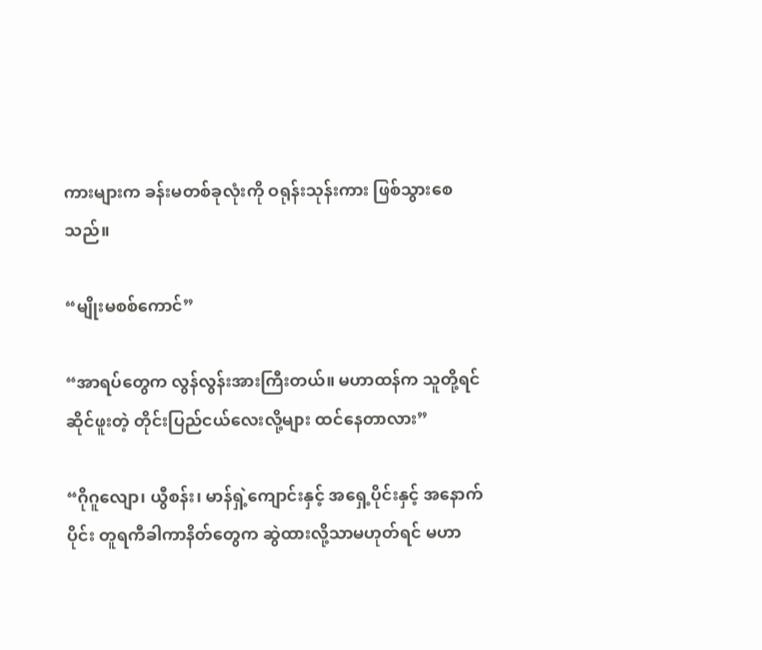ကားများက ခန်းမတစ်ခုလုံးကို ဝရုန်းသုန်းကား ဖြစ်သွားစေသည်။

“မျိုးမစစ်ကောင်”

“အာရပ်တွေက လွန်လွန်းအားကြီးတယ်။ မဟာထန်က သူတို့ရင်ဆိုင်ဖူးတဲ့ တိုင်းပြည်ငယ်လေးလို့များ ထင်နေတာလား”

“ဂိုဂူလျော၊ ယွီစန်း၊ မာန်ရှဲ့ကျောင်းနှင့် အရှေ့ပိုင်းနှင့် အနောက်ပိုင်း တူရကီခါကာနိတ်တွေက ဆွဲထားလို့သာမဟုတ်ရင် မဟာ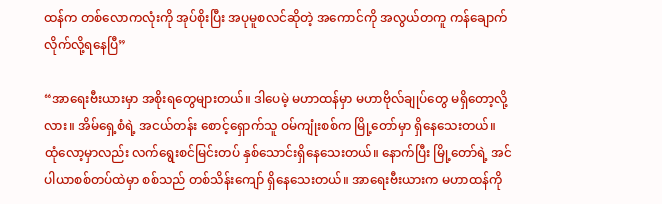ထန်က တစ်လောကလုံးကို အုပ်စိုးပြီး အပုမူစလင်ဆိုတဲ့ အကောင်ကို အလွယ်တကူ ကန်ချောက်လိုက်လို့ရနေပြီ”

“အာရေးဗီးယားမှာ အစိုးရတွေများတယ်။ ဒါပေမဲ့ မဟာထန်မှာ မဟာဗိုလ်ချုပ်တွေ မရှိတော့လို့လား။ အိမ်ရှေ့စံရဲ့ အငယ်တန်း စောင့်ရှောက်သူ ဝမ်ကျုံးစစ်က မြို့တော်မှာ ရှိနေသေးတယ်။ ထုံလော့မှာလည်း လက်ရွေးစင်မြင်းတပ် နှစ်သောင်းရှိနေသေးတယ်။ နောက်ပြီး မြို့တော်ရဲ့ အင်ပါယာစစ်တပ်ထဲမှာ စစ်သည် တစ်သိန်းကျော် ရှိနေသေးတယ်။ အာရေးဗီးယားက မဟာထန်ကို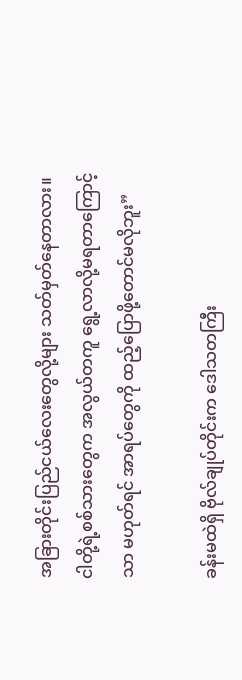အခြားတိုင်းပြည်ငယ်လေးတွေလို့များ သတ်မှတ်နေတာလား။ ငါတို့ရဲ့စစ်သားတွေက အလွယ်တကူ ရွေ့လာလို့မရတာကြောင့်သာ မဟုတ်ရင် အာရပ်တွေကို ထည့်ပြောဖို့တောင်မလိုဘူး”

ခန်းမထဲရှိ ဗိုလ်ချုပ်တိုင်းက ဒေါသတကြီး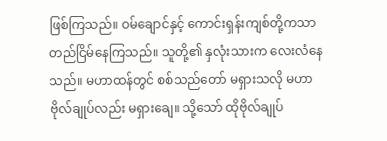ဖြစ်ကြသည်။ ဝမ်ချောင်နှင့် ကောင်းရှန်းကျစ်တို့ကသာ တည်ငြိမ်နေကြသည်။ သူတို့၏ နှလုံးသားက လေးလံနေသည်။ မဟာထန်တွင် စစ်သည်တော် မရှားသလို မဟာဗိုလ်ချုပ်လည်း မရှားချေ။ သို့သော် ထိုဗိုလ်ချုပ်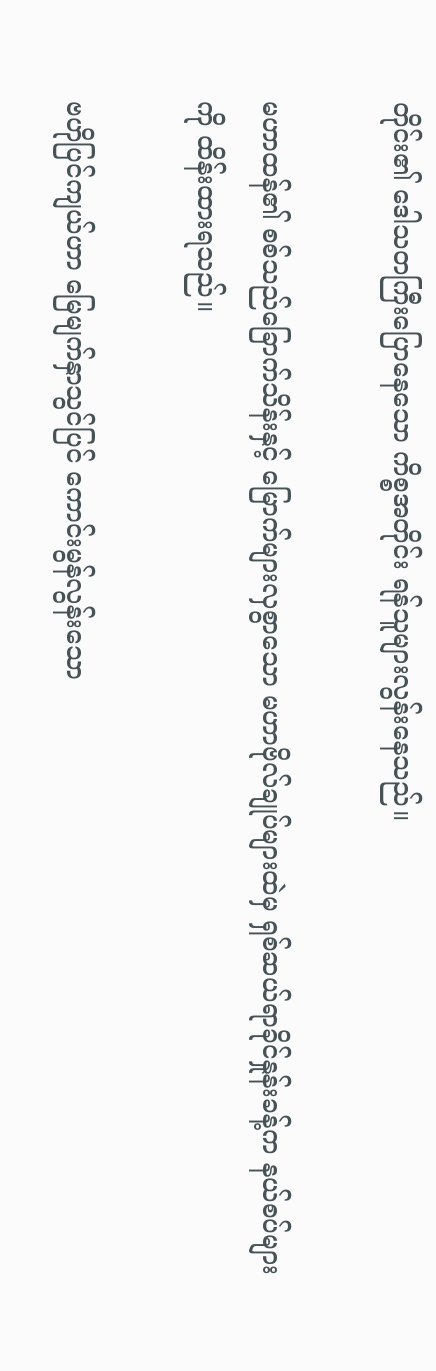တိုင်း၏ ဒေါသတကြီးပြောနေသော ကိစ္စအတိုင်း ရန်သူများလွန်းနေသည်။

မဟာထန်၏ စစ်သည်ခြောက်သိန်းနှင့် မြောက်များလှစွာသော မဟာဗိုလ်ချုပ်များထဲမှ ရှစ်ဆယ်ရာခိုင်နှုန်းခန့်က နယ်စပ်များကို ထိန်းထားရသည်။

ဗဟိုပြင်ကျယ်ဟာ မြေမျက်နှာသွင်ပြင် ကောင်းမွန်လွန်းသော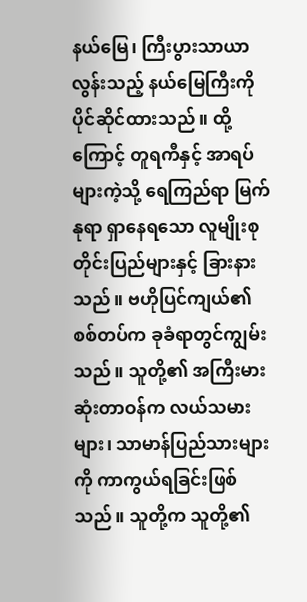နယ်မြေ၊ ကြီးပွားသာယာလွန်းသည့် နယ်မြေကြီးကို ပိုင်ဆိုင်ထားသည်။ ထို့ကြောင့် တူရကီနှင့် အာရပ်များကဲ့သို့ ရေကြည်ရာ မြက်နုရာ ရှာနေရသော လူမျိုးစုတိုင်းပြည်များနှင့် ခြားနားသည်။ ဗဟိုပြင်ကျယ်၏ စစ်တပ်က ခုခံရာတွင်ကျွမ်းသည်။ သူတို့၏ အကြီးမားဆုံးတာဝန်က လယ်သမားများ၊ သာမာန်ပြည်သားများကို ကာကွယ်ရခြင်းဖြစ်သည်။ သူတို့က သူတို့၏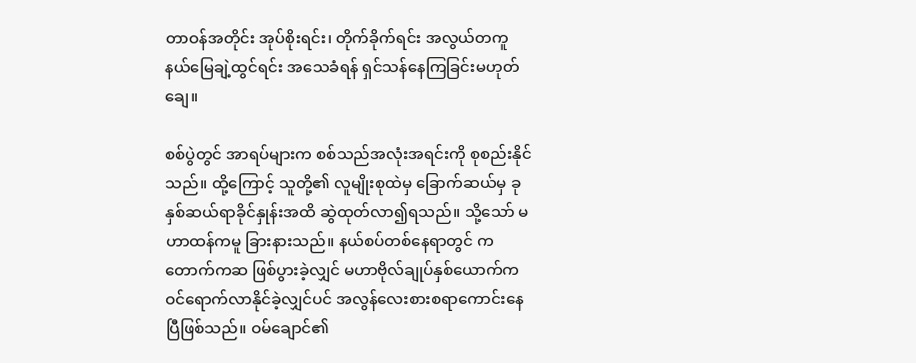တာဝန်အတိုင်း အုပ်စိုးရင်း၊ တိုက်ခိုက်ရင်း အလွယ်တကူ နယ်မြေချဲ့ထွင်ရင်း အသေခံရန် ရှင်သန်နေကြခြင်းမဟုတ်ချေ။

စစ်ပွဲတွင် အာရပ်များက စစ်သည်အလုံးအရင်းကို စုစည်းနိုင်သည်။ ထို့ကြောင့် သူတို့၏ လူမျိုးစုထဲမှ ခြောက်ဆယ်မှ ခုနှစ်ဆယ်ရာခိုင်နှုန်းအထိ ဆွဲထုတ်လာ၍ရသည်။ သို့သော် မဟာထန်ကမူ ခြားနားသည်။ နယ်စပ်တစ်နေရာတွင် ကတောက်ကဆ ဖြစ်ပွားခဲ့လျှင် မဟာဗိုလ်ချုပ်နှစ်ယောက်က ဝင်ရောက်လာနိုင်ခဲ့လျှင်ပင် အလွန်လေးစားစရာကောင်းနေပြီဖြစ်သည်။ ဝမ်ချောင်၏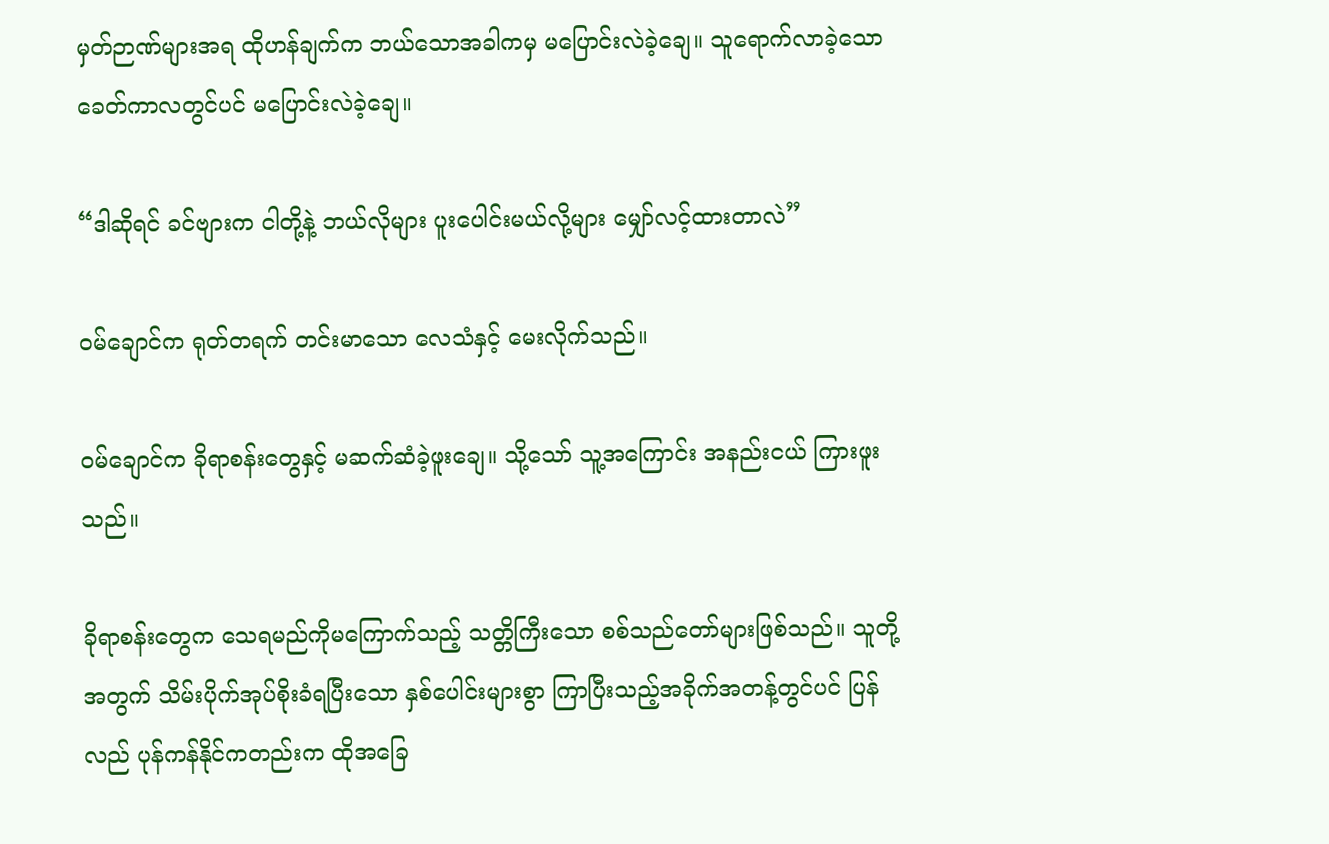မှတ်ဉာဏ်များအရ ထိုဟန်ချက်က ဘယ်သောအခါကမှ မပြောင်းလဲခဲ့ချေ။ သူရောက်လာခဲ့သော ခေတ်ကာလတွင်ပင် မပြောင်းလဲခဲ့ချေ။

“ဒါဆိုရင် ခင်ဗျားက ငါတို့နဲ့ ဘယ်လိုများ ပူးပေါင်းမယ်လို့များ မျှော်လင့်ထားတာလဲ”

ဝမ်ချောင်က ရုတ်တရက် တင်းမာသော လေသံနှင့် မေးလိုက်သည်။

ဝမ်ချောင်က ခိုရာစန်းတွေနှင့် မဆက်ဆံခဲ့ဖူးချေ။ သို့သော် သူ့အကြောင်း အနည်းငယ် ကြားဖူးသည်။

ခိုရာစန်းတွေက သေရမည်ကိုမကြောက်သည့် သတ္တိကြီးသော စစ်သည်တော်များဖြစ်သည်။ သူတို့အတွက် သိမ်းပိုက်အုပ်စိုးခံရပြီးသော နှစ်ပေါင်းများစွာ ကြာပြီးသည့်အခိုက်အတန့်တွင်ပင် ပြန်လည် ပုန်ကန်နိုင်ကတည်းက ထိုအခြေ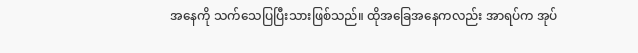အနေကို သက်သေပြပြီးသားဖြစ်သည်။ ထိုအခြေအနေကလည်း အာရပ်က အုပ်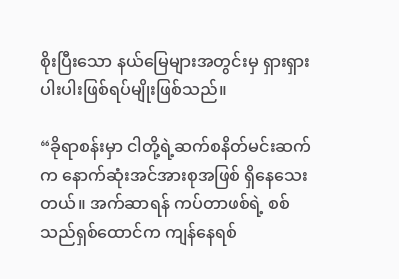စိုးပြီးသော နယ်မြေများအတွင်းမှ ရှားရှားပါးပါးဖြစ်ရပ်မျိုးဖြစ်သည်။

“ခိုရာစန်းမှာ ငါတို့ရဲ့ဆက်စနိတ်မင်းဆက်က နောက်ဆုံးအင်အားစုအဖြစ် ရှိနေသေးတယ်။ အက်ဆာရန် ကပ်တာဖစ်ရဲ့ စစ်သည်ရှစ်ထောင်က ကျန်နေရစ်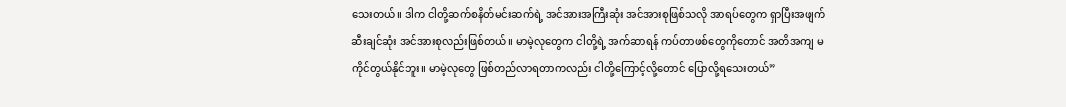သေးတယ်။ ဒါက ငါတို့ဆက်စနိတ်မင်းဆက်ရဲ့ အင်အားအကြီးဆုံး အင်အားစုဖြစ်သလို အာရပ်တွေက ရှာပြီးအဖျက်ဆီးချင်ဆုံး အင်အားစုလည်းဖြစ်တယ်။ မာမဲ့လုတွေက ငါတို့ရဲ့ အက်ဆာရန် ကပ်တာဖစ်တွေကိုတောင် အတိအကျ မကိုင်တွယ်နိုင်ဘူး။ မာမဲ့လုတွေ ဖြစ်တည်လာရတာကလည်း ငါတို့ကြောင့်လို့တောင် ပြောလို့ရသေးတယ်”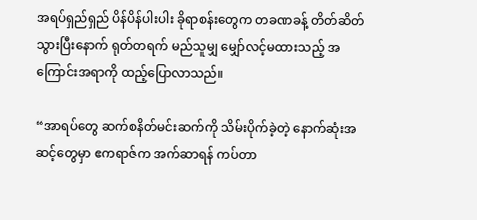အရပ်ရှည်ရှည် ပိန်ပိန်ပါးပါး ခိုရာစန်းတွေက တခဏခန့် တိတ်ဆိတ်သွားပြီးနောက် ရုတ်တရက် မည်သူမျှ မျှော်လင့်မထားသည့် အကြောင်းအရာကို ထည့်ပြောလာသည်။

“အာရပ်တွေ ဆက်စနိတ်မင်းဆက်ကို သိမ်းပိုက်ခဲ့တဲ့ နောက်ဆုံးအဆင့်တွေမှာ ဧကရာဇ်က အက်ဆာရန် ကပ်တာ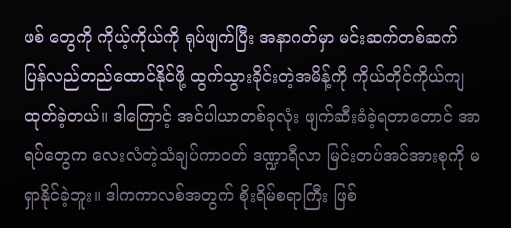ဖစ် တွေကို ကိုယ့်ကိုယ်ကို ရုပ်ဖျက်ပြီး အနာဂတ်မှာ မင်းဆက်တစ်ဆက် ပြန်လည်တည်ထောင်နိုင်ဖို့ ထွက်သွားခိုင်းတဲ့အမိန့်ကို ကိုယ်တိုင်ကိုယ်ကျ ထုတ်ခဲ့တယ်။ ဒါကြောင့် အင်ပါယာတစ်ခုလုံး ဖျက်ဆီးခံခဲ့ရတာတောင် အာရပ်တွေက လေးလံတဲ့သံချပ်ကာဝတ် ဒဏ္ဍာရီလာ မြင်းတပ်အင်အားစုကို မရှာနိုင်ခဲ့ဘူး။ ဒါကကာလစ်အတွက် စိုးရိမ်စရာကြီး ဖြစ်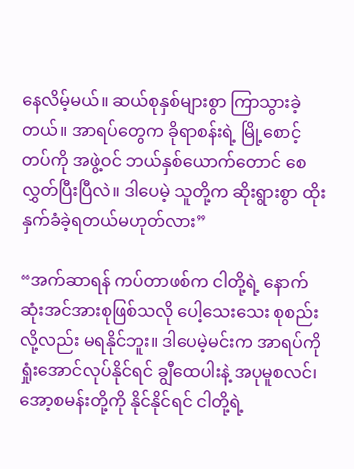နေလိမ့်မယ်။ ဆယ်စုနှစ်များစွာ ကြာသွားခဲ့တယ်။ အာရပ်တွေက ခိုရာစန်းရဲ့ မြို့စောင့်တပ်ကို အဖွဲ့ဝင် ဘယ်နှစ်ယောက်တောင် စေလွှတ်ပြီးပြီလဲ။ ဒါပေမဲ့ သူတို့က ဆိုးရွားစွာ ထိုးနှက်ခံခဲ့ရတယ်မဟုတ်လား”

“အက်ဆာရန် ကပ်တာဖစ်က ငါတို့ရဲ့ နောက်ဆုံးအင်အားစုဖြစ်သလို ပေါ့သေးသေး စုစည်းလို့လည်း မရနိုင်ဘူး။ ဒါပေမဲ့မင်းက အာရပ်ကို ရှုံးအောင်လုပ်နိုင်ရင် ချွီထေပါးနဲ့ အပုမူစလင်၊ အော့စမန်းတို့ကို နိုင်နိုင်ရင် ငါတို့ရဲ့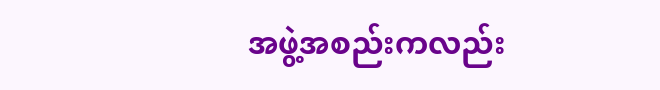အဖွဲ့အစည်းကလည်း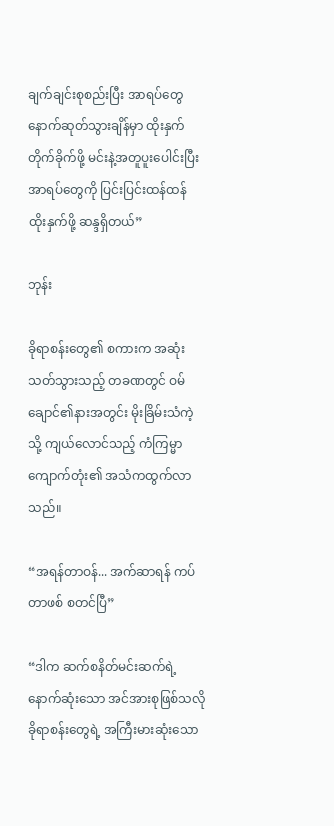ချက်ချင်းစုစည်းပြီး အာရပ်တွေ နောက်ဆုတ်သွားချိန်မှာ ထိုးနှက်တိုက်ခိုက်ဖို့ မင်းနဲ့အတူပူးပေါင်းပြီး အာရပ်တွေကို ပြင်းပြင်းထန်ထန် ထိုးနှက်ဖို့ ဆန္ဒရှိတယ်”

ဘုန်း

ခိုရာစန်းတွေ၏ စကားက အဆုံးသတ်သွားသည့် တခဏတွင် ဝမ်ချောင်၏နားအတွင်း မိုးခြိမ်းသံကဲ့သို့ ကျယ်လောင်သည့် ကံကြမ္မာကျောက်တုံး၏ အသံကထွက်လာသည်။

“အရန်တာဝန်... အက်ဆာရန် ကပ်တာဖစ် စတင်ပြီ”

“ဒါက ဆက်စနိတ်မင်းဆက်ရဲ့ နောက်ဆုံးသော အင်အားစုဖြစ်သလို ခိုရာစန်းတွေရဲ့ အကြီးမားဆုံးသော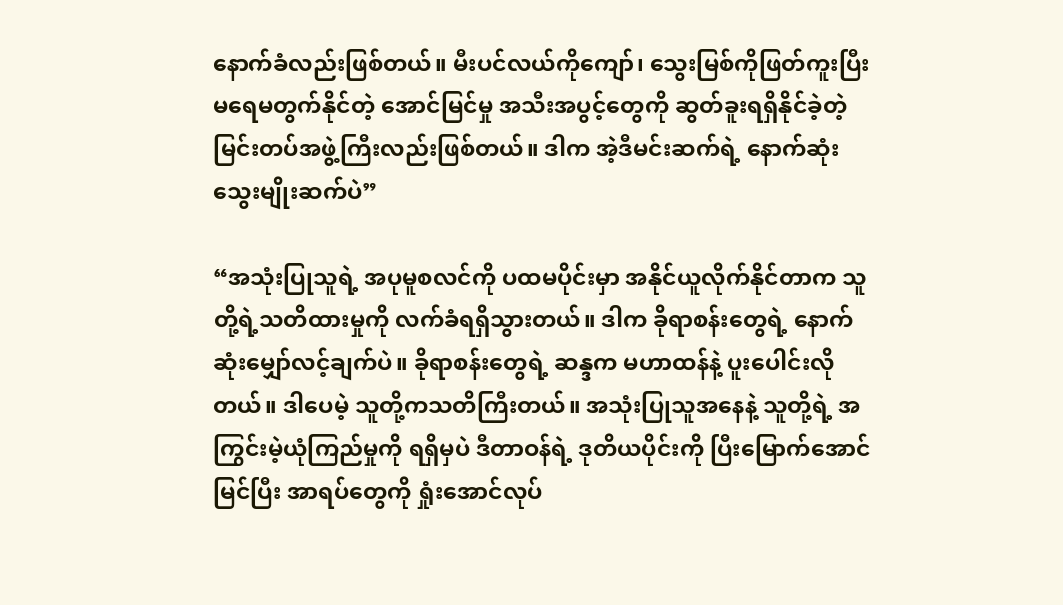နောက်ခံလည်းဖြစ်တယ်။ မီးပင်လယ်ကိုကျော်၊ သွေးမြစ်ကိုဖြတ်ကူးပြီး မရေမတွက်နိုင်တဲ့ အောင်မြင်မှု အသီးအပွင့်တွေကို ဆွတ်ခူးရရှိနိုင်ခဲ့တဲ့ မြင်းတပ်အဖွဲ့ကြီးလည်းဖြစ်တယ်။ ဒါက အဲ့ဒီမင်းဆက်ရဲ့ နောက်ဆုံးသွေးမျိုးဆက်ပဲ”

“အသုံးပြုသူရဲ့ အပုမူစလင်ကို ပထမပိုင်းမှာ အနိုင်ယူလိုက်နိုင်တာက သူတို့ရဲ့သတိထားမှုကို လက်ခံရရှိသွားတယ်။ ဒါက ခိုရာစန်းတွေရဲ့ နောက်ဆုံးမျှော်လင့်ချက်ပဲ။ ခိုရာစန်းတွေရဲ့ ဆန္ဒက မဟာထန်နဲ့ ပူးပေါင်းလိုတယ်။ ဒါပေမဲ့ သူတို့ကသတိကြီးတယ်။ အသုံးပြုသူအနေနဲ့ သူတို့ရဲ့ အကြွင်းမဲ့ယုံကြည်မှုကို ရရှိမှပဲ ဒီတာဝန်ရဲ့ ဒုတိယပိုင်းကို ပြီးမြောက်အောင်မြင်ပြီး အာရပ်တွေကို ရှုံးအောင်လုပ်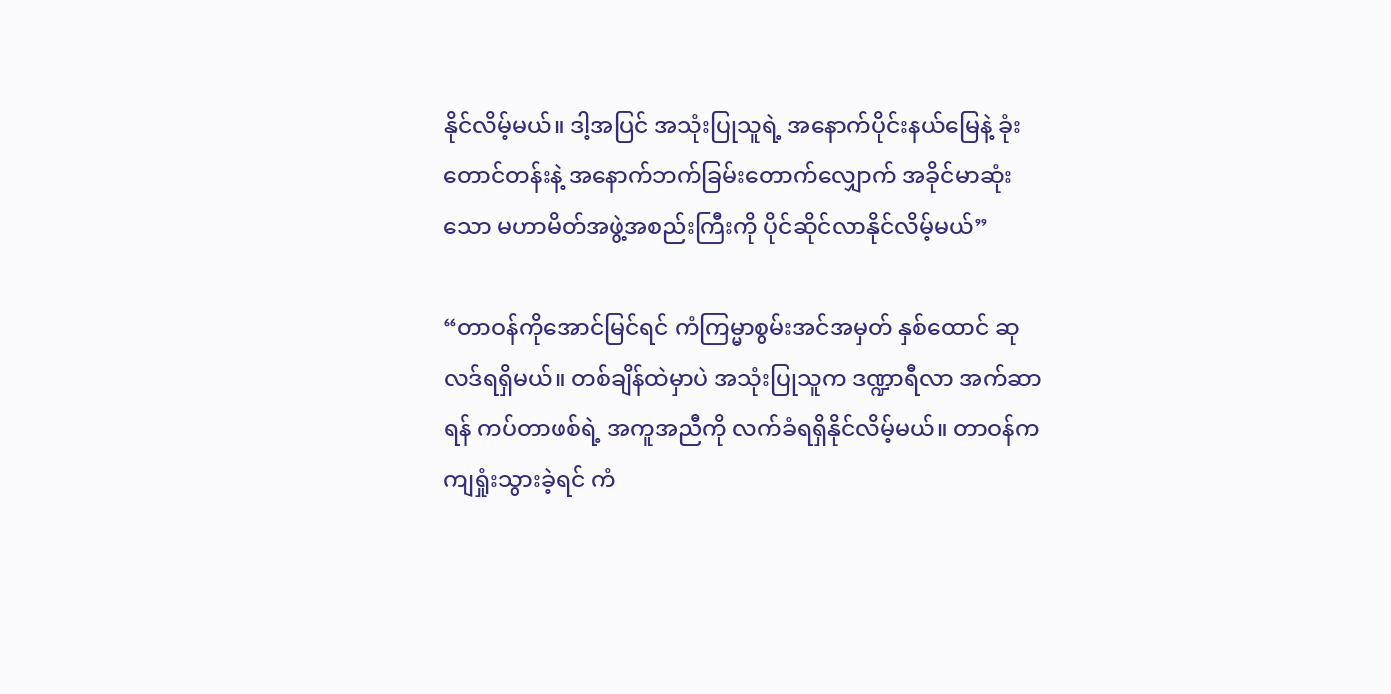နိုင်လိမ့်မယ်။ ဒါ့အပြင် အသုံးပြုသူရဲ့ အနောက်ပိုင်းနယ်မြေနဲ့ ခုံးတောင်တန်းနဲ့ အနောက်ဘက်ခြမ်းတောက်လျှောက် အခိုင်မာဆုံးသော မဟာမိတ်အဖွဲ့အစည်းကြီးကို ပိုင်ဆိုင်လာနိုင်လိမ့်မယ်”

“တာဝန်ကိုအောင်မြင်ရင် ကံကြမ္မာစွမ်းအင်အမှတ် နှစ်ထောင် ဆုလဒ်ရရှိမယ်။ တစ်ချိန်ထဲမှာပဲ အသုံးပြုသူက ဒဏ္ဍာရီလာ အက်ဆာရန် ကပ်တာဖစ်ရဲ့ အကူအညီကို လက်ခံရရှိနိုင်လိမ့်မယ်။ တာဝန်က ကျရှုံးသွားခဲ့ရင် ကံ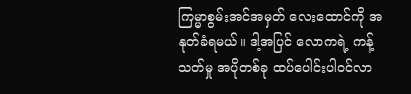ကြမ္မာစွမ်းအင်အမှတ် လေးထောင်ကို အနုတ်ခံရမယ်။ ဒါ့အပြင် လောကရဲ့ ကန့်သတ်မှု အပိုတစ်ခု ထပ်ပေါင်းပါဝင်လာ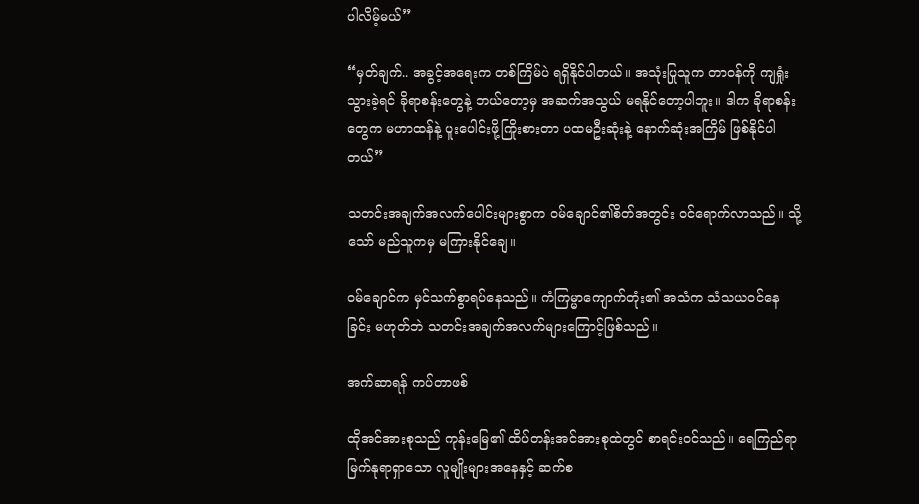ပါလိမ့်မယ်”

“မှတ်ချက်.. အခွင့်အရေးက တစ်ကြိမ်ပဲ ရရှိနိုင်ပါတယ်။ အသုံးပြုသူက တာဝန်ကို ကျရှုံးသွားခဲ့ရင် ခိုရာစန်းတွေနဲ့ ဘယ်တော့မှ အဆက်အသွယ် မရနိုင်တော့ပါဘူး။ ဒါက ခိုရာစန်းတွေက မဟာထန်နဲ့ ပူးပေါင်းဖို့ကြိုးစားတာ ပထမဦးဆုံးနဲ့ နောက်ဆုံးအကြိမ် ဖြစ်နိုင်ပါတယ်”

သတင်းအချက်အလက်ပေါင်းများစွာက ဝမ်ချောင်၏စိတ်အတွင်း ဝင်ရောက်လာသည်။ သို့သော် မည်သူကမှ မကြားနိုင်ချေ။

ဝမ်ချောင်က မှင်သက်စွာရပ်နေသည်။ ကံကြမ္မာကျောက်တုံး၏ အသံက သံသယဝင်နေခြင်း မဟုတ်ဘဲ သတင်းအချက်အလက်များကြောင့်ဖြစ်သည်။

အက်ဆာရန် ကပ်တာဖစ်

ထိုအင်အားစုသည် ကုန်းမြေ၏ ထိပ်တန်းအင်အားစုထဲတွင် စာရင်းဝင်သည်။ ရေကြည်ရာ မြက်နုရာရှာသော လူမျိုးများအနေနှင့် ဆက်စ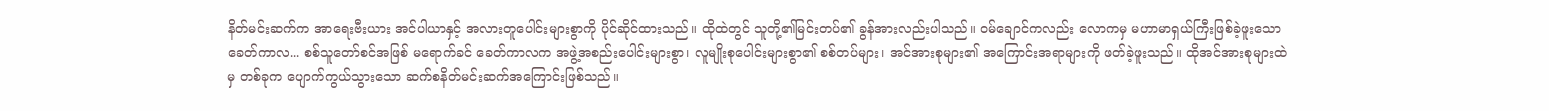နိတ်မင်းဆက်က အာရေးဗီးယား အင်ပါယာနှင့် အလားတူပေါင်းများစွာကို ပိုင်ဆိုင်ထားသည်။ ထိုထဲတွင် သူတို့၏မြင်းတပ်၏ ခွန်အားလည်းပါသည်။ ဝမ်ချောင်ကလည်း လောကမှ မဟာမာရှယ်ကြီးဖြစ်ခဲ့ဖူးသော ခေတ်ကာလ... စစ်သူတော်စင်အဖြစ် မရောက်ခင် ခေတ်ကာလက အဖွဲ့အစည်းပေါင်းများစွာ၊ လူမျိုးစုပေါင်းများစွာ၏ စစ်တပ်များ၊ အင်အားစုများ၏ အကြောင်းအရာများကို ဖတ်ခဲ့ဖူးသည်။ ထိုအင်အားစုများထဲမှ တစ်ခုက ပျောက်ကွယ်သွားသော ဆက်စနိတ်မင်းဆက်အကြောင်းဖြစ်သည်။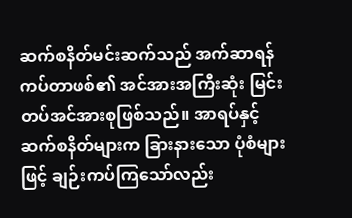ဆက်စနိတ်မင်းဆက်သည် အက်ဆာရန် ကပ်တာဖစ်၏ အင်အားအကြီးဆုံး မြင်းတပ်အင်အားစုဖြစ်သည်။ အာရပ်နှင့် ဆက်စနိတ်များက ခြားနားသော ပုံစံများဖြင့် ချဉ်းကပ်ကြသော်လည်း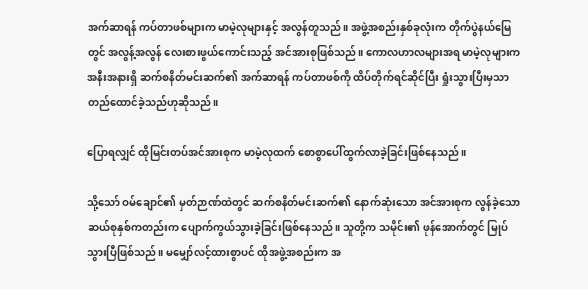အက်ဆာရန် ကပ်တာဖစ်များက မာမဲ့လုများနှင့် အလွန်တူသည်။ အဖွဲ့အစည်းနှစ်ခုလုံးက တိုက်ပွဲနယ်မြေတွင် အလွန့်အလွန် လေးစားဖွယ်ကောင်းသည့် အင်အားစုဖြစ်သည်။ ကောလဟာလများအရ မာမဲ့လုများက အနီးအနားရှိ ဆက်စနိတ်မင်းဆက်၏ အက်ဆာရန် ကပ်တာဖစ်ကို ထိပ်တိုက်ရင်ဆိုင်ပြီး ရှုံးသွားပြီးမှသာ တည်ထောင်ခဲ့သည်ဟုဆိုသည်။

ပြောရလျှင် ထိုမြင်းတပ်အင်အားစုက မာမဲ့လုထက် စောစွာပေါ်ထွက်လာခဲ့ခြင်းဖြစ်နေသည်။

သို့သော် ဝမ်ချောင်၏ မှတ်ဉာဏ်ထဲတွင် ဆက်စနိတ်မင်းဆက်၏ နောက်ဆုံးသော အင်အားစုက လွန်ခဲ့သော ဆယ်စုနှစ်ကတည်းက ပျောက်ကွယ်သွားခဲ့ခြင်းဖြစ်နေသည်။ သူတို့က သမိုင်း၏ ဖုန်အောက်တွင် မြုပ်သွားပြီဖြစ်သည်။ မမျှော်လင့်ထားစွာပင် ထိုအဖွဲ့အစည်းက အ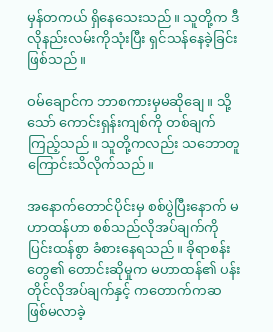မှန်တကယ် ရှိနေသေးသည်။ သူတို့က ဒီလိုနည်းလမ်းကိုသုံးပြီး ရှင်သန်နေခဲ့ခြင်းဖြစ်သည်။

ဝမ်ချောင်က ဘာစကားမှမဆိုချေ။ သို့သော် ကောင်းရှန်းကျစ်ကို တစ်ချက်ကြည့်သည်။ သူတို့ကလည်း သဘောတူကြောင်းသိလိုက်သည်။

အနောက်တောင်ပိုင်းမှ စစ်ပွဲပြီးနောက် မဟာထန်ဟာ စစ်သည်လိုအပ်ချက်ကို ပြင်းထန်စွာ ခံစားနေရသည်။ ခိုရာစန်းတွေ၏ တောင်းဆိုမှုက မဟာထန်၏ ပန်းတိုင်လိုအပ်ချက်နှင့် ကတောက်ကဆ ဖြစ်မလာခဲ့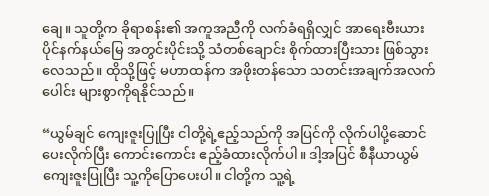ချေ။ သူတို့က ခိုရာစန်း၏ အကူအညီကို လက်ခံရရှိလျှင် အာရေးဗီးယား ပိုင်နက်နယ်မြေ အတွင်းပိုင်းသို့ သံတစ်ချောင်း စိုက်ထားပြီးသား ဖြစ်သွားလေသည်။ ထိုသို့ဖြင့် မဟာထန်က အဖိုးတန်သော သတင်းအချက်အလက်ပေါင်း များစွာကိုရနိုင်သည်။

“ယွမ်ချင် ကျေးဇူးပြုပြီး ငါတို့ရဲ့ဧည့်သည်ကို အပြင်ကို လိုက်ပါပို့ဆောင်ပေးလိုက်ပြီး ကောင်းကောင်း ဧည့်ခံထားလိုက်ပါ။ ဒါ့အပြင် စီနီယာယွမ် ကျေးဇူးပြုပြီး သူ့ကိုပြောပေးပါ။ ငါတို့က သူ့ရဲ့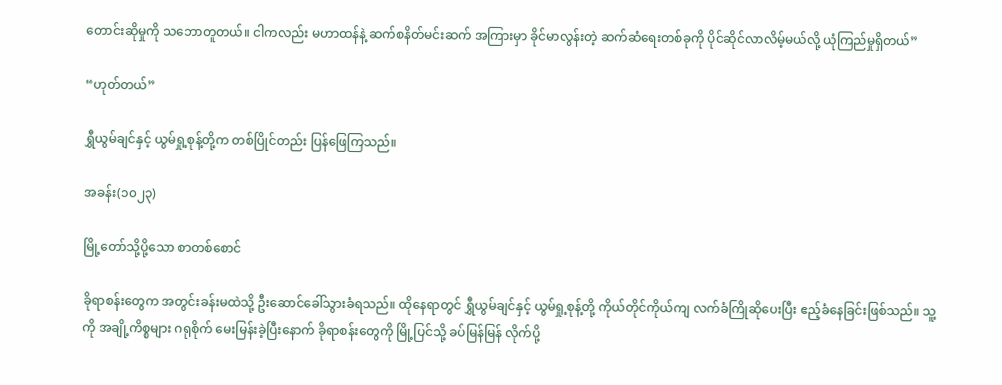တောင်းဆိုမှုကို သဘောတူတယ်။ ငါကလည်း မဟာထန်နဲ့ ဆက်စနိတ်မင်းဆက် အကြားမှာ ခိုင်မာလွန်းတဲ့ ဆက်ဆံရေးတစ်ခုကို ပိုင်ဆိုင်လာလိမ့်မယ်လို့ ယုံကြည်မှုရှိတယ်”

“ဟုတ်တယ်”

ရွှီယွမ်ချင်နှင့် ယွမ်ရှု့စုန့်တို့က တစ်ပြိုင်တည်း ပြန်ဖြေကြသည်။

အခန်း(၁၀၂၃)

မြို့တော်သို့ပို့သော စာတစ်စောင်

ခိုရာစန်းတွေက အတွင်းခန်းမထဲသို့ ဦးဆောင်ခေါ်သွားခံရသည်။ ထိုနေရာတွင် ရွှီယွမ်ချင်နှင့် ယွမ်ရှု့စုန့်တို့ ကိုယ်တိုင်ကိုယ်ကျ လက်ခံကြိုဆိုပေးပြီး ဧည့်ခံနေခြင်းဖြစ်သည်။ သူ့ကို အချို့ကိစ္စများ ဂရုစိုက် မေးမြန်းခဲ့ပြီးနောက် ခိုရာစန်းတွေကို မြို့ပြင်သို့ ခပ်မြန်မြန် လိုက်ပို့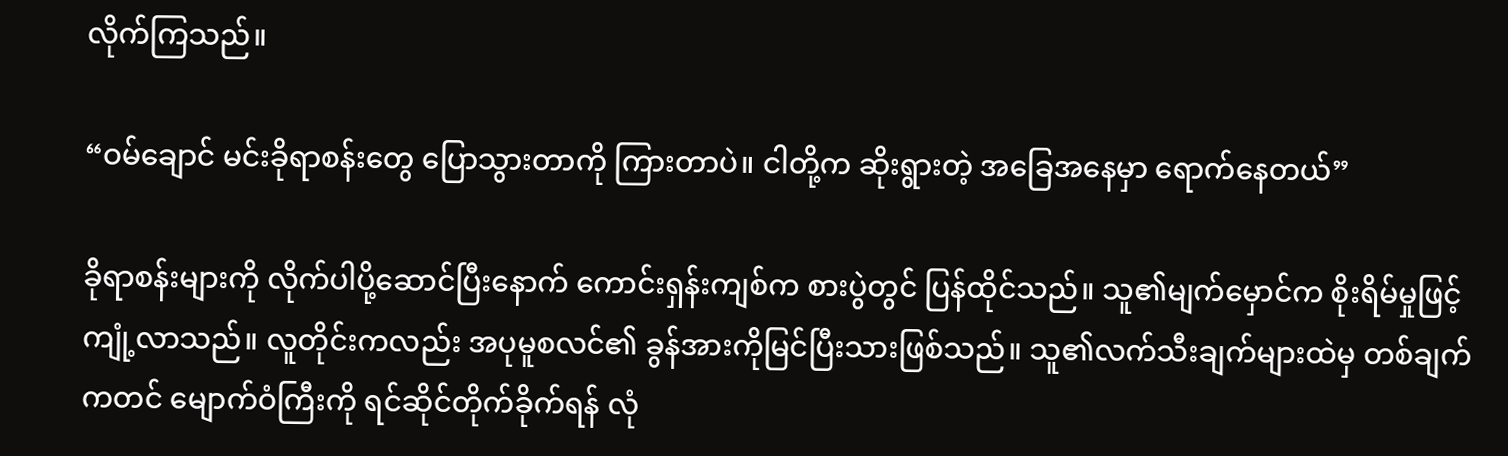လိုက်ကြသည်။

“ဝမ်ချောင် မင်းခိုရာစန်းတွေ ပြောသွားတာကို ကြားတာပဲ။ ငါတို့က ဆိုးရွားတဲ့ အခြေအနေမှာ ရောက်နေတယ်”

ခိုရာစန်းများကို လိုက်ပါပို့ဆောင်ပြီးနောက် ကောင်းရှန်းကျစ်က စားပွဲတွင် ပြန်ထိုင်သည်။ သူ၏မျက်မှောင်က စိုးရိမ်မှုဖြင့်ကျုံ့လာသည်။ လူတိုင်းကလည်း အပုမူစလင်၏ ခွန်အားကိုမြင်ပြီးသားဖြစ်သည်။ သူ၏လက်သီးချက်များထဲမှ တစ်ချက်ကတင် မျောက်ဝံကြီးကို ရင်ဆိုင်တိုက်ခိုက်ရန် လုံ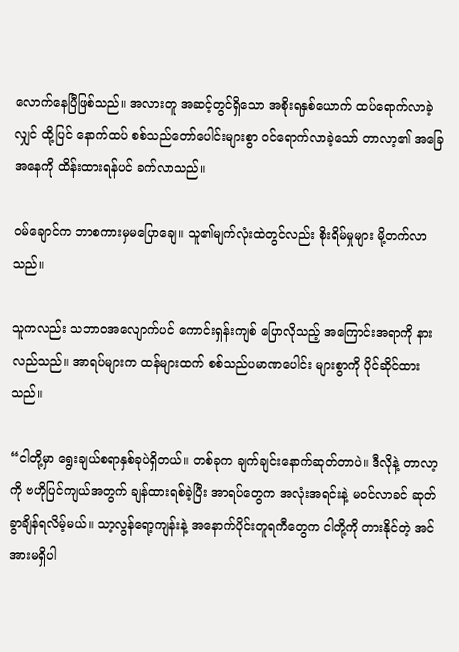လောက်နေပြီဖြစ်သည်။ အလားတူ အဆင့်တွင်ရှိသော အစိုးရနှစ်ယောက် ထပ်ရောက်လာခဲ့လျှင် ထို့ပြင် နောက်ထပ် စစ်သည်တော်ပေါင်းများစွာ ဝင်ရောက်လာခဲ့သော် တာလာ့၏ အခြေအနေကို ထိန်းထားရန်ပင် ခက်လာသည်။

ဝမ်ချောင်က ဘာစကားမှမပြောချေ။ သူ၏မျက်လုံးထဲတွင်လည်း စိုးရိမ်မှုများ မို့တက်လာသည်။

သူကလည်း သဘာဝအလျောက်ပင် ကောင်းရှန်းကျစ် ပြောလိုသည့် အကြောင်းအရာကို နားလည်သည်။ အာရပ်များက ထန်များထက် စစ်သည်ပမာဏပေါင်း များစွာကို ပိုင်ဆိုင်ထားသည်။

“ငါတို့မှာ ရွေးချယ်စရာနှစ်ခုပဲရှိတယ်။ တစ်ခုက ချက်ချင်းနောက်ဆုတ်တာပဲ။ ဒီလိုနဲ့ တာလာ့ကို ဗဟိုပြင်ကျယ်အတွက် ချန်ထားရစ်ခဲ့ပြီး အာရပ်တွေက အလုံးအရင်းနဲ့ မဝင်လာခင် ဆုတ်ခွာချိန်ရလိမ့်မယ်။ သာ့လွန်ရော့ကျန်းနဲ့ အနောက်ပိုင်းတူရကီတွေက ငါတို့ကို တားနိုင်တဲ့ အင်အားမရှိပါ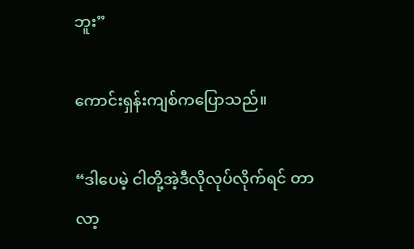ဘူး”

ကောင်းရှန်းကျစ်ကပြောသည်။

“ဒါပေမဲ့ ငါတို့အဲ့ဒီလိုလုပ်လိုက်ရင် တာလာ့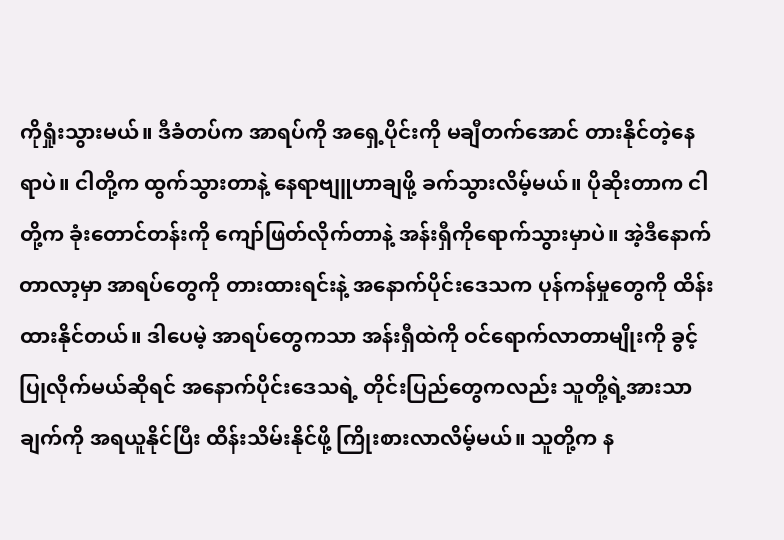ကိုရှုံးသွားမယ်။ ဒီခံတပ်က အာရပ်ကို အရှေ့ပိုင်းကို မချီတက်အောင် တားနိုင်တဲ့နေရာပဲ။ ငါတို့က ထွက်သွားတာနဲ့ နေရာဗျူဟာချဖို့ ခက်သွားလိမ့်မယ်။ ပိုဆိုးတာက ငါတို့က ခုံးတောင်တန်းကို ကျော်ဖြတ်လိုက်တာနဲ့ အန်းရှီကိုရောက်သွားမှာပဲ။ အဲ့ဒီနောက် တာလာ့မှာ အာရပ်တွေကို တားထားရင်းနဲ့ အနောက်ပိုင်းဒေသက ပုန်ကန်မှုတွေကို ထိန်းထားနိုင်တယ်။ ဒါပေမဲ့ အာရပ်တွေကသာ အန်းရှီထဲကို ဝင်ရောက်လာတာမျိုးကို ခွင့်ပြုလိုက်မယ်ဆိုရင် အနောက်ပိုင်းဒေသရဲ့ တိုင်းပြည်တွေကလည်း သူတို့ရဲ့အားသာချက်ကို အရယူနိုင်ပြီး ထိန်းသိမ်းနိုင်ဖို့ ကြိုးစားလာလိမ့်မယ်။ သူတို့က န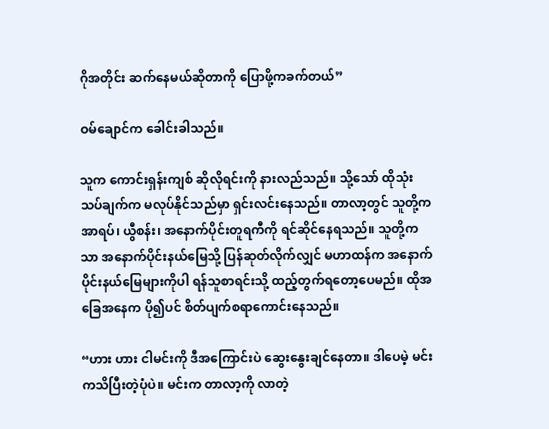ဂိုအတိုင်း ဆက်နေမယ်ဆိုတာကို ပြောဖို့ကခက်တယ်”

ဝမ်ချောင်က ခေါင်းခါသည်။

သူက ကောင်းရှန်းကျစ် ဆိုလိုရင်းကို နားလည်သည်။ သို့သော် ထိုသုံးသပ်ချက်က မလုပ်နိုင်သည်မှာ ရှင်းလင်းနေသည်။ တာလာ့တွင် သူတို့က အာရပ်၊ ယွီစန်း၊ အနောက်ပိုင်းတူရကီကို ရင်ဆိုင်နေရသည်။ သူတို့ကသာ အနောက်ပိုင်းနယ်မြေသို့ ပြန်ဆုတ်လိုက်လျှင် မဟာထန်က အနောက်ပိုင်းနယ်မြေများကိုပါ ရန်သူစာရင်းသို့ ထည့်တွက်ရတော့ပေမည်။ ထိုအခြေအနေက ပို၍ပင် စိတ်ပျက်စရာကောင်းနေသည်။

“ဟား ဟား ငါမင်းကို ဒီအကြောင်းပဲ ဆွေးနွေးချင်နေတာ။ ဒါပေမဲ့ မင်းကသိပြီးတဲ့ပုံပဲ။ မင်းက တာလာ့ကို လာတဲ့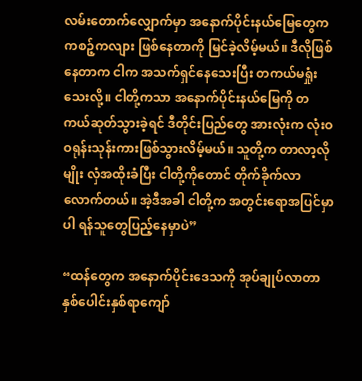လမ်းတောက်လျှောက်မှာ အနောက်ပိုင်းနယ်မြေတွေက ကစဉ့်ကလျား ဖြစ်နေတာကို မြင်ခဲ့လိမ့်မယ်။ ဒီလိုဖြစ်နေတာက ငါက အသက်ရှင်နေသေးပြီး တကယ်မရှုံးသေးလို့။ ငါတို့ကသာ အနောက်ပိုင်းနယ်မြေကို တကယ်ဆုတ်သွားခဲ့ရင် ဒီတိုင်းပြည်တွေ အားလုံးက လုံးဝ ဝရုန်းသုန်းကားဖြစ်သွားလိမ့်မယ်။ သူတို့က တာလာ့လိုမျိုး လှံအထိုးခံပြီး ငါတို့ကိုတောင် တိုက်ခိုက်လာလောက်တယ်။ အဲ့ဒီအခါ ငါတို့က အတွင်းရောအပြင်မှာပါ ရန်သူတွေပြည့်နေမှာပဲ”

“ထန်တွေက အနောက်ပိုင်းဒေသကို အုပ်ချုပ်လာတာ နှစ်ပေါင်းနှစ်ရာကျော်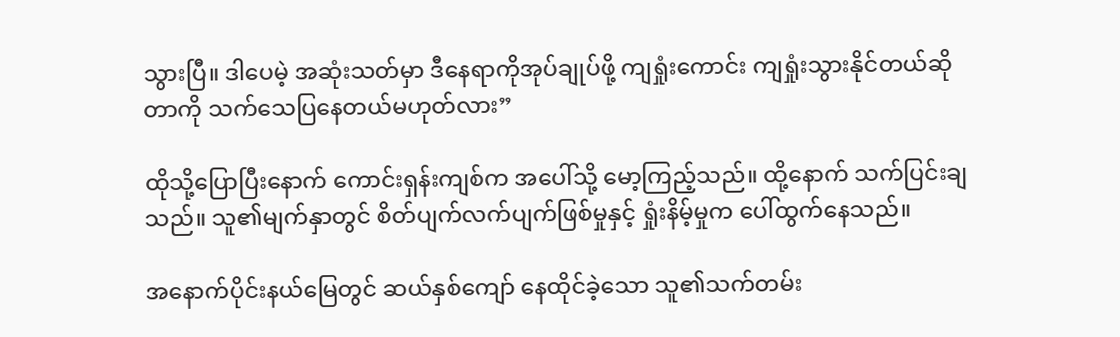သွားပြီ။ ဒါပေမဲ့ အဆုံးသတ်မှာ ဒီနေရာကိုအုပ်ချုပ်ဖို့ ကျရှုံးကောင်း ကျရှုံးသွားနိုင်တယ်ဆိုတာကို သက်သေပြနေတယ်မဟုတ်လား”

ထိုသို့ပြောပြီးနောက် ကောင်းရှန်းကျစ်က အပေါ်သို့ မော့ကြည့်သည်။ ထို့နောက် သက်ပြင်းချသည်။ သူ၏မျက်နှာတွင် စိတ်ပျက်လက်ပျက်ဖြစ်မှုနှင့် ရှုံးနိမ့်မှုက ပေါ်ထွက်နေသည်။

အနောက်ပိုင်းနယ်မြေတွင် ဆယ်နှစ်ကျော် နေထိုင်ခဲ့သော သူ၏သက်တမ်း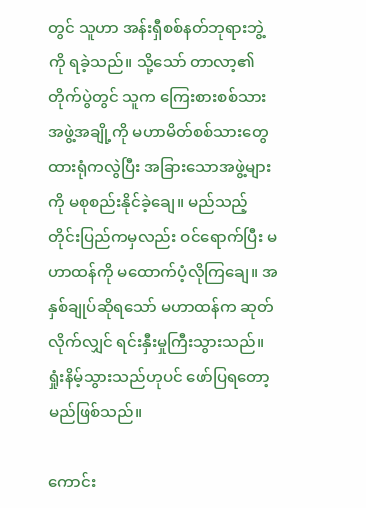တွင် သူဟာ အန်းရှီစစ်နတ်ဘုရားဘွဲ့ကို ရခဲ့သည်။ သို့သော် တာလာ့၏တိုက်ပွဲတွင် သူက ကြေးစားစစ်သား အဖွဲ့အချို့ကို မဟာမိတ်စစ်သားတွေ ထားရုံကလွဲပြီး အခြားသောအဖွဲ့များကို မစုစည်းနိုင်ခဲ့ချေ။ မည်သည့်တိုင်းပြည်ကမှလည်း ဝင်ရောက်ပြီး မဟာထန်ကို မထောက်ပံ့လိုကြချေ။ အနှစ်ချုပ်ဆိုရသော် မဟာထန်က ဆုတ်လိုက်လျှင် ရင်းနှီးမှုကြီးသွားသည်။ ရှုံးနိမ့်သွားသည်ဟုပင် ဖော်ပြရတော့မည်ဖြစ်သည်။

ကောင်း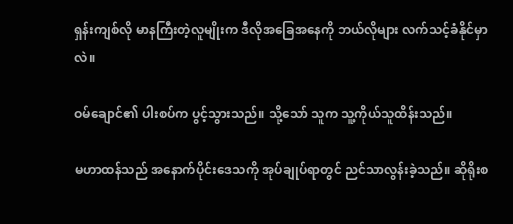ရှန်းကျစ်လို မာနကြီးတဲ့လူမျိုးက ဒီလိုအခြေအနေကို ဘယ်လိုများ လက်သင့်ခံနိုင်မှာလဲ။

ဝမ်ချောင်၏ ပါးစပ်က ပွင့်သွားသည်။ သို့သော် သူက သူ့ကိုယ်သူထိန်းသည်။

မဟာထန်သည် အနောက်ပိုင်းဒေသကို အုပ်ချုပ်ရာတွင် ညင်သာလွန်းခဲ့သည်။ ဆိုရိုးစ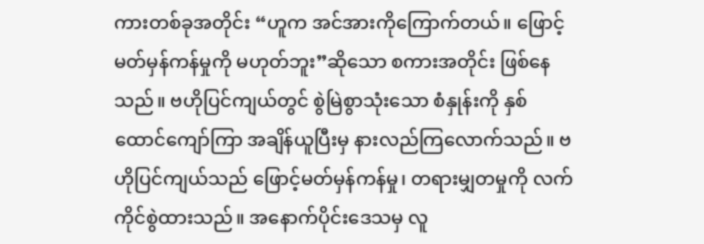ကားတစ်ခုအတိုင်း “ဟူက အင်အားကိုကြောက်တယ်။ ဖြောင့်မတ်မှန်ကန်မှုကို မဟုတ်ဘူး”ဆိုသော စကားအတိုင်း ဖြစ်နေသည်။ ဗဟိုပြင်ကျယ်တွင် စွဲမြဲစွာသုံးသော စံနှုန်းကို နှစ်ထောင်ကျော်ကြာ အချိန်ယူပြီးမှ နားလည်ကြလောက်သည်။ ဗဟိုပြင်ကျယ်သည် ဖြောင့်မတ်မှန်ကန်မှု၊ တရားမျှတမှုကို လက်ကိုင်စွဲထားသည်။ အနောက်ပိုင်းဒေသမှ လူ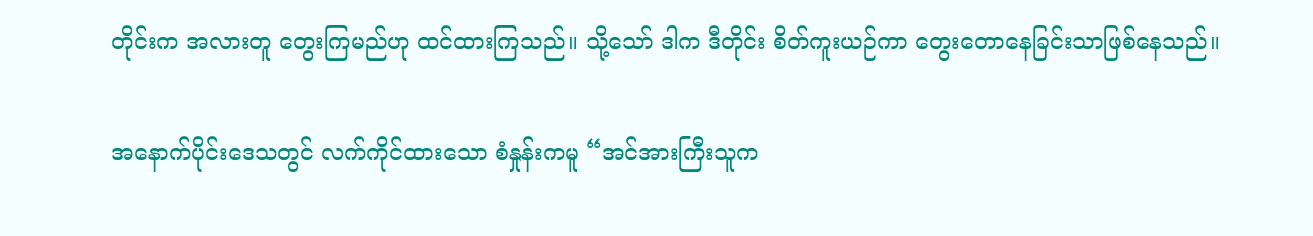တိုင်းက အလားတူ တွေးကြမည်ဟု ထင်ထားကြသည်။ သို့သော် ဒါက ဒီတိုင်း စိတ်ကူးယဉ်ကာ တွေးတောနေခြင်းသာဖြစ်နေသည်။

အနောက်ပိုင်းဒေသတွင် လက်ကိုင်ထားသော စံနှုန်းကမူ “အင်အားကြီးသူက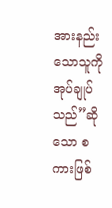အားနည်းသောသူကို အုပ်ချုပ်သည်”ဆိုသော စကားဖြစ်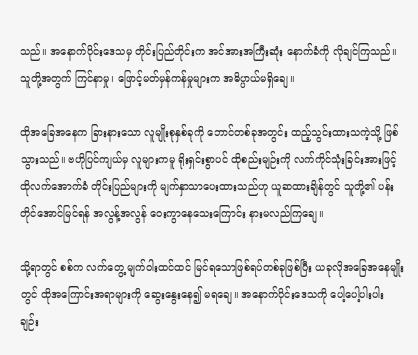သည်။ အနောက်ပိုင်းဒေသမှ တိုင်းပြည်တိုင်းက အင်အားအကြီးဆုံး နောက်ခံကို လိုချင်ကြသည်။ သူတို့အတွက် ကြင်နာမှု၊ ဖြောင့်မတ်မှန်ကန်မှုများက အဓိပ္ပာယ်မရှိချေ။

ထိုအခြေအနေက ခြားနားသော လူမျိုးစုနှစ်ခုကို ဘောင်တစ်ခုအတွင်း ထည့်သွင်းထားသကဲ့သို့ ဖြစ်သွားသည်။ ဗဟိုပြင်ကျယ်မှ လူများကမူ ရိုးရှင်းစွာပင် ထိုစည်းမျဉ်းကို လက်ကိုင်သုံးခြင်းအားဖြင့် ထိုလက်အောက်ခံ တိုင်းပြည်များကို မျက်နှာသာပေးထားသည်ဟု ယူဆထားချိန်တွင် သူတို့၏ ပန်းတိုင်အောင်မြင်ရန် အလွန့်အလွန် ဝေးကွာနေသေးကြောင်း နားမလည်ကြချေ။

သို့ရာတွင် စစ်က လက်တွေ့ မျက်ဝါးထင်ထင် မြင်ရသောဖြစ်ရပ်တစ်ခုဖြစ်ပြီး ယခုလိုအခြေအနေမျိုးတွင် ထိုအကြောင်းအရာများကို ဆွေးနွေးနေ၍ မရချေ။ အနောက်ပိုင်းဒေသကို ပေါ့ပေါ့ပါးပါး ချဉ်း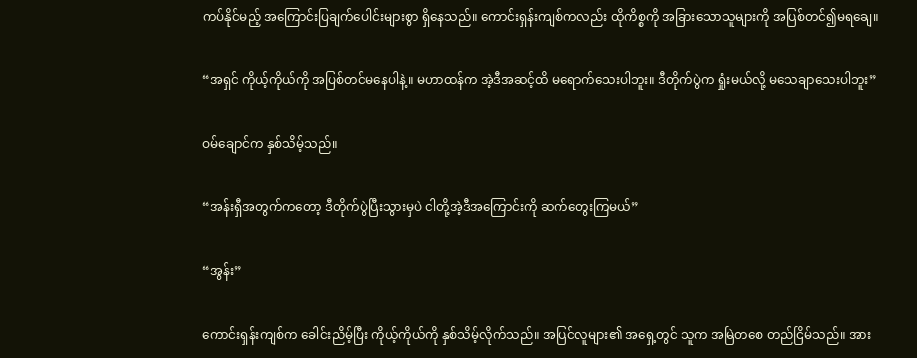ကပ်နိုင်မည့် အကြောင်းပြချက်ပေါင်းများစွာ ရှိနေသည်။ ကောင်းရှန်းကျစ်ကလည်း ထိုကိစ္စကို အခြားသောသူများကို အပြစ်တင်၍မရချေ။

“အရှင် ကိုယ့်ကိုယ်ကို အပြစ်တင်မနေပါနဲ့။ မဟာထန်က အဲ့ဒီအဆင့်ထိ မရောက်သေးပါဘူး။ ဒီတိုက်ပွဲက ရှုံးမယ်လို့ မသေချာသေးပါဘူး”

ဝမ်ချောင်က နှစ်သိမ့်သည်။

“အန်းရှီအတွက်ကတော့ ဒီတိုက်ပွဲပြီးသွားမှပဲ ငါတို့အဲ့ဒီအကြောင်းကို ဆက်တွေးကြမယ်”

“အွန်း”

ကောင်းရှန်းကျစ်က ခေါင်းညိမ့်ပြီး ကိုယ့်ကိုယ်ကို နှစ်သိမ့်လိုက်သည်။ အပြင်လူများ၏ အရှေ့တွင် သူက အမြဲတစေ တည်ငြိမ်သည်။ အား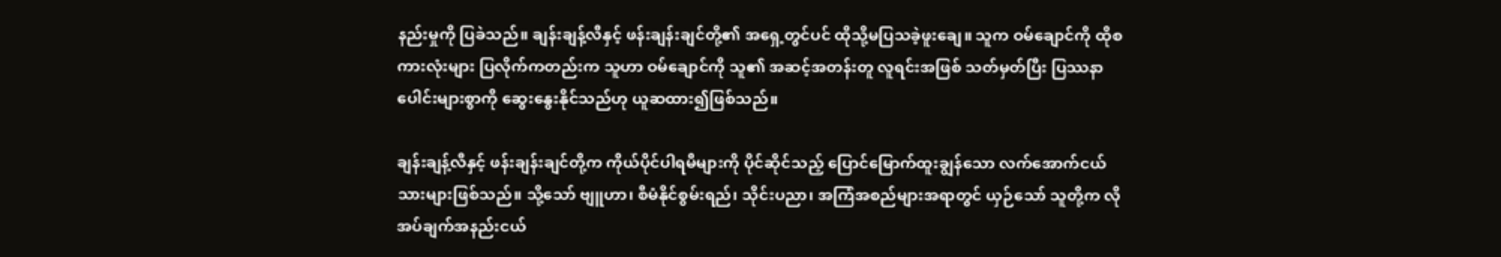နည်းမှုကို ပြခဲသည်။ ချန်းချန့်လီနှင့် ဖန်းချန်းချင်တို့၏ အရှေ့တွင်ပင် ထိုသို့မပြသခဲ့ဖူးချေ။ သူက ဝမ်ချောင်ကို ထိုစကားလုံးများ ပြလိုက်ကတည်းက သူဟာ ဝမ်ချောင်ကို သူ၏ အဆင့်အတန်းတူ လူရင်းအဖြစ် သတ်မှတ်ပြီး ပြဿနာပေါင်းများစွာကို ဆွေးနွေးနိုင်သည်ဟု ယူဆထား၍ဖြစ်သည်။

ချန်းချန့်လီနှင့် ဖန်းချန်းချင်တို့က ကိုယ်ပိုင်ပါရမီများကို ပိုင်ဆိုင်သည့် ပြောင်မြောက်ထူးချွန်သော လက်အောက်ငယ်သားများဖြစ်သည်။ သို့သော် ဗျူဟာ၊ စီမံနိုင်စွမ်းရည်၊ သိုင်းပညာ၊ အကြံအစည်များအရာတွင် ယှဉ်သော် သူတို့က လိုအပ်ချက်အနည်းငယ်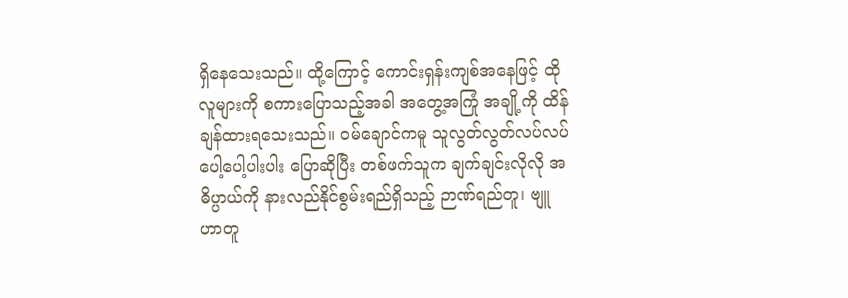ရှိနေသေးသည်။ ထို့ကြောင့် ကောင်းရှန်းကျစ်အနေဖြင့် ထိုလူများကို စကားပြောသည့်အခါ အတွေ့အကြုံ အချို့ကို ထိန်ချန်ထားရသေးသည်။ ဝမ်ချောင်ကမူ သူလွတ်လွတ်လပ်လပ် ပေါ့ပေါ့ပါးပါး ပြောဆိုပြီး တစ်ဖက်သူက ချက်ချင်းလိုလို အဓိပ္ပာယ်ကို နားလည်နိုင်စွမ်းရည်ရှိသည့် ဉာဏ်ရည်တူ၊ ဗျူဟာတူ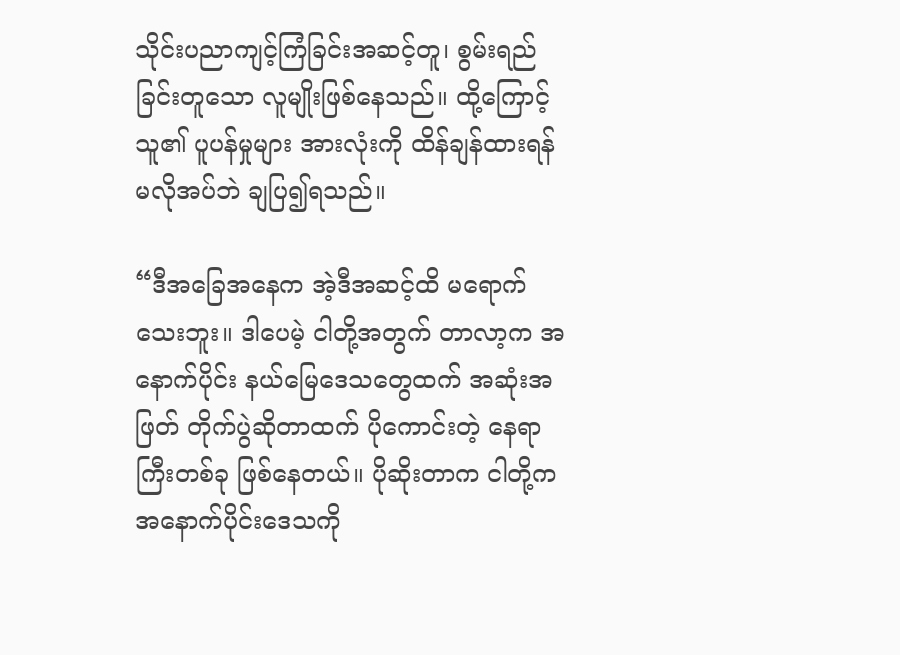သိုင်းပညာကျင့်ကြံခြင်းအဆင့်တူ၊ စွမ်းရည်ခြင်းတူသော လူမျိုးဖြစ်နေသည်။ ထို့ကြောင့် သူ၏ ပူပန်မှုများ အားလုံးကို ထိန်ချန်ထားရန်မလိုအပ်ဘဲ ချပြ၍ရသည်။

“ဒီအခြေအနေက အဲ့ဒီအဆင့်ထိ မရောက်သေးဘူး။ ဒါပေမဲ့ ငါတို့အတွက် တာလာ့က အနောက်ပိုင်း နယ်မြေဒေသတွေထက် အဆုံးအဖြတ် တိုက်ပွဲဆိုတာထက် ပိုကောင်းတဲ့ နေရာကြီးတစ်ခု ဖြစ်နေတယ်။ ပိုဆိုးတာက ငါတို့က အနောက်ပိုင်းဒေသကို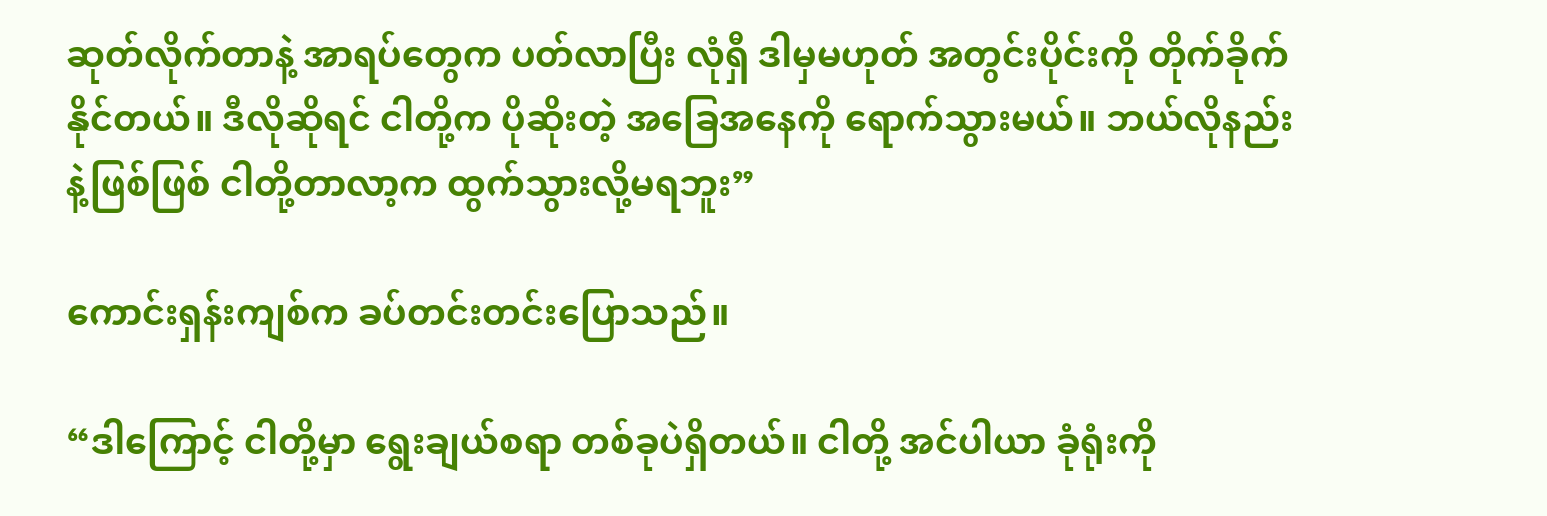ဆုတ်လိုက်တာနဲ့ အာရပ်တွေက ပတ်လာပြီး လုံရှီ ဒါမှမဟုတ် အတွင်းပိုင်းကို တိုက်ခိုက်နိုင်တယ်။ ဒီလိုဆိုရင် ငါတို့က ပိုဆိုးတဲ့ အခြေအနေကို ရောက်သွားမယ်။ ဘယ်လိုနည်းနဲ့ဖြစ်ဖြစ် ငါတို့တာလာ့က ထွက်သွားလို့မရဘူး”

ကောင်းရှန်းကျစ်က ခပ်တင်းတင်းပြောသည်။

“ဒါကြောင့် ငါတို့မှာ ရွေးချယ်စရာ တစ်ခုပဲရှိတယ်။ ငါတို့ အင်ပါယာ ခုံရုံးကို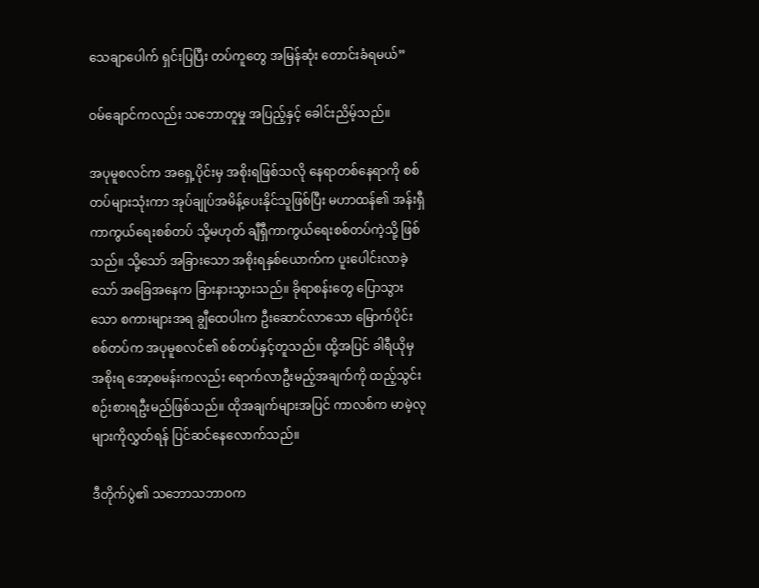သေချာပေါက် ရှင်းပြပြီး တပ်ကူတွေ အမြန်ဆုံး တောင်းခံရမယ်”

ဝမ်ချောင်ကလည်း သဘောတူမှု အပြည့်နှင့် ခေါင်းညိမ့်သည်။

အပုမူစလင်က အရှေ့ပိုင်းမှ အစိုးရဖြစ်သလို နေရာတစ်နေရာကို စစ်တပ်များသုံးကာ အုပ်ချုပ်အမိန့်ပေးနိုင်သူဖြစ်ပြီး မဟာထန်၏ အန်းရှီကာကွယ်ရေးစစ်တပ် သို့မဟုတ် ချီရှီကာကွယ်ရေးစစ်တပ်ကဲ့သို့ ဖြစ်သည်။ သို့သော် အခြားသော အစိုးရနှစ်ယောက်က ပူးပေါင်းလာခဲ့သော် အခြေအနေက ခြားနားသွားသည်။ ခိုရာစန်းတွေ ပြောသွားသော စကားများအရ ချွီထေပါးက ဦးဆောင်လာသော မြောက်ပိုင်းစစ်တပ်က အပုမူစလင်၏ စစ်တပ်နှင့်တူသည်။ ထို့အပြင် ခါရီယိုမှ အစိုးရ အော့စမန်းကလည်း ရောက်လာဦးမည့်အချက်ကို ထည့်သွင်းစဉ်းစားရဦးမည်ဖြစ်သည်။ ထိုအချက်များအပြင် ကာလစ်က မာမဲ့လုများကိုလွှတ်ရန် ပြင်ဆင်နေလောက်သည်။

ဒီတိုက်ပွဲ၏ သဘောသဘာဝက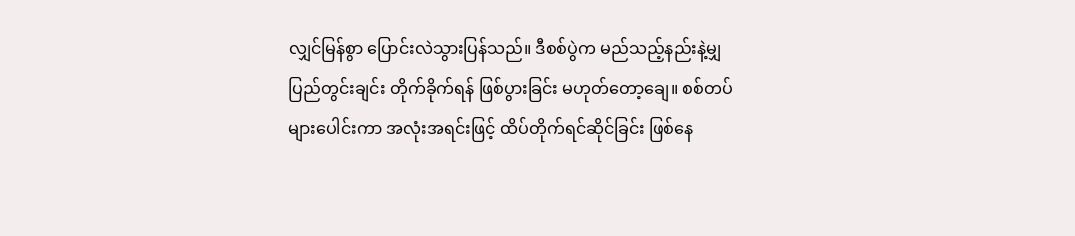လျှင်မြန်စွာ ပြောင်းလဲသွားပြန်သည်။ ဒီစစ်ပွဲက မည်သည့်နည်းနဲ့မျှ ပြည်တွင်းချင်း တိုက်ခိုက်ရန် ဖြစ်ပွားခြင်း မဟုတ်တော့ချေ။ စစ်တပ်များပေါင်းကာ အလုံးအရင်းဖြင့် ထိပ်တိုက်ရင်ဆိုင်ခြင်း ဖြစ်နေ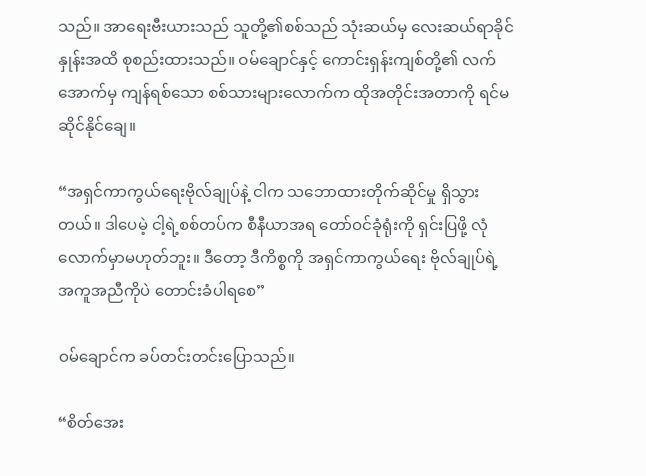သည်။ အာရေးဗီးယားသည် သူတို့၏စစ်သည် သုံးဆယ်မှ လေးဆယ်ရာခိုင်နှုန်းအထိ စုစည်းထားသည်။ ဝမ်ချောင်နှင့် ကောင်းရှန်းကျစ်တို့၏ လက်အောက်မှ ကျန်ရစ်သော စစ်သားများလောက်က ထိုအတိုင်းအတာကို ရင်မဆိုင်နိုင်ချေ။

“အရှင်ကာကွယ်ရေးဗိုလ်ချုပ်နဲ့ ငါက သဘောထားတိုက်ဆိုင်မှု ရှိသွားတယ်။ ဒါပေမဲ့ ငါ့ရဲ့စစ်တပ်က စီနီယာအရ တော်ဝင်ခုံရုံးကို ရှင်းပြဖို့ လုံလောက်မှာမဟုတ်ဘူး။ ဒီတော့ ဒီကိစ္စကို အရှင်ကာကွယ်ရေး ဗိုလ်ချုပ်ရဲ့ အကူအညီကိုပဲ တောင်းခံပါရစေ”

ဝမ်ချောင်က ခပ်တင်းတင်းပြောသည်။

“စိတ်အေး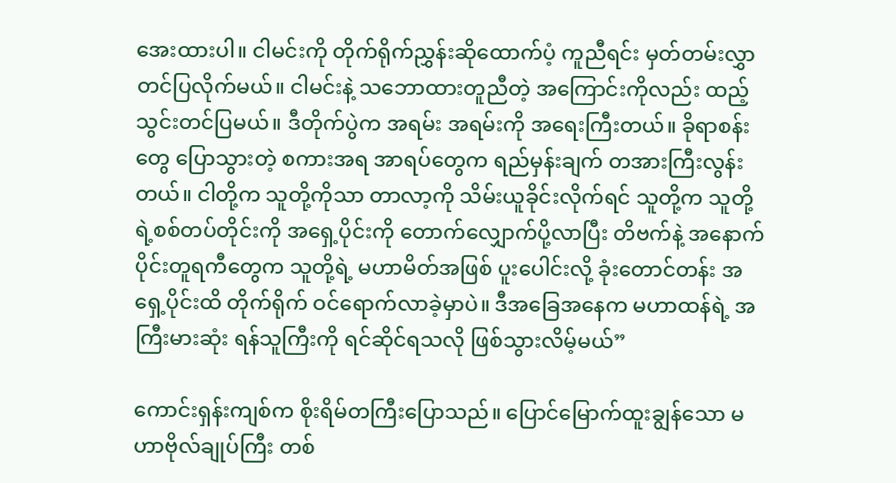အေးထားပါ။ ငါမင်းကို တိုက်ရိုက်ညွှန်းဆိုထောက်ပံ့ ကူညီရင်း မှတ်တမ်းလွှာ တင်ပြလိုက်မယ်။ ငါမင်းနဲ့ သဘောထားတူညီတဲ့ အကြောင်းကိုလည်း ထည့်သွင်းတင်ပြမယ်။ ဒီတိုက်ပွဲက အရမ်း အရမ်းကို အရေးကြီးတယ်။ ခိုရာစန်းတွေ ပြောသွားတဲ့ စကားအရ အာရပ်တွေက ရည်မှန်းချက် တအားကြီးလွန်းတယ်။ ငါတို့က သူတို့ကိုသာ တာလာ့ကို သိမ်းယူခိုင်းလိုက်ရင် သူတို့က သူတို့ရဲ့စစ်တပ်တိုင်းကို အရှေ့ပိုင်းကို တောက်လျှောက်ပို့လာပြီး တိဗက်နဲ့ အနောက်ပိုင်းတူရကီတွေက သူတို့ရဲ့ မဟာမိတ်အဖြစ် ပူးပေါင်းလို့ ခုံးတောင်တန်း အရှေ့ပိုင်းထိ တိုက်ရိုက် ဝင်ရောက်လာခဲ့မှာပဲ။ ဒီအခြေအနေက မဟာထန်ရဲ့ အကြီးမားဆုံး ရန်သူကြီးကို ရင်ဆိုင်ရသလို ဖြစ်သွားလိမ့်မယ်”

ကောင်းရှန်းကျစ်က စိုးရိမ်တကြီးပြောသည်။ ပြောင်မြောက်ထူးချွန်သော မဟာဗိုလ်ချုပ်ကြီး တစ်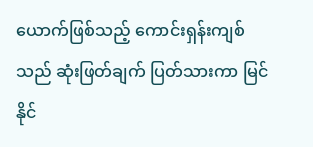ယောက်ဖြစ်သည့် ကောင်းရှန်းကျစ်သည် ဆုံးဖြတ်ချက် ပြတ်သားကာ မြင်နိုင်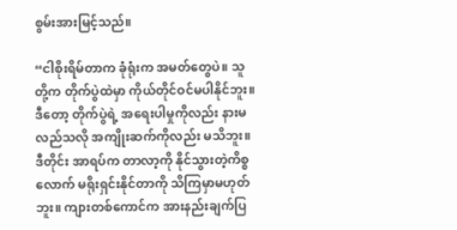စွမ်းအားမြင့်သည်။

“ငါစိုးရိမ်တာက ခုံရုံးက အမတ်တွေပဲ။ သူတို့က တိုက်ပွဲထဲမှာ ကိုယ်တိုင်ဝင်မပါနိုင်ဘူး။ ဒီတော့ တိုက်ပွဲရဲ့ အရေးပါမှုကိုလည်း နားမလည်သလို အကျိုးဆက်ကိုလည်း မသိဘူး။ ဒီတိုင်း အာရပ်က တာလာ့ကို နိုင်သွားတဲ့ကိစ္စလောက် မရိုးရှင်းနိုင်တာကို သိကြမှာမဟုတ်ဘူး။ ကျားတစ်ကောင်က အားနည်းချက်ပြ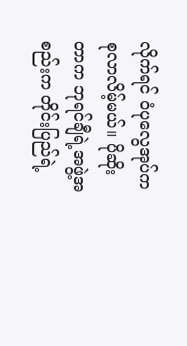လိုက်ရင် ဝံပုလွေအုပ်က စုလာလိမ့်မယ်။ ပိုဆိုးတာက ဘုရင်ချီရဲ့အဖွဲ့အစည်းက တိုင်းပြည်ရဲ့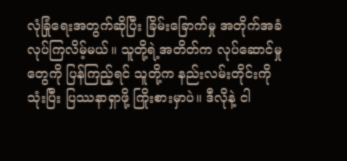လုံခြုံရေးအတွက်ဆိုပြီး ခြိမ်းခြောက်မှု အတိုက်အခံလုပ်ကြလိမ့်မယ်။ သူတို့ရဲ့အတိတ်က လုပ်ဆောင်မှုတွေကို ပြန်ကြည့်ရင် သူတို့က နည်းလမ်းတိုင်းကိုသုံးပြီး ပြဿနာရှာဖို့ ကြိုးစားမှာပဲ။ ဒီလိုနဲ့ ငါ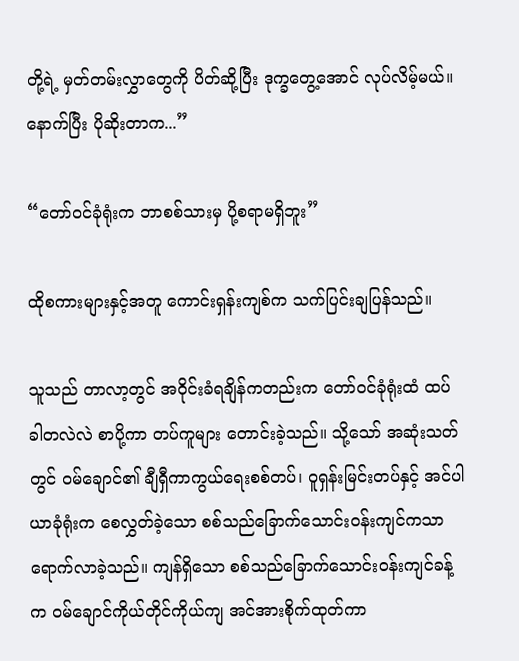တို့ရဲ့ မှတ်တမ်းလွှာတွေကို ပိတ်ဆို့ပြီး ဒုက္ခတွေ့အောင် လုပ်လိမ့်မယ်။ နောက်ပြီး ပိုဆိုးတာက...”

“တော်ဝင်ခုံရုံးက ဘာစစ်သားမှ ပို့စရာမရှိဘူး”

ထိုစကားများနှင့်အတူ ကောင်းရှန်းကျစ်က သက်ပြင်းချပြန်သည်။

သူသည် တာလာ့တွင် အဝိုင်းခံရချိန်ကတည်းက တော်ဝင်ခုံရုံးထံ ထပ်ခါတလဲလဲ စာပို့ကာ တပ်ကူများ တောင်းခဲ့သည်။ သို့သော် အဆုံးသတ်တွင် ဝမ်ချောင်၏ ချီရှီကာကွယ်ရေးစစ်တပ်၊ ဝူရှန်းမြင်းတပ်နှင့် အင်ပါယာခုံရုံးက စေလွှတ်ခဲ့သော စစ်သည်ခြောက်သောင်းဝန်းကျင်ကသာ ရောက်လာခဲ့သည်။ ကျန်ရှိသော စစ်သည်ခြောက်သောင်းဝန်းကျင်ခန့်က ဝမ်ချောင်ကိုယ်တိုင်ကိုယ်ကျ အင်အားစိုက်ထုတ်ကာ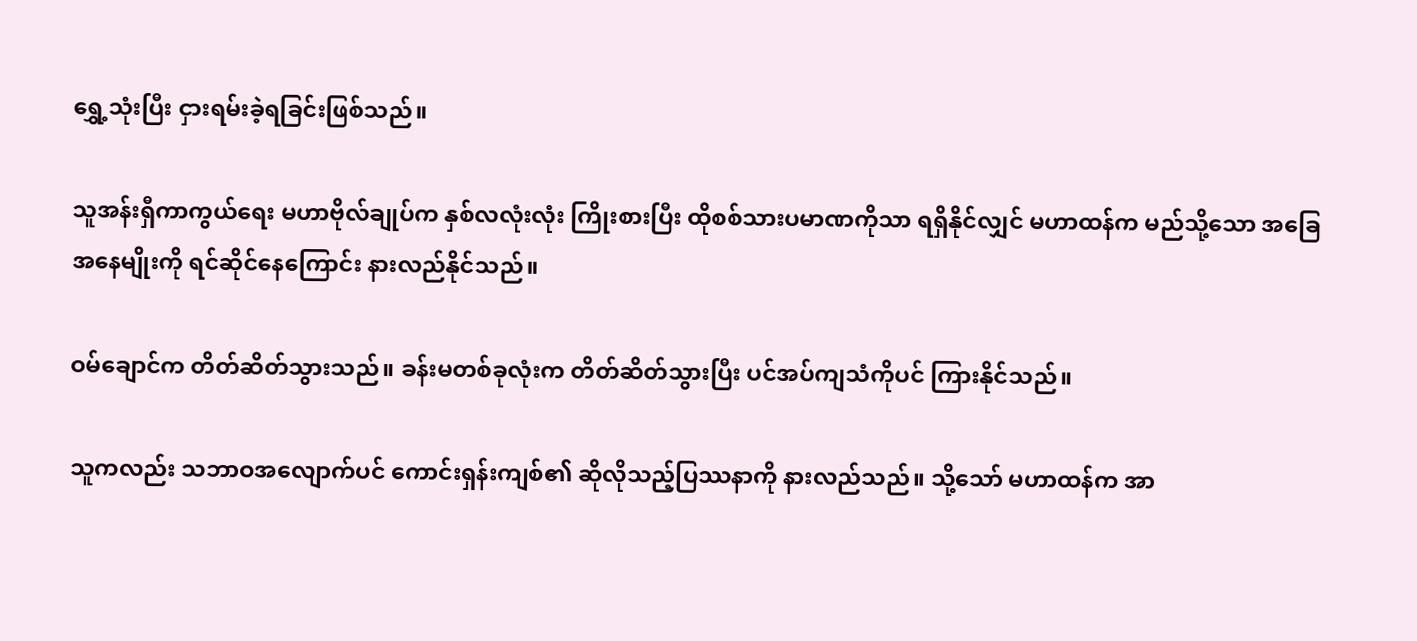ရွှေ့သုံးပြီး ငှားရမ်းခဲ့ရခြင်းဖြစ်သည်။

သူအန်းရှီကာကွယ်ရေး မဟာဗိုလ်ချုပ်က နှစ်လလုံးလုံး ကြိုးစားပြီး ထိုစစ်သားပမာဏကိုသာ ရရှိနိုင်လျှင် မဟာထန်က မည်သို့သော အခြေအနေမျိုးကို ရင်ဆိုင်နေကြောင်း နားလည်နိုင်သည်။

ဝမ်ချောင်က တိတ်ဆိတ်သွားသည်။ ခန်းမတစ်ခုလုံးက တိတ်ဆိတ်သွားပြီး ပင်အပ်ကျသံကိုပင် ကြားနိုင်သည်။

သူကလည်း သဘာဝအလျောက်ပင် ကောင်းရှန်းကျစ်၏ ဆိုလိုသည့်ပြဿနာကို နားလည်သည်။ သို့သော် မဟာထန်က အာ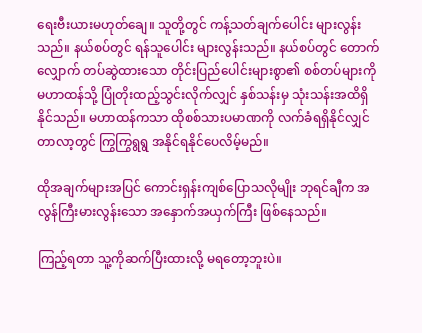ရေးဗီးယားမဟုတ်ချေ။ သူတို့တွင် ကန့်သတ်ချက်ပေါင်း များလွန်းသည်။ နယ်စပ်တွင် ရန်သူပေါင်း များလွန်းသည်။ နယ်စပ်တွင် တောက်လျှောက် တပ်ဆွဲထားသော တိုင်းပြည်ပေါင်းများစွာ၏ စစ်တပ်များကို မဟာထန်သို့ ပြုံတိုးထည့်သွင်းလိုက်လျှင် နှစ်သန်းမှ သုံးသန်းအထိရှိနိုင်သည်။ မဟာထန်ကသာ ထိုစစ်သားပမာဏကို လက်ခံရရှိနိုင်လျှင် တာလာ့တွင် ကြွကြွရွရွ အနိုင်ရနိုင်ပေလိမ့်မည်။

ထိုအချက်များအပြင် ကောင်းရှန်းကျစ်ပြောသလိုမျိုး ဘုရင်ချီက အလွန်ကြီးမားလွန်းသော အနှောက်အယှက်ကြီး ဖြစ်နေသည်။

ကြည့်ရတာ သူ့ကိုဆက်ပြီးထားလို့ မရတော့ဘူးပဲ။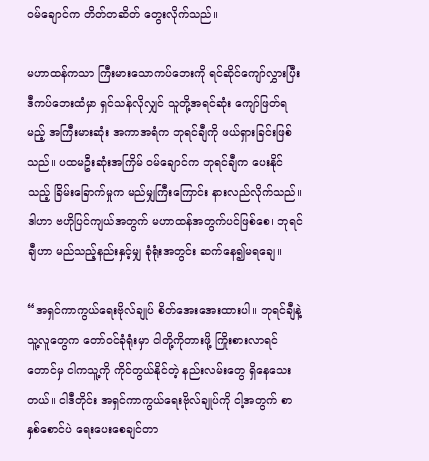ဝမ်ချောင်က တိတ်တဆိတ် တွေးလိုက်သည်။

မဟာထန်ကသာ ကြီးမားသောကပ်ဘေးကို ရင်ဆိုင်ကျော်လွှားပြီး ဒီကပ်ဘေးထံမှာ ရှင်သန်လိုလျှင် သူတို့အရင်ဆုံး ကျော်ဖြတ်ရမည့် အကြီးမားဆုံး အကာအရံက ဘုရင်ချီကို ဖယ်ရှားခြင်းဖြစ်သည်။ ပထမဦးဆုံးအကြိမ် ဝမ်ချောင်က ဘုရင်ချီက ပေးနိုင်သည့် ခြိမ်းခြောက်မှုက မည်မျှကြီးကြောင်း နားလည်လိုက်သည်။ ဒါဟာ ဗဟိုပြင်ကျယ်အတွက် မဟာထန်အတွက်ပင်ဖြစ်စေ၊ ဘုရင်ချီဟာ မည်သည့်နည်းနှင့်မျှ ခုံရုံးအတွင်း ဆက်နေ၍မရချေ။

“အရှင်ကာကွယ်ရေးဗိုလ်ချုပ် စိတ်အေးအေးထားပါ။ ဘုရင်ချီနဲ့ သူ့လူတွေက တော်ဝင်ခုံရုံးမှာ ငါတို့ကိုတားဖို့ ကြိုးစားလာရင်တောင်မှ ငါကသူ့ကို ကိုင်တွယ်နိုင်တဲ့ နည်းလမ်းတွေ ရှိနေသေးတယ်။ ငါဒီတိုင်း အရှင်ကာကွယ်ရေးဗိုလ်ချုပ်ကို ငါ့အတွက် စာနှစ်စောင်ပဲ ရေးပေးစေချင်တာ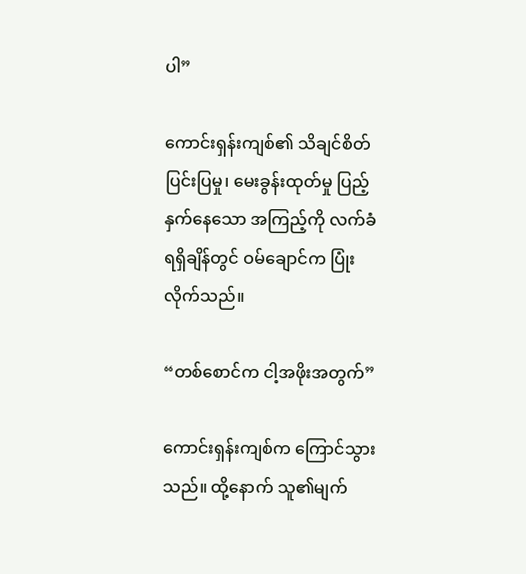ပါ”

ကောင်းရှန်းကျစ်၏ သိချင်စိတ်ပြင်းပြမှု၊ မေးခွန်းထုတ်မှု ပြည့်နှက်နေသော အကြည့်ကို လက်ခံရရှိချိန်တွင် ဝမ်ချောင်က ပြုံးလိုက်သည်။

“တစ်စောင်က ငါ့အဖိုးအတွက်”

ကောင်းရှန်းကျစ်က ကြောင်သွားသည်။ ထို့နောက် သူ၏မျက်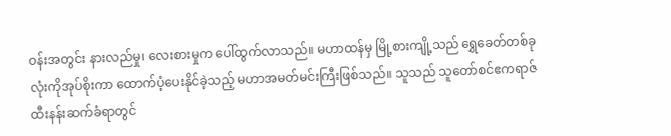ဝန်းအတွင်း နားလည်မှု၊ လေးစားမှုက ပေါ်ထွက်လာသည်။ မဟာထန်မှ မြို့စားကျို့သည် ရွှေခေတ်တစ်ခုလုံးကိုအုပ်စိုးကာ ထောက်ပံ့ပေးနိုင်ခဲ့သည့် မဟာအမတ်မင်းကြီးဖြစ်သည်။ သူသည် သူတော်စင်ဧကရာဇ် ထီးနန်းဆက်ခံရာတွင်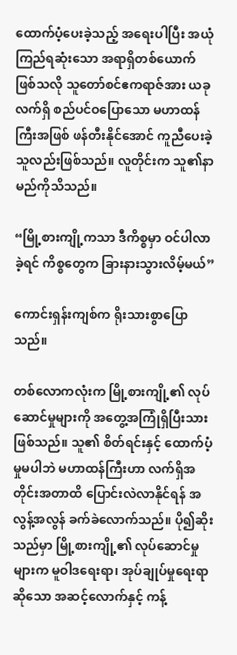ထောက်ပံ့ပေးခဲ့သည့် အရေးပါပြီး အယုံကြည်ရဆုံးသော အရာရှိတစ်ယောက် ဖြစ်သလို သူတော်စင်ဧကရာဇ်အား ယခုလက်ရှိ စည်ပင်ဝပြောသော မဟာထန်ကြီးအဖြစ် ဖန်တီးနိုင်အောင် ကူညီပေးခဲ့သူလည်းဖြစ်သည်။ လူတိုင်းက သူ၏နာမည်ကိုသိသည်။

“မြို့စားကျို့ကသာ ဒီကိစ္စမှာ ဝင်ပါလာခဲ့ရင် ကိစ္စတွေက ခြားနားသွားလိမ့်မယ်”

ကောင်းရှန်းကျစ်က ရိုးသားစွာပြောသည်။

တစ်လောကလုံးက မြို့စားကျို့၏ လုပ်ဆောင်မှုများကို အတွေ့အကြုံရှိပြီးသားဖြစ်သည်။ သူ၏ စိတ်ရင်းနှင့် ထောက်ပံ့မှုမပါဘဲ မဟာထန်ကြီးဟာ လက်ရှိအတိုင်းအတာထိ ပြောင်းလဲလာနိုင်ရန် အလွန့်အလွန် ခက်ခဲလောက်သည်။ ပို၍ဆိုးသည်မှာ မြို့စားကျို့၏ လုပ်ဆောင်မှုများက မူဝါဒရေးရာ၊ အုပ်ချုပ်မှုရေးရာဆိုသော အဆင့်လောက်နှင့် ကန့်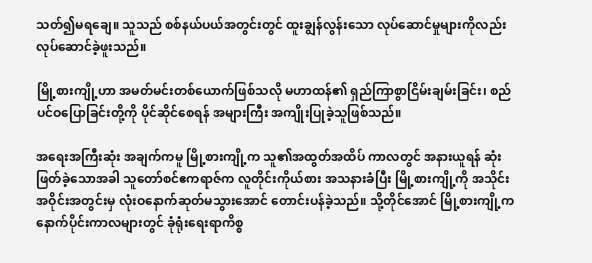သတ်၍မရချေ။ သူသည် စစ်နယ်ပယ်အတွင်းတွင် ထူးချွန်လွန်းသော လုပ်ဆောင်မှုများကိုလည်း လုပ်ဆောင်ခဲ့ဖူးသည်။

မြို့စားကျို့ဟာ အမတ်မင်းတစ်ယောက်ဖြစ်သလို မဟာထန်၏ ရှည်ကြာစွာငြိမ်းချမ်းခြင်း၊ စည်ပင်ဝပြောခြင်းတို့ကို ပိုင်ဆိုင်စေရန် အများကြီး အကျိုးပြုခဲ့သူဖြစ်သည်။

အရေးအကြီးဆုံး အချက်ကမူ မြို့စားကျို့က သူ၏အထွတ်အထိပ် ကာလတွင် အနားယူရန် ဆုံးဖြတ်ခဲ့သောအခါ သူတော်စင်ဧကရာဇ်က လူတိုင်းကိုယ်စား အသနားခံပြီး မြို့စားကျို့ကို အသိုင်းအဝိုင်းအတွင်းမှ လုံးဝနောက်ဆုတ်မသွားအောင် တောင်းပန်ခဲ့သည်။ သို့တိုင်အောင် မြို့စားကျို့က နောက်ပိုင်းကာလများတွင် ခုံရုံးရေးရာကိစ္စ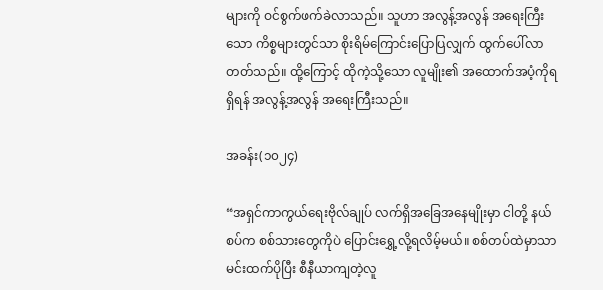များကို ဝင်စွက်ဖက်ခဲလာသည်။ သူဟာ အလွန့်အလွန် အရေးကြီးသော ကိစ္စများတွင်သာ စိုးရိမ်ကြောင်းပြောပြလျှက် ထွက်ပေါ်လာတတ်သည်။ ထို့ကြောင့် ထိုကဲ့သို့သော လူမျိုး၏ အထောက်အပံ့ကိုရရှိရန် အလွန့်အလွန် အရေးကြီးသည်။

အခန်း(၁၀၂၄)

“အရှင်ကာကွယ်ရေးဗိုလ်ချုပ် လက်ရှိအခြေအနေမျိုးမှာ ငါတို့ နယ်စပ်က စစ်သားတွေကိုပဲ ပြောင်းရွှေ့လို့ရလိမ့်မယ်။ စစ်တပ်ထဲမှာသာ မင်းထက်ပိုပြီး စီနီယာကျတဲ့လူ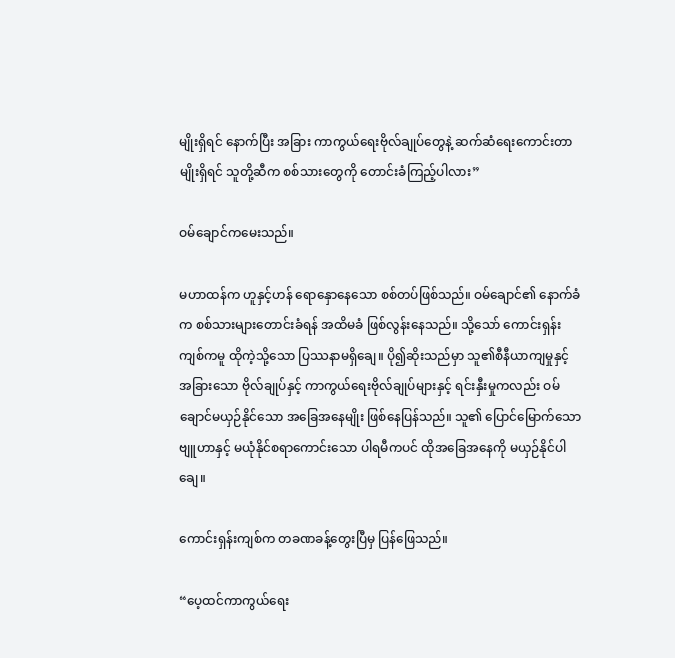မျိုးရှိရင် နောက်ပြီး အခြား ကာကွယ်ရေးဗိုလ်ချုပ်တွေနဲ့ ဆက်ဆံရေးကောင်းတာမျိုးရှိရင် သူတို့ဆီက စစ်သားတွေကို တောင်းခံကြည့်ပါလား”

ဝမ်ချောင်ကမေးသည်။

မဟာထန်က ဟူနှင့်ဟန် ရောနှောနေသော စစ်တပ်ဖြစ်သည်။ ဝမ်ချောင်၏ နောက်ခံက စစ်သားများတောင်းခံရန် အထိမခံ ဖြစ်လွန်းနေသည်။ သို့သော် ကောင်းရှန်းကျစ်ကမူ ထိုကဲ့သို့သော ပြဿနာမရှိချေ။ ပို၍ဆိုးသည်မှာ သူ၏စီနီယာကျမှုနှင့် အခြားသော ဗိုလ်ချုပ်နှင့် ကာကွယ်ရေးဗိုလ်ချုပ်များနှင့် ရင်းနှီးမှုကလည်း ဝမ်ချောင်မယှဉ်နိုင်သော အခြေအနေမျိုး ဖြစ်နေပြန်သည်။ သူ၏ ပြောင်မြောက်သောဗျူဟာနှင့် မယုံနိုင်စရာကောင်းသော ပါရမီကပင် ထိုအခြေအနေကို မယှဉ်နိုင်ပါချေ။

ကောင်းရှန်းကျစ်က တခဏခန့်တွေးပြီမှ ပြန်ဖြေသည်။

“ပေ့ထင်ကာကွယ်ရေး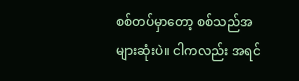စစ်တပ်မှာတော့ စစ်သည်အများဆုံးပဲ။ ငါကလည်း အရင်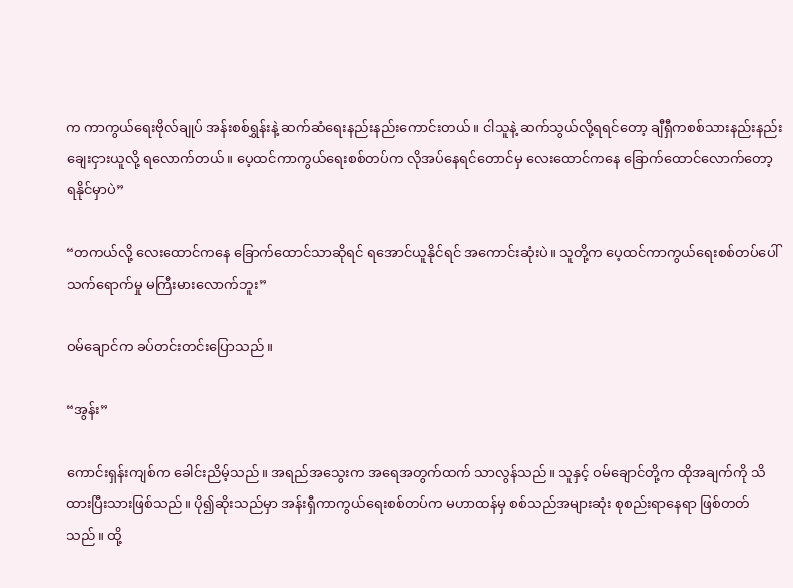က ကာကွယ်ရေးဗိုလ်ချုပ် အန်းစစ်ရွှန်းနဲ့ ဆက်ဆံရေးနည်းနည်းကောင်းတယ်။ ငါသူနဲ့ ဆက်သွယ်လို့ရရင်တော့ ချီရှီကစစ်သားနည်းနည်း ချေးငှားယူလို့ ရလောက်တယ်။ ပေ့ထင်ကာကွယ်ရေးစစ်တပ်က လိုအပ်နေရင်တောင်မှ လေးထောင်ကနေ ခြောက်ထောင်လောက်တော့ ရနိုင်မှာပဲ”

“တကယ်လို့ လေးထောင်ကနေ ခြောက်ထောင်သာဆိုရင် ရအောင်ယူနိုင်ရင် အကောင်းဆုံးပဲ။ သူတို့က ပေ့ထင်ကာကွယ်ရေးစစ်တပ်ပေါ် သက်ရောက်မှု မကြီးမားလောက်ဘူး”

ဝမ်ချောင်က ခပ်တင်းတင်းပြောသည်။

“အွန်း”

ကောင်းရှန်းကျစ်က ခေါင်းညိမ့်သည်။ အရည်အသွေးက အရေအတွက်ထက် သာလွန်သည်။ သူနှင့် ဝမ်ချောင်တို့က ထိုအချက်ကို သိထားပြီးသားဖြစ်သည်။ ပို၍ဆိုးသည်မှာ အန်းရှီကာကွယ်ရေးစစ်တပ်က မဟာထန်မှ စစ်သည်အများဆုံး စုစည်းရာနေရာ ဖြစ်တတ်သည်။ ထို့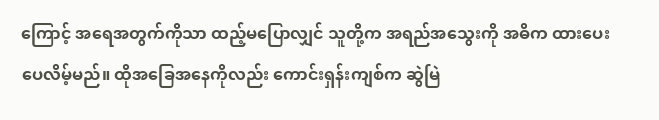ကြောင့် အရေအတွက်ကိုသာ ထည့်မပြောလျှင် သူတို့က အရည်အသွေးကို အဓိက ထားပေးပေလိမ့်မည်။ ထိုအခြေအနေကိုလည်း ကောင်းရှန်းကျစ်က ဆွဲမြဲ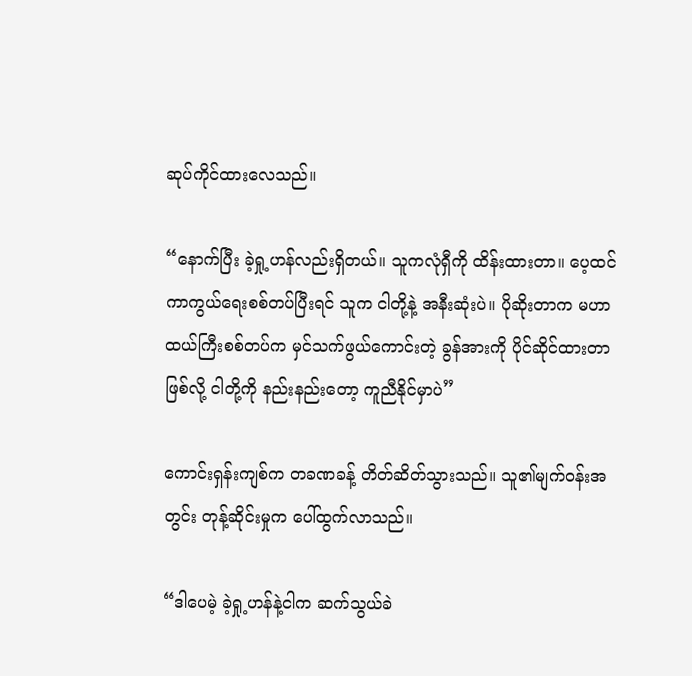ဆုပ်ကိုင်ထားလေသည်။

“နောက်ပြီး ခဲ့ရှု့ဟန်လည်းရှိတယ်။ သူကလုံရှီကို ထိန်းထားတာ။ ပေ့ထင်ကာကွယ်ရေးစစ်တပ်ပြီးရင် သူက ငါတို့နဲ့ အနီးဆုံးပဲ။ ပိုဆိုးတာက မဟာထယ်ကြီးစစ်တပ်က မှင်သက်ဖွယ်ကောင်းတဲ့ ခွန်အားကို ပိုင်ဆိုင်ထားတာဖြစ်လို့ ငါတို့ကို နည်းနည်းတော့ ကူညီနိုင်မှာပဲ”

ကောင်းရှန်းကျစ်က တခဏခန့် တိတ်ဆိတ်သွားသည်။ သူ၏မျက်ဝန်းအတွင်း တုန့်ဆိုင်းမှုက ပေါ်ထွက်လာသည်။

“ဒါပေမဲ့ ခဲ့ရှု့ဟန်နဲ့ငါက ဆက်သွယ်ခဲ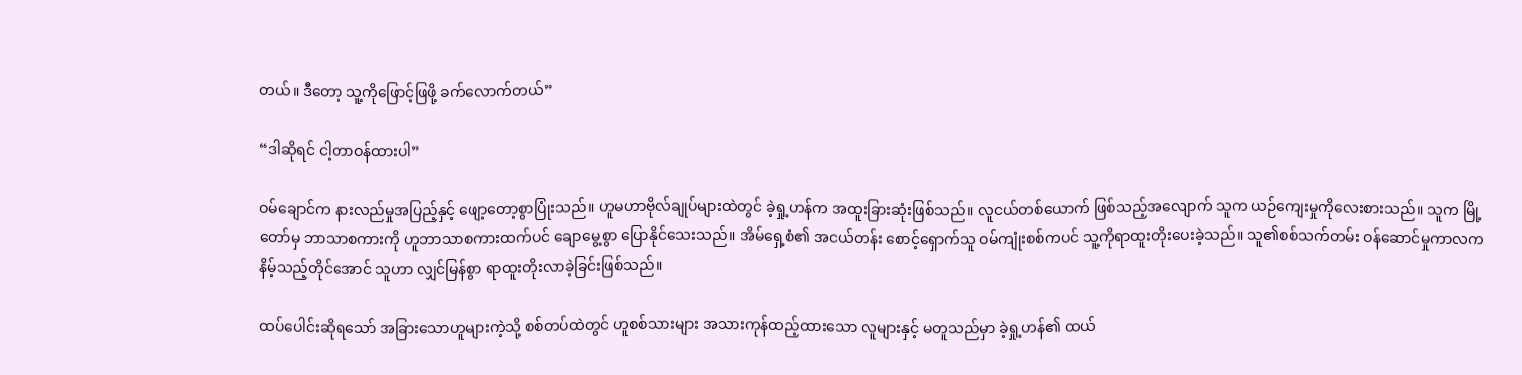တယ်။ ဒီတော့ သူ့ကိုဖြောင့်ဖြဖို့ ခက်လောက်တယ်”

“ဒါဆိုရင် ငါ့တာဝန်ထားပါ”

ဝမ်ချောင်က နားလည်မှုအပြည့်နှင့် ဖျော့တော့စွာပြုံးသည်။ ဟူမဟာဗိုလ်ချုပ်များထဲတွင် ခဲ့ရှု့ဟန်က အထူးခြားဆုံးဖြစ်သည်။ လူငယ်တစ်ယောက် ဖြစ်သည့်အလျောက် သူက ယဉ်ကျေးမှုကိုလေးစားသည်။ သူက မြို့တော်မှ ဘာသာစကားကို ဟူဘာသာစကားထက်ပင် ချောမွေ့စွာ ပြောနိုင်သေးသည်။ အိမ်ရှေ့စံ၏ အငယ်တန်း စောင့်ရှောက်သူ ဝမ်ကျုံးစစ်ကပင် သူ့ကိုရာထူးတိုးပေးခဲ့သည်။ သူ၏စစ်သက်တမ်း ဝန်ဆောင်မှုကာလက နိမ့်သည့်တိုင်အောင် သူဟာ လျှင်မြန်စွာ ရာထူးတိုးလာခဲ့ခြင်းဖြစ်သည်။

ထပ်ပေါင်းဆိုရသော် အခြားသောဟူများကဲ့သို့ စစ်တပ်ထဲတွင် ဟူစစ်သားများ အသားကုန်ထည့်ထားသော လူများနှင့် မတူသည်မှာ ခဲ့ရှု့ဟန်၏ ထယ်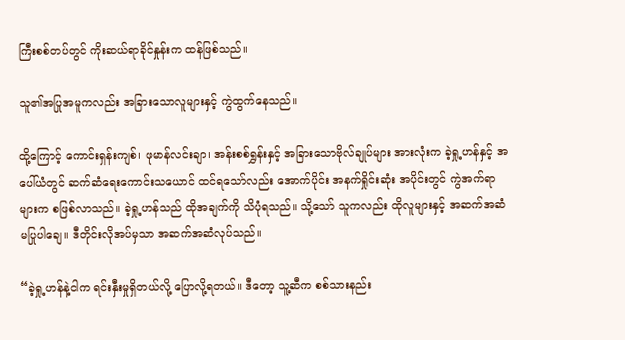ကြီးစစ်တပ်တွင် ကိုးဆယ်ရာခိုင်နှုန်းက ထန်ဖြစ်သည်။

သူ၏အပြုအမူကလည်း အခြားသောလူများနှင့် ကွဲထွက်နေသည်။

ထို့ကြောင့် ကောင်းရှန်းကျစ်၊ ဖုမာန်လင်းချာ၊ အန်းစစ်ရွှန်းနှင့် အခြားသောဗိုလ်ချုပ်များ အားလုံးက ခဲ့ရှု့ဟန်နှင့် အပေါ်ယံတွင် ဆက်ဆံရေးကောင်းသယောင် ထင်ရသော်လည်း အောက်ပိုင်း အနက်ရှိုင်းဆုံး အပိုင်းတွင် ကွဲအက်ရာများက စဖြစ်လာသည်။ ခဲ့ရှု့ဟန်သည် ထိုအချက်ကို သိပုံရသည်။ သို့သော် သူကလည်း ထိုလူများနှင့် အဆက်အဆံ မပြုပါချေ။ ဒီတိုင်းလိုအပ်မှသာ အဆက်အဆံလုပ်သည်။

“ခဲ့ရှု့ဟန်နဲ့ငါက ရင်းနှီးမှုရှိတယ်လို့ ပြောလို့ရတယ်။ ဒီတော့ သူ့ဆီက စစ်သားနည်း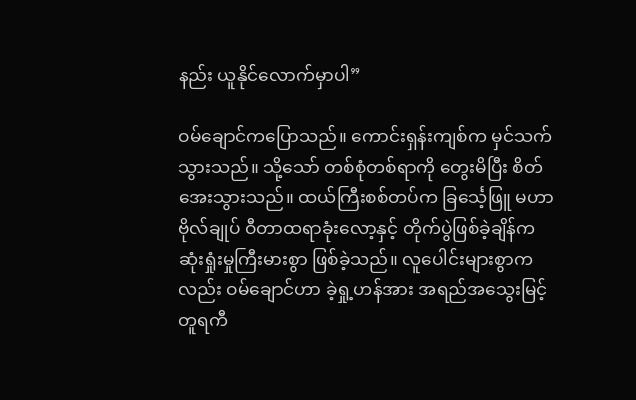နည်း ယူနိုင်လောက်မှာပါ”

ဝမ်ချောင်ကပြောသည်။ ကောင်းရှန်းကျစ်က မှင်သက်သွားသည်။ သို့သော် တစ်စုံတစ်ရာကို တွေးမိပြီး စိတ်အေးသွားသည်။ ထယ်ကြီးစစ်တပ်က ခြင်္သေ့ဖြူ မဟာဗိုလ်ချုပ် ဝီတာထရာခုံးလော့နှင့် တိုက်ပွဲဖြစ်ခဲ့ချိန်က ဆုံးရှုံးမှုကြီးမားစွာ ဖြစ်ခဲ့သည်။ လူပေါင်းများစွာကလည်း ဝမ်ချောင်ဟာ ခဲ့ရှု့ဟန်အား အရည်အသွေးမြင့် တူရကီ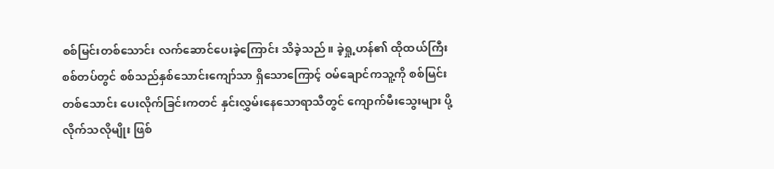စစ်မြင်းတစ်သောင်း လက်ဆောင်ပေးခဲ့ကြောင်း သိခဲ့သည်။ ခဲ့ရှု့ဟန်၏ ထိုထယ်ကြီးစစ်တပ်တွင် စစ်သည်နှစ်သောင်းကျော်သာ ရှိသောကြောင့် ဝမ်ချောင်ကသူ့ကို စစ်မြင်းတစ်သောင်း ပေးလိုက်ခြင်းကတင် နှင်းလွှမ်းနေသောရာသီတွင် ကျောက်မီးသွေးများ ပို့လိုက်သလိုမျိုး ဖြစ်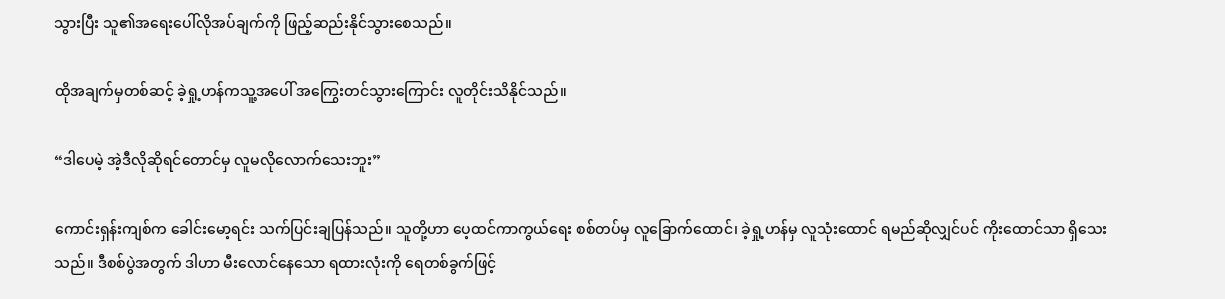သွားပြီး သူ၏အရေးပေါ်လိုအပ်ချက်ကို ဖြည့်ဆည်းနိုင်သွားစေသည်။

ထိုအချက်မှတစ်ဆင့် ခဲ့ရှု့ဟန်ကသူ့အပေါ် အကြွေးတင်သွားကြောင်း လူတိုင်းသိနိုင်သည်။

“ဒါပေမဲ့ အဲ့ဒီလိုဆိုရင်တောင်မှ လူမလိုလောက်သေးဘူး”

ကောင်းရှန်းကျစ်က ခေါင်းမော့ရင်း သက်ပြင်းချပြန်သည်။ သူတို့ဟာ ပေ့ထင်ကာကွယ်ရေး စစ်တပ်မှ လူခြောက်ထောင်၊ ခဲ့ရှု့ဟန်မှ လူသုံးထောင် ရမည်ဆိုလျှင်ပင် ကိုးထောင်သာ ရှိသေးသည်။ ဒီစစ်ပွဲအတွက် ဒါဟာ မီးလောင်နေသော ရထားလုံးကို ရေတစ်ခွက်ဖြင့်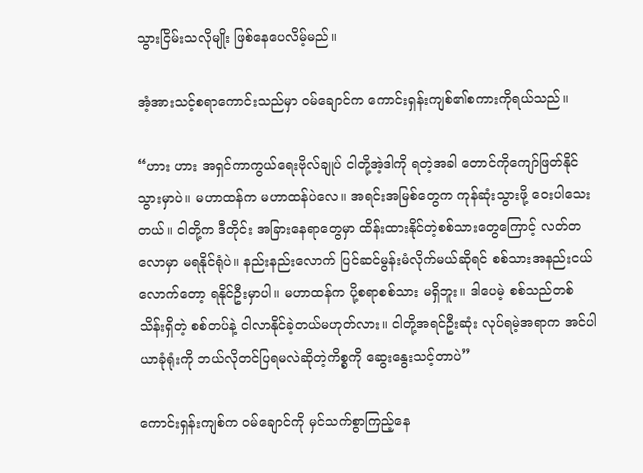သွားငြိမ်းသလိုမျိုး ဖြစ်နေပေလိမ့်မည်။

အံ့အားသင့်စရာကောင်းသည်မှာ ဝမ်ချောင်က ကောင်းရှန်းကျစ်၏စကားကိုရယ်သည်။

“ဟား ဟား အရှင်ကာကွယ်ရေးဗိုလ်ချုပ် ငါတို့အဲ့ဒါကို ရတဲ့အခါ တောင်ကိုကျော်ဖြတ်နိုင်သွားမှာပဲ။ မဟာထန်က မဟာထန်ပဲလေ။ အရင်းအမြစ်တွေက ကုန်ဆုံးသွားဖို့ ဝေးပါသေးတယ်။ ငါတို့က ဒီတိုင်း အခြားနေရာတွေမှာ ထိန်းထားနိုင်တဲ့စစ်သားတွေကြောင့် လတ်တလောမှာ မရနိုင်ရုံပဲ။ နည်းနည်းလောက် ပြင်ဆင်မွန်းမံလိုက်မယ်ဆိုရင် စစ်သားအနည်းငယ်လောက်တော့ ရနိုင်ဦးမှာပါ။ မဟာထန်က ပို့စရာစစ်သား မရှိဘူး။ ဒါပေမဲ့ စစ်သည်တစ်သိန်းရှိတဲ့ စစ်တပ်နဲ့ ငါလာနိုင်ခဲ့တယ်မဟုတ်လား။ ငါတို့အရင်ဦးဆုံး လုပ်ရမဲ့အရာက အင်ပါယာခုံရုံးကို ဘယ်လိုတင်ပြရမလဲဆိုတဲ့ကိစ္စကို ဆွေးနွေးသင့်တာပဲ”

ကောင်းရှန်းကျစ်က ဝမ်ချောင်ကို မှင်သက်စွာကြည့်နေ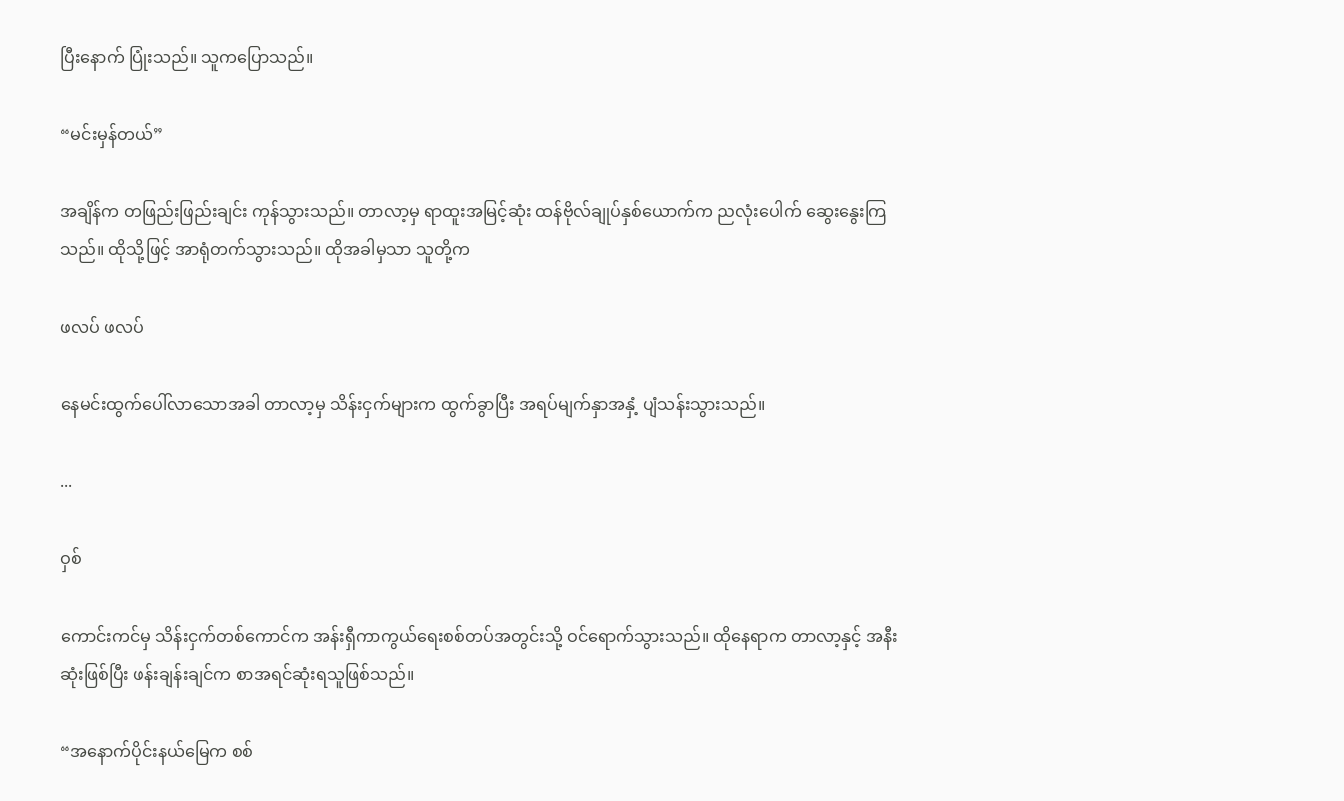ပြီးနောက် ပြုံးသည်။ သူကပြောသည်။

“မင်းမှန်တယ်”

အချိန်က တဖြည်းဖြည်းချင်း ကုန်သွားသည်။ တာလာ့မှ ရာထူးအမြင့်ဆုံး ထန်ဗိုလ်ချုပ်နှစ်ယောက်က ညလုံးပေါက် ဆွေးနွေးကြသည်။ ထိုသို့ဖြင့် အာရုံတက်သွားသည်။ ထိုအခါမှသာ သူတို့က

ဖလပ် ဖလပ်

နေမင်းထွက်ပေါ်လာသောအခါ တာလာ့မှ သိန်းငှက်များက ထွက်ခွာပြီး အရပ်မျက်နှာအနှံ့ ပျံသန်းသွားသည်။

...

ဝှစ်

ကောင်းကင်မှ သိန်းငှက်တစ်ကောင်က အန်းရှီကာကွယ်ရေးစစ်တပ်အတွင်းသို့ ဝင်ရောက်သွားသည်။ ထိုနေရာက တာလာ့နှင့် အနီးဆုံးဖြစ်ပြီး ဖန်းချန်းချင်က စာအရင်ဆုံးရသူဖြစ်သည်။

“အနောက်ပိုင်းနယ်မြေက စစ်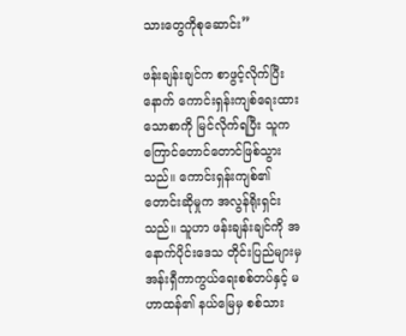သားတွေကိုစုဆောင်း”

ဖန်းချန်းချင်က စာဖွင့်လိုက်ပြီးနောက် ကောင်းရှန်းကျစ်ရေးထားသောစာကို မြင်လိုက်ရပြီး သူက ကြောင်တောင်တောင်ဖြစ်သွားသည်။ ကောင်းရှန်းကျစ်၏ တောင်းဆိုမှုက အလွန်ရိုးရှင်းသည်။ သူဟာ ဖန်းချန်းချင်ကို အနောက်ပိုင်းဒေသ တိုင်းပြည်များမှ အန်းရှီကာကွယ်ရေးစစ်တပ်နှင့် မဟာထန်၏ နယ်မြေမှ စစ်သား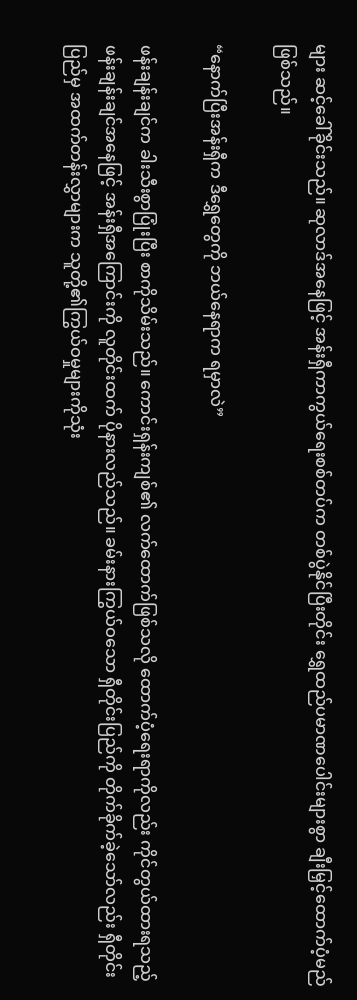များ ဆင့်ခေါ်ခိုင်းသည်။ ဆုလာဒ်အနေဖြင့် အန်းရှီကာကွယ်ရေးစစ်တပ်က တစ်ပွဲနိုင်ပြီးတိုင်း ရွှေထည်ပမာဏပေါင်းများစွာ ချီးမြှင့်ထောက်ပံ့မည်ဖြစ်သည်။

“နောက်ပြီးအန်းရှီက ဒီရွှေတွေကို ဘယ်နေရာက ရမှာလဲ”

ဖန်းချန်းချင်က ခါးသီးစွာပြုံးပြီး စာကိုသိမ်းသည်။ ကောင်းရှန်းကျစ်၏ လက်ထောက်ဖြစ်သလို ထောက်ပံ့ရေးရာကိုလည်း ကိုင်တွယ်ထားရသည့် ဖန်းချန်းချင်အနေဖြင့် အန်းရှီအကြောင်းကို လူတိုင်းထက် ပိုနားလည်သည်။ ခမ်းနားကြွယ်ဝသော ရှီတိုင်းပြည်ကို တိုက်ခိုက်ခဲ့သော်လည်း ရှီတိုင်းပြည်မှ အထက်တန်းလွှာများက သူတို့၏ကြွယ်ဝမှုများကိုသုံး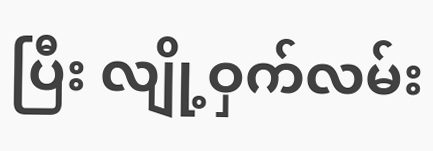ပြီး လျို့ဝှက်လမ်း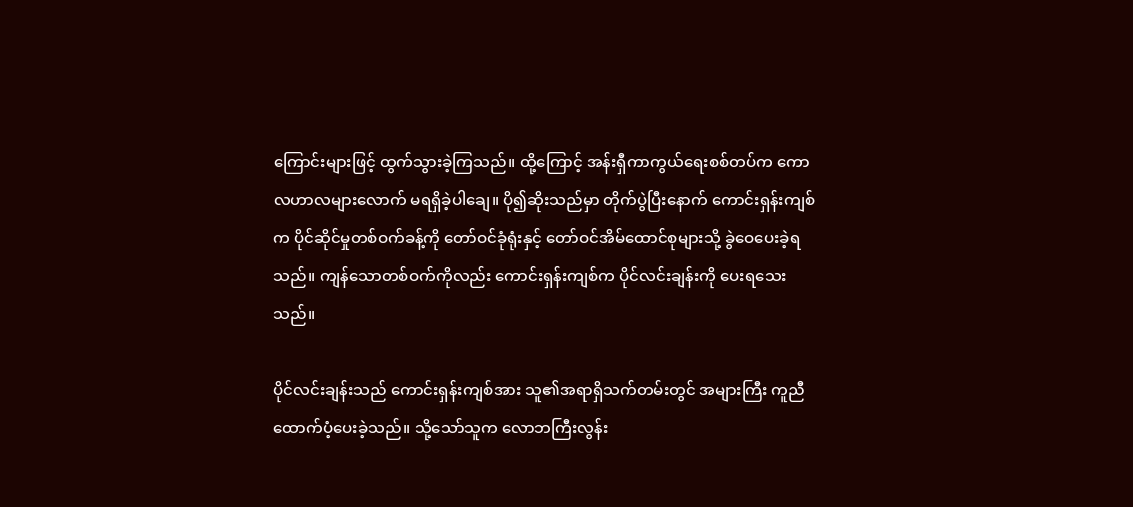ကြောင်းများဖြင့် ထွက်သွားခဲ့ကြသည်။ ထို့ကြောင့် အန်းရှီကာကွယ်ရေးစစ်တပ်က ကောလဟာလများလောက် မရရှိခဲ့ပါချေ။ ပို၍ဆိုးသည်မှာ တိုက်ပွဲပြီးနောက် ကောင်းရှန်းကျစ်က ပိုင်ဆိုင်မှုတစ်ဝက်ခန့်ကို တော်ဝင်ခုံရုံးနှင့် တော်ဝင်အိမ်ထောင်စုများသို့ ခွဲဝေပေးခဲ့ရသည်။ ကျန်သောတစ်ဝက်ကိုလည်း ကောင်းရှန်းကျစ်က ပိုင်လင်းချန်းကို ပေးရသေးသည်။

ပိုင်လင်းချန်းသည် ကောင်းရှန်းကျစ်အား သူ၏အရာရှိသက်တမ်းတွင် အများကြီး ကူညီထောက်ပံ့ပေးခဲ့သည်။ သို့သော်သူက လောဘကြီးလွန်း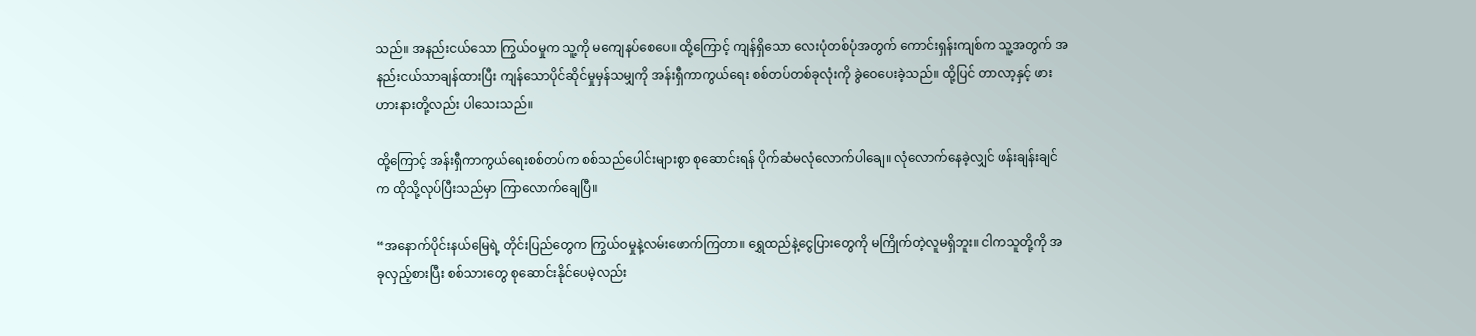သည်။ အနည်းငယ်သော ကြွယ်ဝမှုက သူ့ကို မကျေနပ်စေပေ။ ထို့ကြောင့် ကျန်ရှိသော လေးပုံတစ်ပုံအတွက် ကောင်းရှန်းကျစ်က သူ့အတွက် အနည်းငယ်သာချန်ထားပြီး ကျန်သောပိုင်ဆိုင်မှုမှန်သမျှကို အန်းရှီကာကွယ်ရေး စစ်တပ်တစ်ခုလုံးကို ခွဲဝေပေးခဲ့သည်။ ထို့ပြင် တာလာ့နှင့် ဖားဟားနားတို့လည်း ပါသေးသည်။

ထို့ကြောင့် အန်းရှီကာကွယ်ရေးစစ်တပ်က စစ်သည်ပေါင်းများစွာ စုဆောင်းရန် ပိုက်ဆံမလုံလောက်ပါချေ။ လုံလောက်နေခဲ့လျှင် ဖန်းချန်းချင်က ထိုသို့လုပ်ပြီးသည်မှာ ကြာလောက်ချေပြီ။

“အနောက်ပိုင်းနယ်မြေရဲ့ တိုင်းပြည်တွေက ကြွယ်ဝမှုနဲ့လမ်းဖောက်ကြတာ။ ရွှေထည်နဲ့ငွေပြားတွေကို မကြိုက်တဲ့လူမရှိဘူး။ ငါကသူတို့ကို အခုလှည့်စားပြီး စစ်သားတွေ စုဆောင်းနိုင်ပေမဲ့လည်း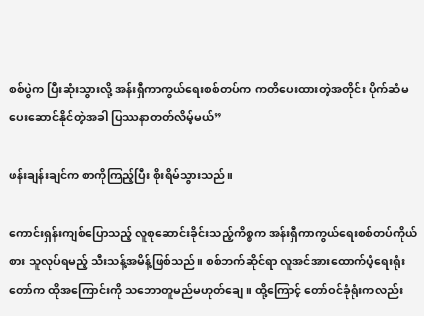စစ်ပွဲက ပြီးဆုံးသွားလို့ အန်းရှီကာကွယ်ရေးစစ်တပ်က ကတိပေးထားတဲ့အတိုင်း ပိုက်ဆံမပေးဆောင်နိုင်တဲ့အခါ ပြဿနာတတ်လိမ့်မယ်”

ဖန်းချန်းချင်က စာကိုကြည့်ပြီး စိုးရိမ်သွားသည်။

ကောင်းရှန်းကျစ်ပြောသည့် လူစုဆောင်းခိုင်းသည့်ကိစ္စက အန်းရှီကာကွယ်ရေးစစ်တပ်ကိုယ်စား သူလုပ်ရမည့် သီးသန့်အမိန့်ဖြစ်သည်။ စစ်ဘက်ဆိုင်ရာ လူအင်အားထောက်ပံ့ရေးရုံးတော်က ထိုအကြောင်းကို သဘောတူမည်မဟုတ်ချေ။ ထို့ကြောင့် တော်ဝင်ခုံရုံးကလည်း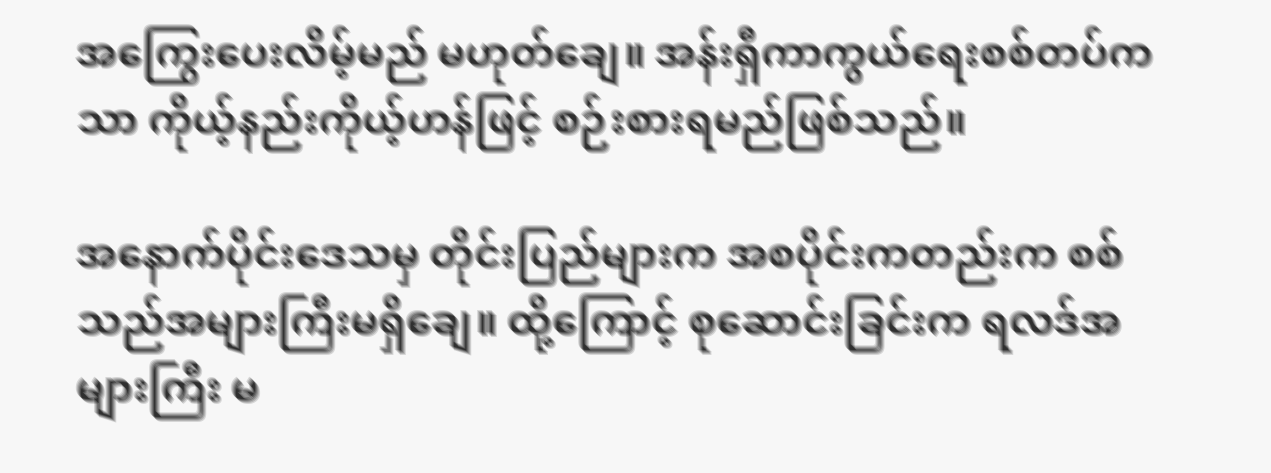အကြွေးပေးလိမ့်မည် မဟုတ်ချေ။ အန်းရှီကာကွယ်ရေးစစ်တပ်ကသာ ကိုယ့်နည်းကိုယ့်ဟန်ဖြင့် စဉ်းစားရမည်ဖြစ်သည်။

အနောက်ပိုင်းဒေသမှ တိုင်းပြည်များက အစပိုင်းကတည်းက စစ်သည်အများကြီးမရှိချေ။ ထို့ကြောင့် စုဆောင်းခြင်းက ရလဒ်အများကြီး မ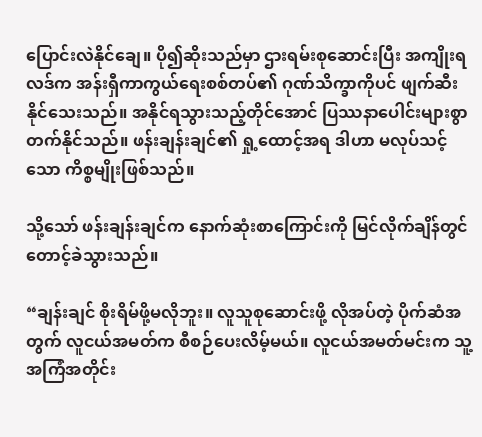ပြောင်းလဲနိုင်ချေ။ ပို၍ဆိုးသည်မှာ ဌားရမ်းစုဆောင်းပြီး အကျိုးရလဒ်က အန်းရှီကာကွယ်ရေးစစ်တပ်၏ ဂုဏ်သိက္ခာကိုပင် ဖျက်ဆီးနိုင်သေးသည်။ အနိုင်ရသွားသည့်တိုင်အောင် ပြဿနာပေါင်းများစွာ တက်နိုင်သည်။ ဖန်းချန်းချင်၏ ရှု့ထောင့်အရ ဒါဟာ မလုပ်သင့်သော ကိစ္စမျိုးဖြစ်သည်။

သို့သော် ဖန်းချန်းချင်က နောက်ဆုံးစာကြောင်းကို မြင်လိုက်ချိန်တွင် တောင့်ခဲသွားသည်။

“ချန်းချင် စိုးရိမ်ဖို့မလိုဘူး။ လူသူစုဆောင်းဖို့ လိုအပ်တဲ့ ပိုက်ဆံအတွက် လူငယ်အမတ်က စီစဉ်ပေးလိမ့်မယ်။ လူငယ်အမတ်မင်းက သူ့အကြံအတိုင်း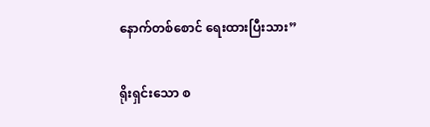နောက်တစ်စောင် ရေးထားပြီးသား”

ရိုးရှင်းသော စ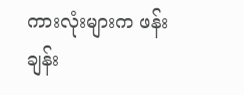ကားလုံးများက ဖန်းချန်း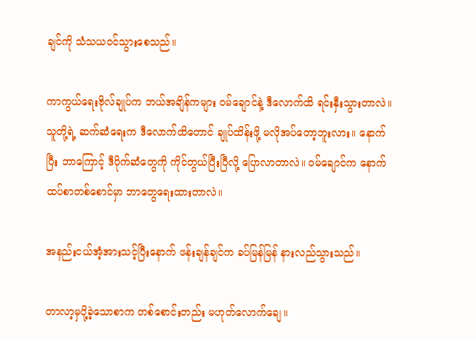ချင်ကို သံသယဝင်သွားစေသည်။

ကာကွယ်ရေးဗိုလ်ချုပ်က ဘယ်အချိန်ကများ ဝမ်ချောင်နဲ့ ဒီလောက်ထိ ရင်းနှီးသွားတာလဲ။ သူတို့ရဲ့ ဆက်ဆံရေးက ဒီလောက်ထိတောင် ချုပ်ထိန်းဖို့ မလိုအပ်တော့ဘူးလား။ နောက်ပြီး ဘာကြောင့် ဒီပိုက်ဆံတွေကို ကိုင်တွယ်ပြီးပြီလို့ ပြောလာတာလဲ။ ဝမ်ချောင်က နောက်ထပ်စာတစ်စောင်မှာ ဘာတွေရေးထားတာလဲ။

အနည်းငယ်အံ့အားသင့်ပြီးနောက် ဖန်းချန်ချင်က ခပ်မြန်မြန် နားလည်သွားသည်။

တာလာ့မှပို့ခဲ့သောစာက တစ်စောင်းတည်း မဟုတ်လောက်ချေ။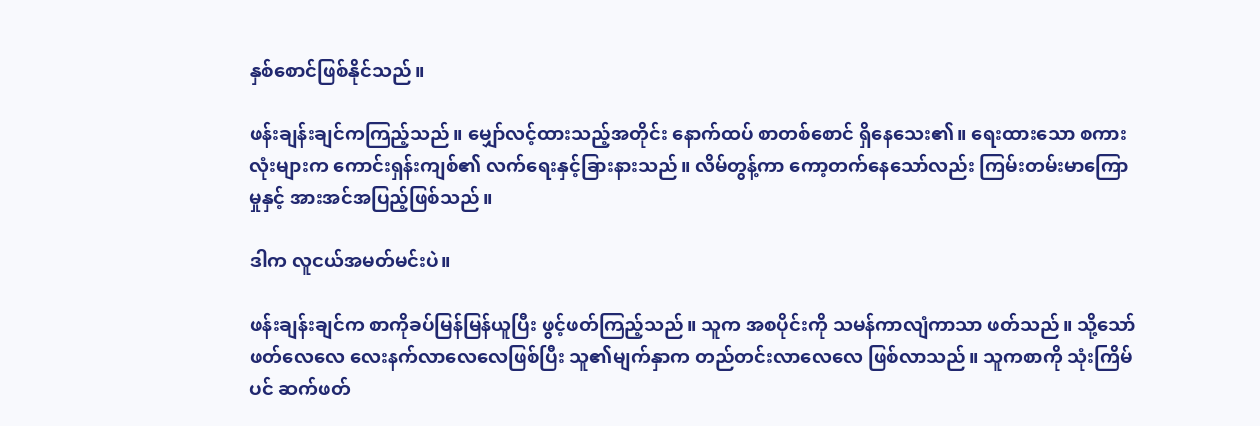နှစ်စောင်ဖြစ်နိုင်သည်။

ဖန်းချန်းချင်ကကြည့်သည်။ မျှော်လင့်ထားသည့်အတိုင်း နောက်ထပ် စာတစ်စောင် ရှိနေသေး၏။ ရေးထားသော စကားလုံးများက ကောင်းရှန်းကျစ်၏ လက်ရေးနှင့်ခြားနားသည်။ လိမ်တွန့်ကာ ကော့တက်နေသော်လည်း ကြမ်းတမ်းမာကြောမှုနှင့် အားအင်အပြည့်ဖြစ်သည်။

ဒါက လူငယ်အမတ်မင်းပဲ။

ဖန်းချန်းချင်က စာကိုခပ်မြန်မြန်ယူပြီး ဖွင့်ဖတ်ကြည့်သည်။ သူက အစပိုင်းကို သမန်ကာလျံကာသာ ဖတ်သည်။ သို့သော် ဖတ်လေလေ လေးနက်လာလေလေဖြစ်ပြီး သူ၏မျက်နှာက တည်တင်းလာလေလေ ဖြစ်လာသည်။ သူကစာကို သုံးကြိမ်ပင် ဆက်ဖတ်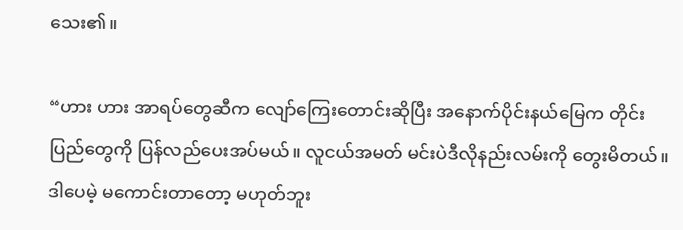သေး၏။

“ဟား ဟား အာရပ်တွေဆီက လျော်ကြေးတောင်းဆိုပြီး အနောက်ပိုင်းနယ်မြေက တိုင်းပြည်တွေကို ပြန်လည်ပေးအပ်မယ်။ လူငယ်အမတ် မင်းပဲဒီလိုနည်းလမ်းကို တွေးမိတယ်။ ဒါပေမဲ့ မကောင်းတာတော့ မဟုတ်ဘူး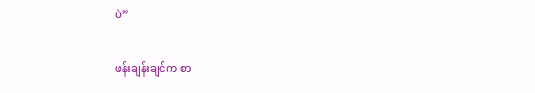ပဲ”

ဖန်းချန်းချင်က စာ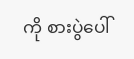ကို စားပွဲပေါ်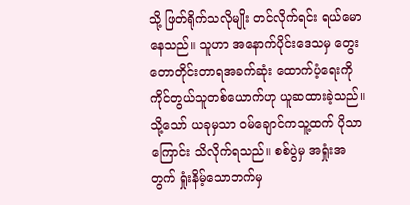သို့ ဖြတ်ရိုက်သလိုမျိုး တင်လိုက်ရင်း ရယ်မောနေသည်။ သူဟာ အနောက်ပိုင်းဒေသမှ တွေးတောတိုင်းတာရအခက်ဆုံး ထောက်ပံ့ရေးကို ကိုင်တွယ်သူတစ်ယောက်ဟု ယူဆထားခဲ့သည်။ သို့သော် ယခုမှသာ ဝမ်ချောင်ကသူ့ထက် ပိုသာကြောင်း သိလိုက်ရသည်။ စစ်ပွဲမှ အရှုံးအတွက် ရှုံးနိမ့်သောဘက်မှ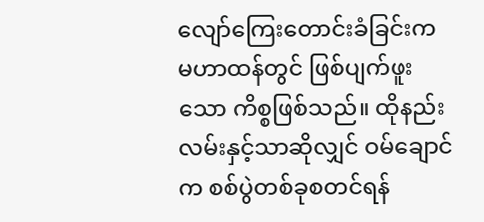လျော်ကြေးတောင်းခံခြင်းက မဟာထန်တွင် ဖြစ်ပျက်ဖူးသော ကိစ္စဖြစ်သည်။ ထိုနည်းလမ်းနှင့်သာဆိုလျှင် ဝမ်ချောင်က စစ်ပွဲတစ်ခုစတင်ရန်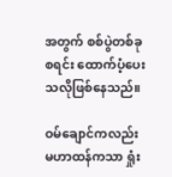အတွက် စစ်ပွဲတစ်ခုစရင်း ထောက်ပံ့ပေးသလိုဖြစ်နေသည်။

ဝမ်ချောင်ကလည်း မဟာထန်ကသာ ရှုံး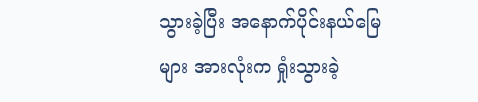သွားခဲ့ပြီး အနောက်ပိုင်းနယ်မြေများ အားလုံးက ရှုံးသွားခဲ့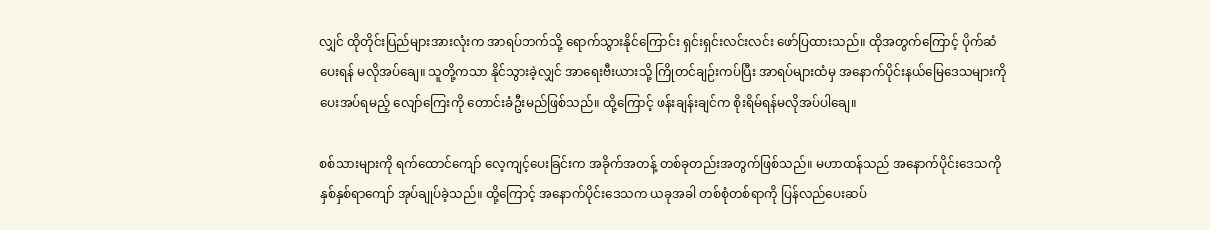လျှင် ထိုတိုင်းပြည်များအားလုံးက အာရပ်ဘက်သို့ ရောက်သွားနိုင်ကြောင်း ရှင်းရှင်းလင်းလင်း ဖော်ပြထားသည်။ ထိုအတွက်ကြောင့် ပိုက်ဆံပေးရန် မလိုအပ်ချေ။ သူတို့ကသာ နိုင်သွားခဲ့လျှင် အာရေးဗီးယားသို့ ကြိုတင်ချဉ်းကပ်ပြီး အာရပ်များထံမှ အနောက်ပိုင်းနယ်မြေဒေသများကို ပေးအပ်ရမည့် လျော်ကြေးကို တောင်းခံဦးမည်ဖြစ်သည်။ ထို့ကြောင့် ဖန်းချန်းချင်က စိုးရိမ်ရန်မလိုအပ်ပါချေ။

စစ်သားများကို ရက်ထောင်ကျော် လေ့ကျင့်ပေးခြင်းက အခိုက်အတန့် တစ်ခုတည်းအတွက်ဖြစ်သည်။ မဟာထန်သည် အနောက်ပိုင်းဒေသကို နှစ်နှစ်ရာကျော် အုပ်ချုပ်ခဲ့သည်။ ထို့ကြောင့် အနောက်ပိုင်းဒေသက ယခုအခါ တစ်စုံတစ်ရာကို ပြန်လည်ပေးဆပ်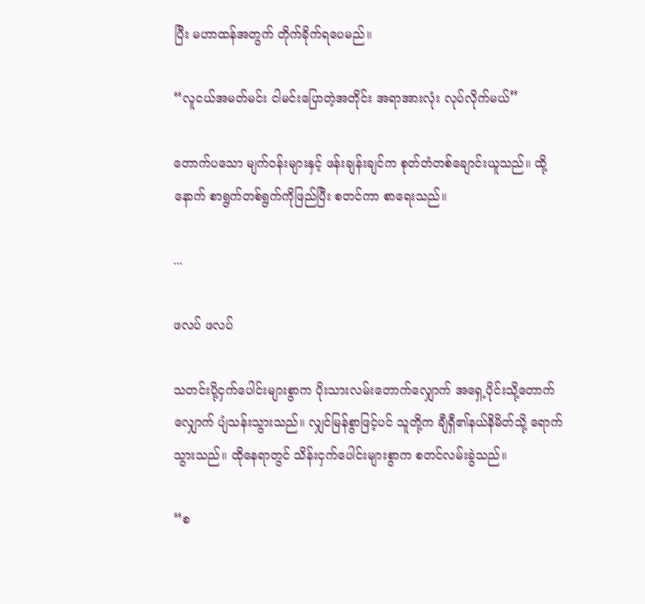ပြီး မဟာထန်အတွက် တိုက်ခိုက်ရပေမည်။

“လူငယ်အမတ်မင်း ငါမင်းပြောတဲ့အတိုင်း အရာအားလုံး လုပ်လိုက်မယ်”

တောက်ပသော မျက်ဝန်းများနှင့် ဖန်းချန်းချင်က စုတ်တံတစ်ချောင်းယူသည်။ ထို့နောက် စာရွက်တစ်ရွက်ကိုဖြည်ပြီး စတင်ကာ စာရေးသည်။

...

ဖလပ် ဖလပ်

သတင်းပို့ငှက်ပေါင်းများစွာက ပိုးသားလမ်းတောက်လျှောက် အရှေ့ပိုင်းသို့တောက်လျှောက် ပျံသန်းသွားသည်။ လျှင်မြန်စွာဖြင့်ပင် သူတို့က ချီရှီ၏နယ်နိမိတ်သို့ ရောက်သွားသည်။ ထိုနေရာတွင် သိန်းငှက်ပေါင်းများစွာက စတင်လမ်းခွဲသည်။

“စ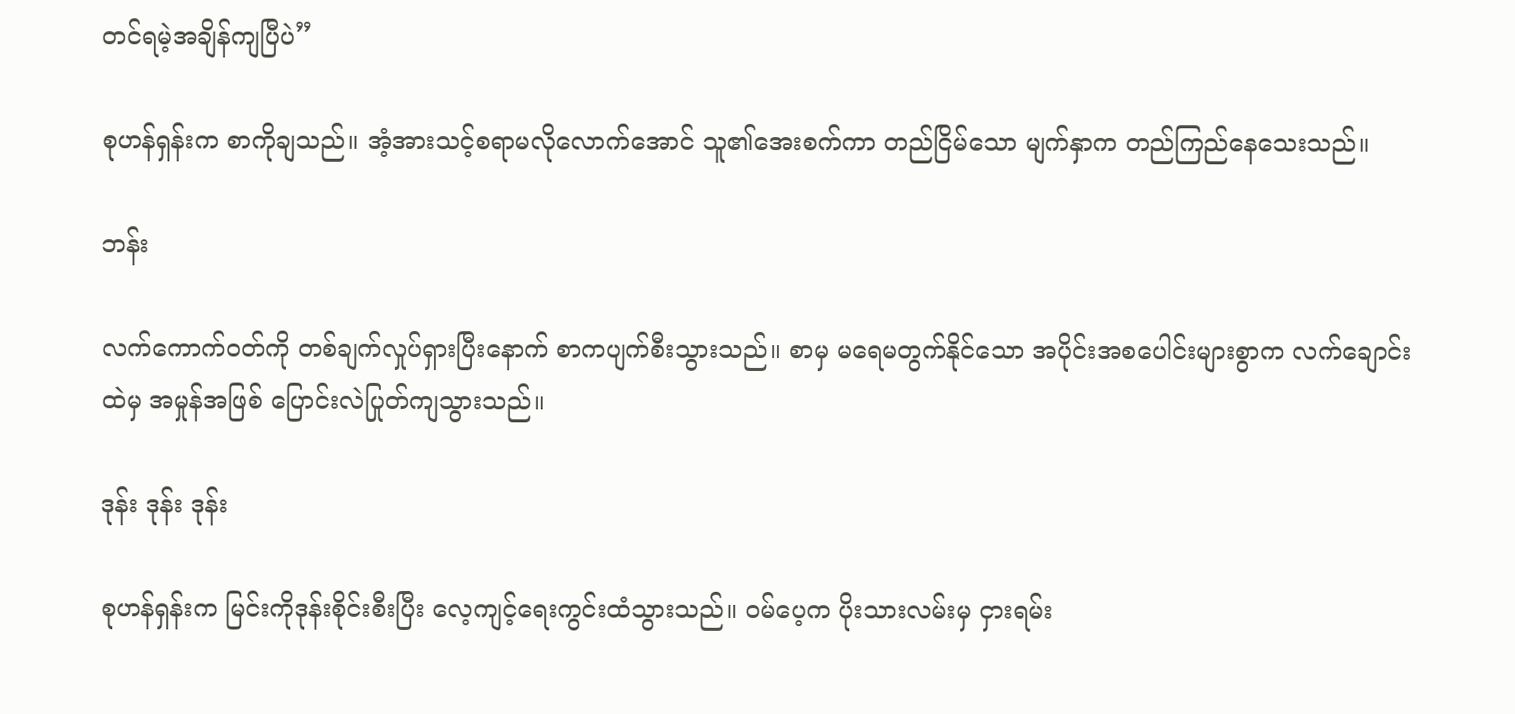တင်ရမဲ့အချိန်ကျပြီပဲ”

စုဟန်ရှန်းက စာကိုချသည်။ အံ့အားသင့်စရာမလိုလောက်အောင် သူ၏အေးစက်ကာ တည်ငြိမ်သော မျက်နှာက တည်ကြည်နေသေးသည်။

ဘန်း

လက်ကောက်ဝတ်ကို တစ်ချက်လှုပ်ရှားပြီးနောက် စာကပျက်စီးသွားသည်။ စာမှ မရေမတွက်နိုင်သော အပိုင်းအစပေါင်းများစွာက လက်ချောင်းထဲမှ အမှုန်အဖြစ် ပြောင်းလဲပြုတ်ကျသွားသည်။

ဒုန်း ဒုန်း ဒုန်း

စုဟန်ရှန်းက မြင်းကိုဒုန်းစိုင်းစီးပြီး လေ့ကျင့်ရေးကွင်းထံသွားသည်။ ဝမ်ပေ့က ပိုးသားလမ်းမှ ငှားရမ်း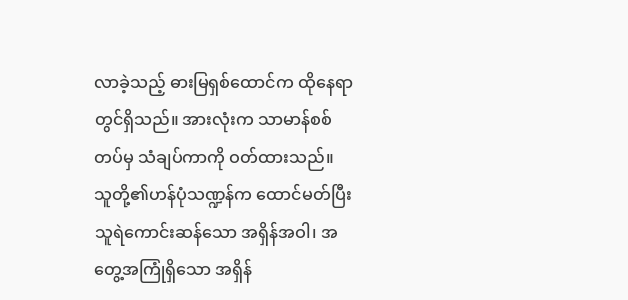လာခဲ့သည့် ဓားမြရှစ်ထောင်က ထိုနေရာတွင်ရှိသည်။ အားလုံးက သာမာန်စစ်တပ်မှ သံချပ်ကာကို ဝတ်ထားသည်။ သူတို့၏ဟန်ပုံသဏ္ဍန်က ထောင်မတ်ပြီး သူရဲကောင်းဆန်သော အရှိန်အဝါ၊ အတွေ့အကြုံရှိသော အရှိန်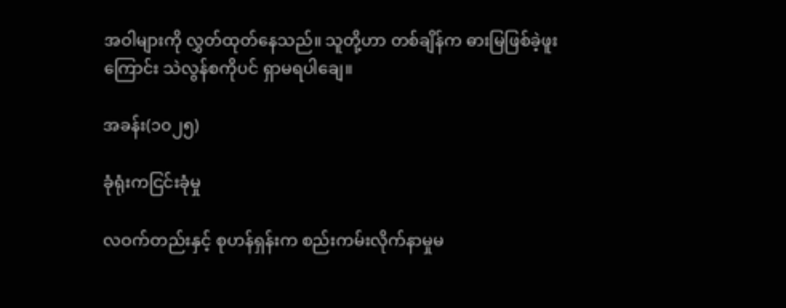အဝါများကို လွှတ်ထုတ်နေသည်။ သူတို့ဟာ တစ်ချိန်က ဓားမြဖြစ်ခဲ့ဖူးကြောင်း သဲလွန်စကိုပင် ရှာမရပါချေ။

အခန်း(၁၀၂၅)

ခုံရုံးကငြင်းခုံမှု

လဝက်တည်းနှင့် စုဟန်ရှန်းက စည်းကမ်းလိုက်နာမှုမ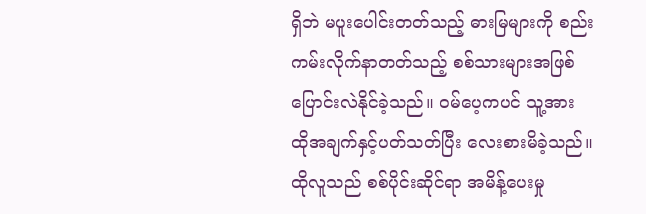ရှိဘဲ မပူးပေါင်းတတ်သည့် ဓားမြများကို စည်းကမ်းလိုက်နာတတ်သည့် စစ်သားများအဖြစ် ပြောင်းလဲနိုင်ခဲ့သည်။ ဝမ်ပေ့ကပင် သူ့အား ထိုအချက်နှင့်ပတ်သတ်ပြီး လေးစားမိခဲ့သည်။ ထိုလူသည် စစ်ပိုင်းဆိုင်ရာ အမိန့်ပေးမှု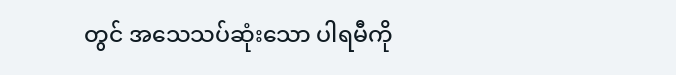တွင် အသေသပ်ဆုံးသော ပါရမီကို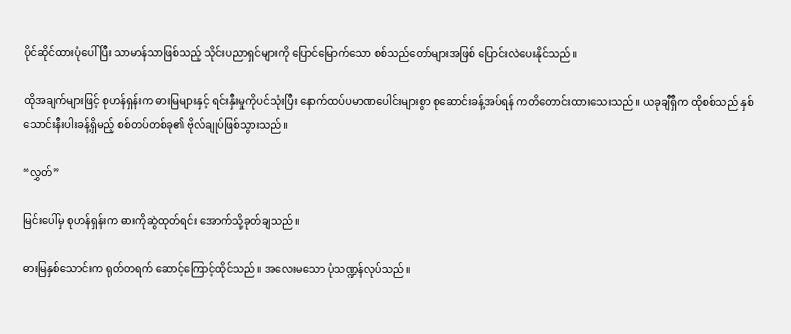ပိုင်ဆိုင်ထားပုံပေါ်ပြီး သာမာန်သာဖြစ်သည့် သိုင်းပညာရှင်များကို ပြောင်မြောက်သော စစ်သည်တော်များအဖြစ် ပြောင်းလဲပေးနိုင်သည်။

ထိုအချက်များဖြင့် စုဟန်ရှန်းက ဓားမြများနှင့် ရင်းနှီးမှုကိုပင်သုံးပြီး နောက်ထပ်ပမာဏပေါင်းများစွာ စုဆောင်းခန့်အပ်ရန် ကတိတောင်းထားသေးသည်။ ယခုချီရှီက ထိုစစ်သည် နှစ်သောင်းနီးပါးခန့်ရှိမည့် စစ်တပ်တစ်ခု၏ ဗိုလ်ချုပ်ဖြစ်သွားသည်။

“လွှတ်”

မြင်းပေါ်မှ စုဟန်ရှန်းက ဓားကိုဆွဲထုတ်ရင်း အောက်သို့ခုတ်ချသည်။

ဓားမြနှစ်သောင်းက ရုတ်တရက် ဆောင့်ကြောင့်ထိုင်သည်။ အလေးမသော ပုံသဏ္ဍန်လုပ်သည်။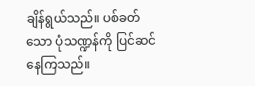ချိန်ရွယ်သည်။ ပစ်ခတ်သော ပုံသဏ္ဍန်ကို ပြင်ဆင်နေကြသည်။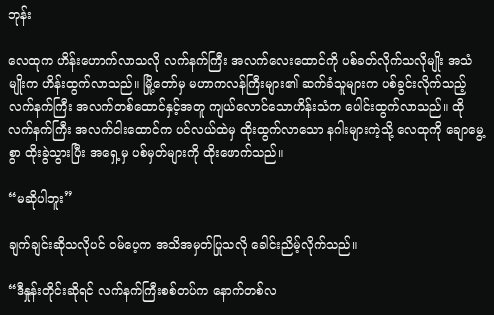ဘုန်း

လေထုက ဟိန်းဟောက်လာသလို လက်နက်ကြီး အလက်လေးထောင်ကို ပစ်ခတ်လိုက်သလိုမျိုး အသံမျိုးက ဟိန်းထွက်လာသည်။ မြို့တော်မှ မဟာကလန်ကြီးများ၏ ဆက်ခံသူများက ပစ်ခွင်းလိုက်သည့် လက်နက်ကြီး အလက်တစ်ထောင်နှင့်အတူ ကျယ်လောင်သောဟိန်းသံက ပေါင်းထွက်လာသည်။ ထိုလက်နက်ကြီး အလက်ငါးထောင်က ပင်လယ်ထဲမှ ထိုးထွက်လာသော နဂါးများကဲ့သို့ လေထုကို ချောမွေ့စွာ ထိုးခွဲသွားပြီး အရှေ့မှ ပစ်မှတ်များကို ထိုးဖောက်သည်။

“မဆိုပါဘူး”

ချက်ချင်းဆိုသလိုပင် ဝမ်ပေ့က အသိအမှတ်ပြုသလို ခေါင်းညိမ့်လိုက်သည်။

“ဒီနှုန်းတိုင်းဆိုရင် လက်နက်ကြီးစစ်တပ်က နောက်တစ်လ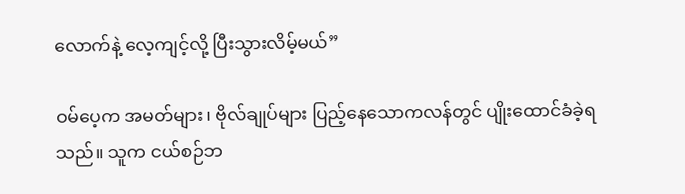လောက်နဲ့ လေ့ကျင့်လို့ ပြီးသွားလိမ့်မယ်”

ဝမ်ပေ့က အမတ်များ၊ ဗိုလ်ချုပ်များ ပြည့်နေသောကလန်တွင် ပျိုးထောင်ခံခဲ့ရသည်။ သူက ငယ်စဉ်ဘ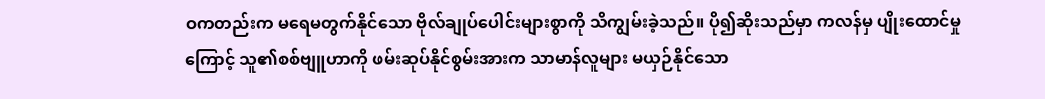ဝကတည်းက မရေမတွက်နိုင်သော ဗိုလ်ချုပ်ပေါင်းများစွာကို သိကျွမ်းခဲ့သည်။ ပို၍ဆိုးသည်မှာ ကလန်မှ ပျိုးထောင်မှုကြောင့် သူ၏စစ်ဗျူဟာကို ဖမ်းဆုပ်နိုင်စွမ်းအားက သာမာန်လူများ မယှဉ်နိုင်သော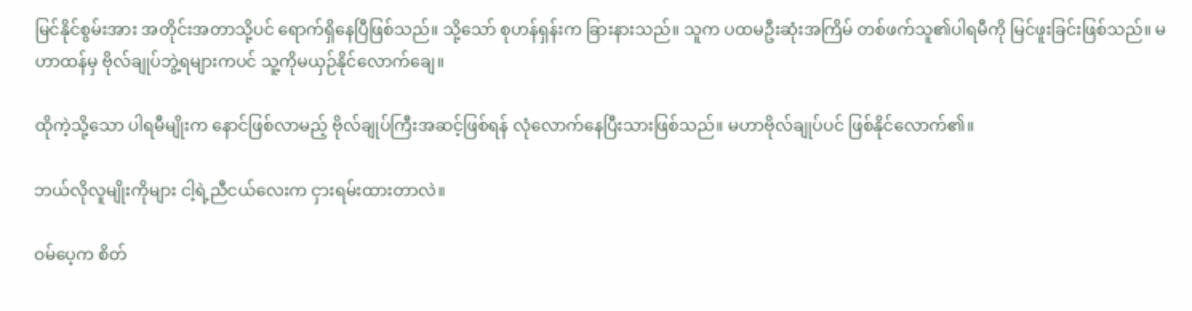မြင်နိုင်စွမ်းအား အတိုင်းအတာသို့ပင် ရောက်ရှိနေပြီဖြစ်သည်။ သို့သော် စုဟန်ရှန်းက ခြားနားသည်။ သူက ပထမဦးဆုံးအကြိမ် တစ်ဖက်သူ၏ပါရမီကို မြင်ဖူးခြင်းဖြစ်သည်။ မဟာထန်မှ ဗိုလ်ချုပ်ဘွဲ့ရများကပင် သူ့ကိုမယှဉ်နိုင်လောက်ချေ။

ထိုကဲ့သို့သော ပါရမီမျိုးက နောင်ဖြစ်လာမည့် ဗိုလ်ချုပ်ကြီးအဆင့်ဖြစ်ရန် လုံလောက်နေပြီးသားဖြစ်သည်။ မဟာဗိုလ်ချုပ်ပင် ဖြစ်နိုင်လောက်၏။

ဘယ်လိုလူမျိုးကိုများ ငါ့ရဲ့ညီငယ်လေးက ငှားရမ်းထားတာလဲ။

ဝမ်ပေ့က စိတ်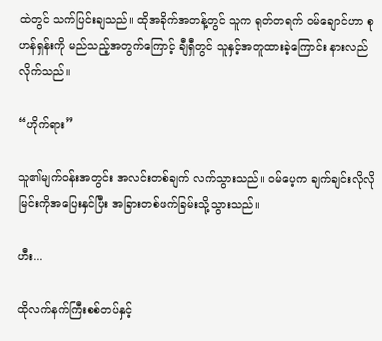ထဲတွင် သက်ပြင်းချသည်။ ထိုအခိုက်အတန့်တွင် သူက ရုတ်တရက် ဝမ်ချောင်ဟာ စုဟန်ရှန်းကို မည်သည့်အတွက်ကြောင့် ချီရှီတွင် သူနှင့်အတူထားခဲ့ကြောင်း နားလည်လိုက်သည်။

“ဟိုက်ရား”

သူ၏မျက်ဝန်းအတွင်း အလင်းတစ်ချက် လက်သွားသည်။ ဝမ်ပေ့က ချက်ချင်းလိုလို မြင်းကိုအပြေးနှင်ပြီး အခြားတစ်ဖက်ခြမ်းသို့သွားသည်။

ဟီး...

ထိုလက်နက်ကြီးစစ်တပ်နှင့်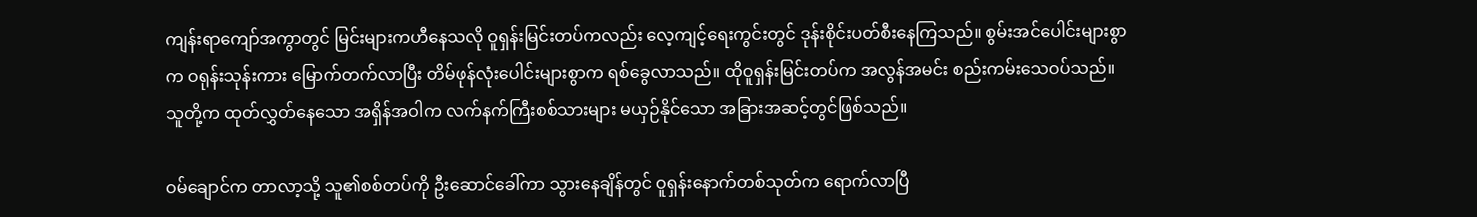ကျန်းရာကျော်အကွာတွင် မြင်းများကဟီနေသလို ဝူရှန်းမြင်းတပ်ကလည်း လေ့ကျင့်ရေးကွင်းတွင် ဒုန်းစိုင်းပတ်စီးနေကြသည်။ စွမ်းအင်ပေါင်းများစွာက ဝရုန်းသုန်းကား မြောက်တက်လာပြီး တိမ်ဖုန်လုံးပေါင်းများစွာက ရစ်ခွေလာသည်။ ထိုဝူရှန်းမြင်းတပ်က အလွန်အမင်း စည်းကမ်းသေဝပ်သည်။ သူတို့က ထုတ်လွှတ်နေသော အရှိန်အဝါက လက်နက်ကြီးစစ်သားများ မယှဉ်နိုင်သော အခြားအဆင့်တွင်ဖြစ်သည်။

ဝမ်ချောင်က တာလာ့သို့ သူ၏စစ်တပ်ကို ဦးဆောင်ခေါ်ကာ သွားနေချိန်တွင် ဝူရှန်းနောက်တစ်သုတ်က ရောက်လာပြီ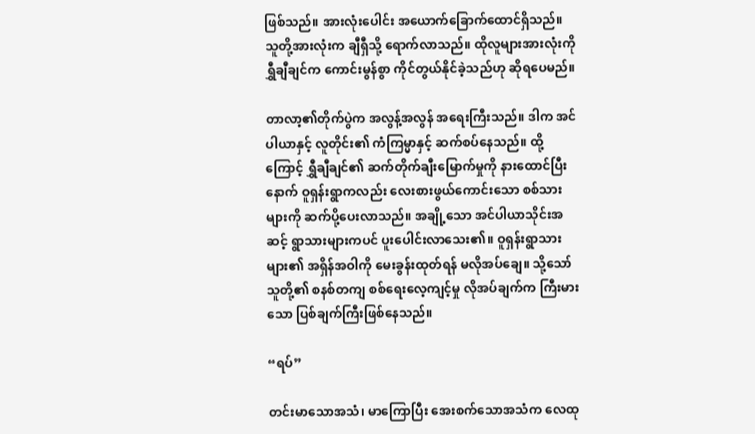ဖြစ်သည်။ အားလုံးပေါင်း အယောက်ခြောက်ထောင်ရှိသည်။ သူတို့အားလုံးက ချီရှီသို့ ရောက်လာသည်။ ထိုလူများအားလုံးကို ရွှီချီချင်က ကောင်းမွန်စွာ ကိုင်တွယ်နိုင်ခဲ့သည်ဟု ဆိုရပေမည်။

တာလာ့၏တိုက်ပွဲက အလွန့်အလွန် အရေးကြီးသည်။ ဒါက အင်ပါယာနှင့် လူတိုင်း၏ ကံကြမ္မာနှင့် ဆက်စပ်နေသည်။ ထို့ကြောင့် ရွှီချီချင်၏ ဆက်တိုက်ချီးမြောက်မှုကို နားထောင်ပြီးနောက် ဝူရှန်းရွာကလည်း လေးစားဖွယ်ကောင်းသော စစ်သားများကို ဆက်ပို့ပေးလာသည်။ အချို့သော အင်ပါယာသိုင်းအဆင့် ရွာသားများကပင် ပူးပေါင်းလာသေး၏။ ဝူရှန်းရွာသားများ၏ အရှိန်အဝါကို မေးခွန်းထုတ်ရန် မလိုအပ်ချေ။ သို့သော် သူတို့၏ စနစ်တကျ စစ်ရေးလေ့ကျင့်မှု လိုအပ်ချက်က ကြီးမားသော ပြစ်ချက်ကြီးဖြစ်နေသည်။

“ရပ်”

တင်းမာသောအသံ၊ မာကြောပြီး အေးစက်သောအသံက လေထု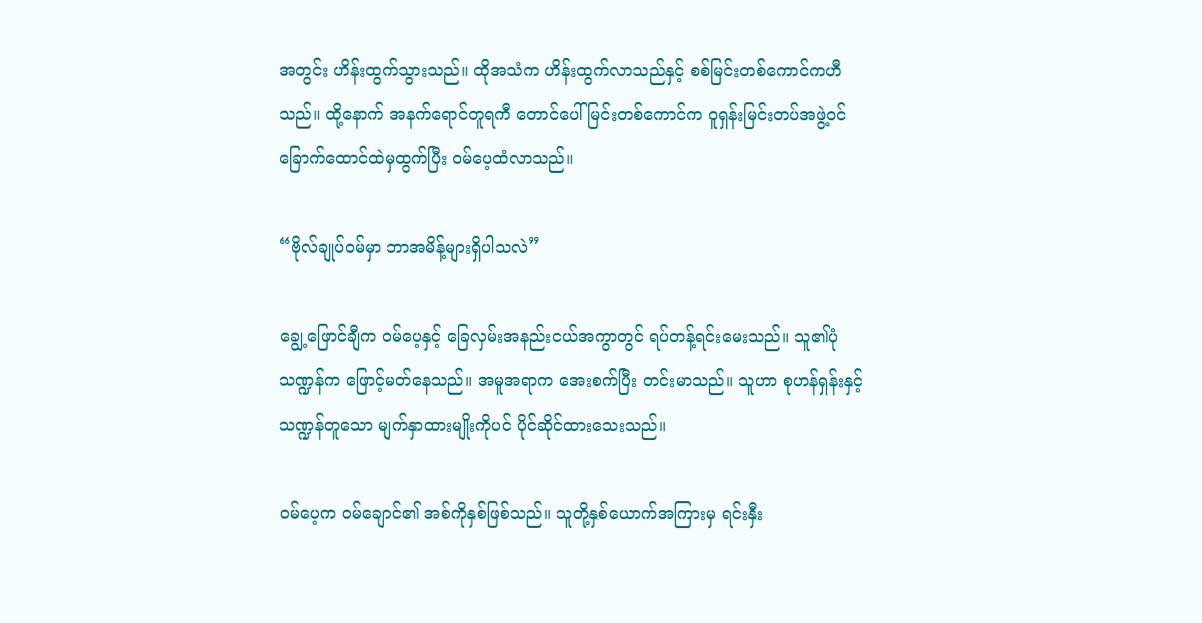အတွင်း ဟိန်းထွက်သွားသည်။ ထိုအသံက ဟိန်းထွက်လာသည်နှင့် စစ်မြင်းတစ်ကောင်ကဟီသည်။ ထို့နောက် အနက်ရောင်တူရကီ တောင်ပေါ်မြင်းတစ်ကောင်က ဝူရှန်းမြင်းတပ်အဖွဲ့ဝင် ခြောက်ထောင်ထဲမှထွက်ပြီး ဝမ်ပေ့ထံလာသည်။

“ဗိုလ်ချုပ်ဝမ်မှာ ဘာအမိန့်များရှိပါသလဲ”

ချွေ့ဖြောင်ချီက ဝမ်ပေ့နှင့် ခြေလှမ်းအနည်းငယ်အကွာတွင် ရပ်တန့်ရင်းမေးသည်။ သူ၏ပုံသဏ္ဍန်က ဖြောင့်မတ်နေသည်။ အမူအရာက အေးစက်ပြီး တင်းမာသည်။ သူဟာ စုဟန်ရှန်းနှင့် သဏ္ဍန်တူသော မျက်နှာထားမျိုးကိုပင် ပိုင်ဆိုင်ထားသေးသည်။

ဝမ်ပေ့က ဝမ်ချောင်၏ အစ်ကိုနှစ်ဖြစ်သည်။ သူတို့နှစ်ယောက်အကြားမှ ရင်းနှီး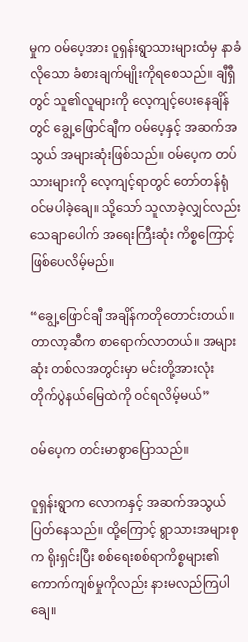မှုက ဝမ်ပေ့အား ဝူရှန်းရွာသားများထံမှ နာခံလိုသော ခံစားချက်မျိုးကိုရစေသည်။ ချီရှီတွင် သူ၏လူများကို လေ့ကျင့်ပေးနေချိန်တွင် ချွေ့ဖြောင်ချီက ဝမ်ပေ့နှင့် အဆက်အသွယ် အများဆုံးဖြစ်သည်။ ဝမ်ပေ့က တပ်သားများကို လေ့ကျင့်ရာတွင် တော်တန်ရုံ ဝင်မပါခဲ့ချေ။ သို့သော် သူလာခဲ့လျှင်လည်း သေချာပေါက် အရေးကြီးဆုံး ကိစ္စကြောင့် ဖြစ်ပေလိမ့်မည်။

“ချွေ့ဖြောင်ချီ အချိန်ကတိုတောင်းတယ်။ တာလာ့ဆီက စာရောက်လာတယ်။ အများဆုံး တစ်လအတွင်းမှာ မင်းတို့အားလုံး တိုက်ပွဲနယ်မြေထဲကို ဝင်ရလိမ့်မယ်”

ဝမ်ပေ့က တင်းမာစွာပြောသည်။

ဝူရှန်းရွာက လောကနှင့် အဆက်အသွယ် ပြတ်နေသည်။ ထို့ကြောင့် ရွာသားအများစုက ရိုးရှင်းပြီး စစ်ရေးစစ်ရာကိစ္စများ၏ ကောက်ကျစ်မှုကိုလည်း နားမလည်ကြပါချေ။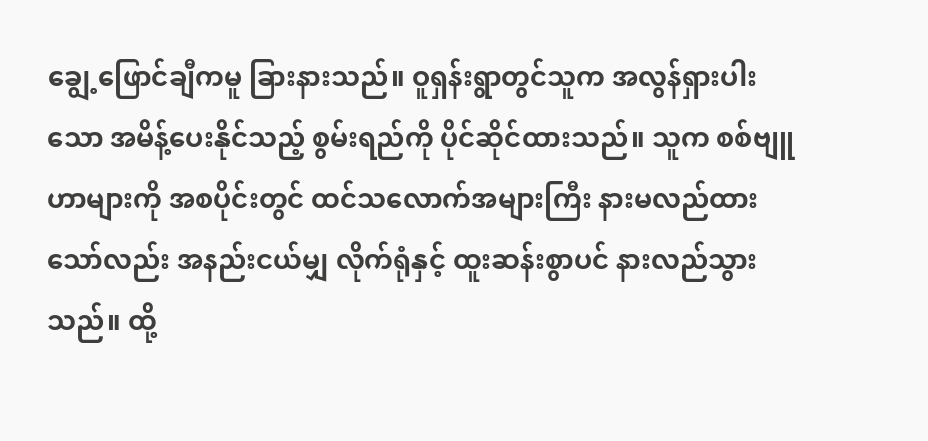ချွေ့ဖြောင်ချီကမူ ခြားနားသည်။ ဝူရှန်းရွာတွင်သူက အလွန်ရှားပါးသော အမိန့်ပေးနိုင်သည့် စွမ်းရည်ကို ပိုင်ဆိုင်ထားသည်။ သူက စစ်ဗျူဟာများကို အစပိုင်းတွင် ထင်သလောက်အများကြီး နားမလည်ထားသော်လည်း အနည်းငယ်မျှ လိုက်ရုံနှင့် ထူးဆန်းစွာပင် နားလည်သွားသည်။ ထို့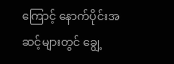ကြောင့် နောက်ပိုင်းအဆင့်များတွင် ချွေ့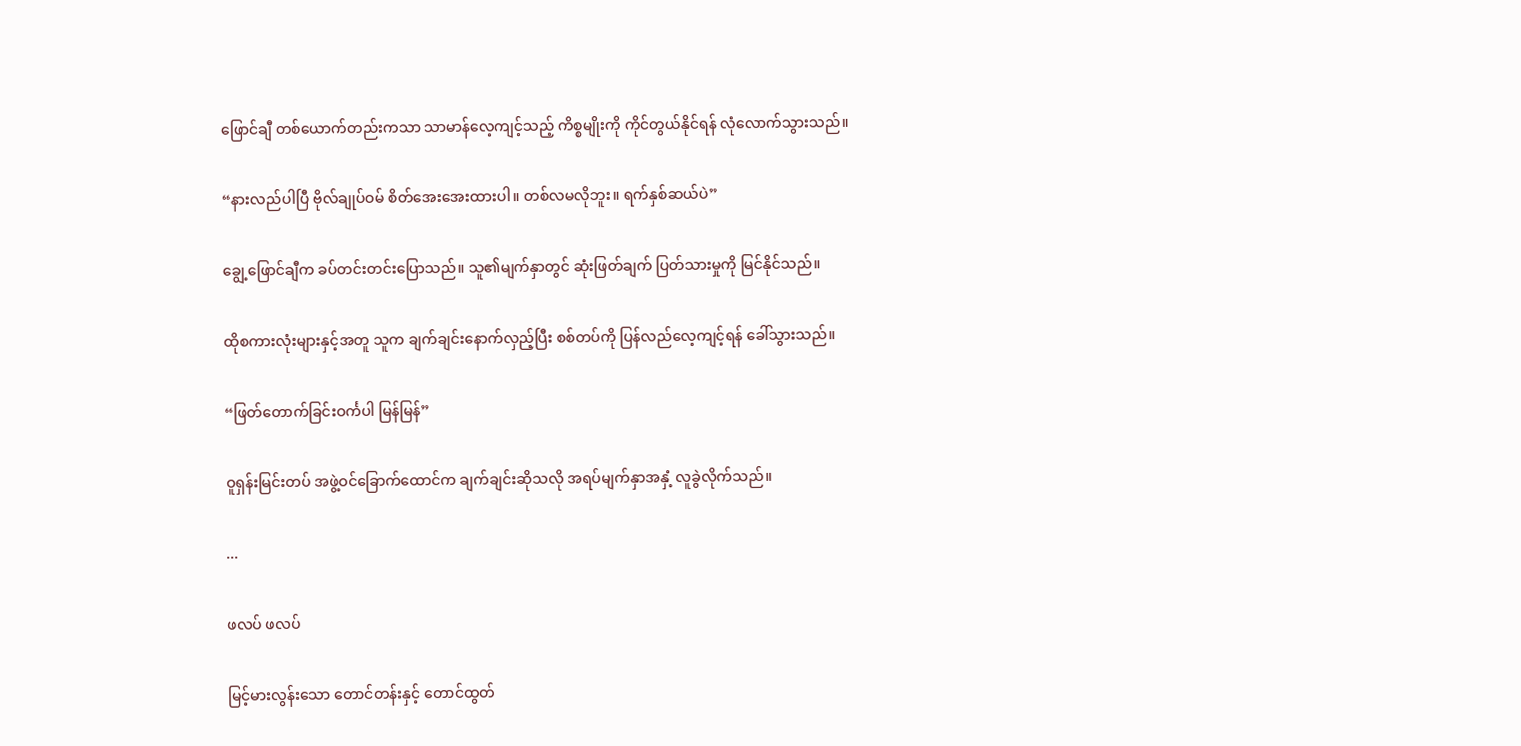ဖြောင်ချီ တစ်ယောက်တည်းကသာ သာမာန်လေ့ကျင့်သည့် ကိစ္စမျိုးကို ကိုင်တွယ်နိုင်ရန် လုံလောက်သွားသည်။

“နားလည်ပါပြီ ဗိုလ်ချုပ်ဝမ် စိတ်အေးအေးထားပါ။ တစ်လမလိုဘူး။ ရက်နှစ်ဆယ်ပဲ”

ချွေ့ဖြောင်ချီက ခပ်တင်းတင်းပြောသည်။ သူ၏မျက်နှာတွင် ဆုံးဖြတ်ချက် ပြတ်သားမှုကို မြင်နိုင်သည်။

ထိုစကားလုံးများနှင့်အတူ သူက ချက်ချင်းနောက်လှည့်ပြီး စစ်တပ်ကို ပြန်လည်လေ့ကျင့်ရန် ခေါ်သွားသည်။

“ဖြတ်တောက်ခြင်းဝင်္ကပါ မြန်မြန်”

ဝူရှန်းမြင်းတပ် အဖွဲ့ဝင်ခြောက်ထောင်က ချက်ချင်းဆိုသလို အရပ်မျက်နှာအနှံ့ လူခွဲလိုက်သည်။

...

ဖလပ် ဖလပ်

မြင့်မားလွန်းသော တောင်တန်းနှင့် တောင်ထွတ်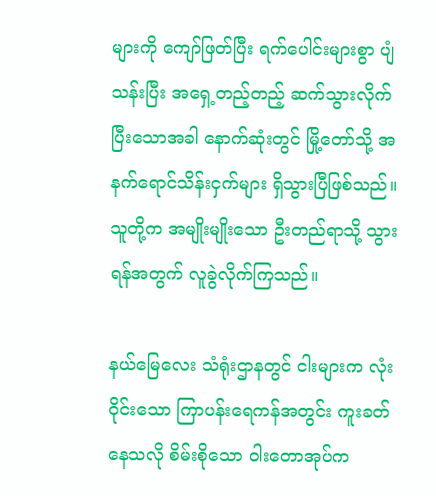များကို ကျော်ဖြတ်ပြီး ရက်ပေါင်းများစွာ ပျံသန်းပြီး အရှေ့တည့်တည့် ဆက်သွားလိုက်ပြီးသောအခါ နောက်ဆုံးတွင် မြို့တော်သို့ အနက်ရောင်သိန်းငှက်များ ရှိသွားပြီဖြစ်သည်။ သူတို့က အမျိုးမျိုးသော ဦးတည်ရာသို့ သွားရန်အတွက် လူခွဲလိုက်ကြသည်။

နယ်မြေလေး သံရုံးဌာနတွင် ငါးများက လုံးဝိုင်းသော ကြာပန်းရေကန်အတွင်း ကူးခတ်နေသလို စိမ်းစိုသော ဝါးတောအုပ်က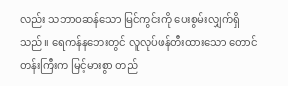လည်း သဘာဝဆန်သော မြင်ကွင်းကို ပေးစွမ်းလျှက်ရှိသည်။ ရေကန်နဘေးတွင် လူလုပ်ဖန်တီးထားသော တောင်တန်းကြီးက မြင့်မားစွာ တည်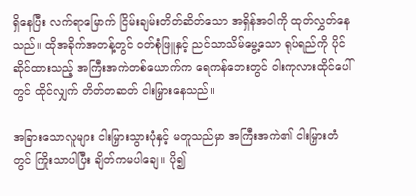ရှိနေပြီး လက်ရာမြောက် ငြိမ်းချမ်းတိတ်ဆိတ်သော အရှိန်အဝါကို ထုတ်လွှတ်နေသည်။ ထိုအခိုက်အတန့်တွင် ဝတ်စုံဖြူနှင့် ညင်သာသိမ်မွေ့သော ရုပ်ရည်ကို ပိုင်ဆိုင်ထားသည့် အကြီးအကဲတစ်ယောက်က ရေကန်ဘေးတွင် ဝါးကုလားထိုင်ပေါ်တွင် ထိုင်လျှက် တိတ်တဆတ် ငါးမြှားနေသည်။

အခြားသောလူများ ငါးမြှားသွားပုံနှင့် မတူသည်မှာ အကြီးအကဲ၏ ငါးမြှားတံတွင် ကြိုးသာပါပြီး ချိတ်ကမပါချေ။ ပို၍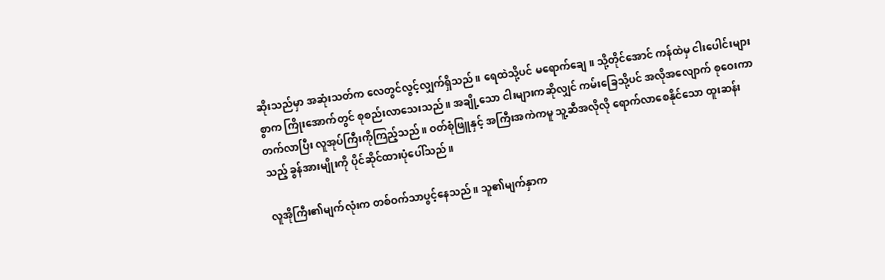ဆိုးသည်မှာ အဆုံးသတ်က လေတွင်လွင့်လျှက်ရှိသည်။ ရေထဲသို့ပင် မရောက်ချေ။ သို့တိုင်အောင် ကန်ထဲမှ ငါးပေါင်းများစွာက ကြိုးအောက်တွင် စုစည်းလာသေးသည်။ အချို့သော ငါးများကဆိုလျှင် ကမ်းခြေသို့ပင် အလိုအလျောက် စုဝေးကာ တက်လာပြီး လူအုပ်ကြီးကိုကြည့်သည်။ ဝတ်စုံဖြူနှင့် အကြီးအကဲကမူ သူ့ဆီအလိုလို ရောက်လာစေနိုင်သော ထူးဆန်းသည့် ခွန်အားမျိုးကို ပိုင်ဆိုင်ထားပုံပေါ်သည်။

လူအိုကြီး၏မျက်လုံးက တစ်ဝက်သာပွင့်နေသည်။ သူ၏မျက်နှာက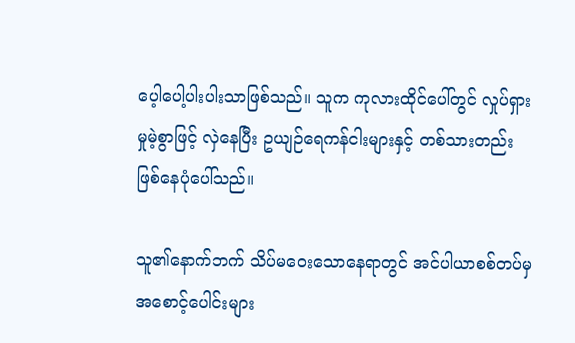ပေ့ါပေါ့ပါးပါးသာဖြစ်သည်။ သူက ကုလားထိုင်ပေါ်တွင် လှုပ်ရှားမှုမဲ့စွာဖြင့် လှဲနေပြီး ဥယျဉ်ရေကန်ငါးများနှင့် တစ်သားတည်းဖြစ်နေပုံပေါ်သည်။

သူ၏နောက်ဘက် သိပ်မဝေးသောနေရာတွင် အင်ပါယာစစ်တပ်မှ အစောင့်ပေါင်းများ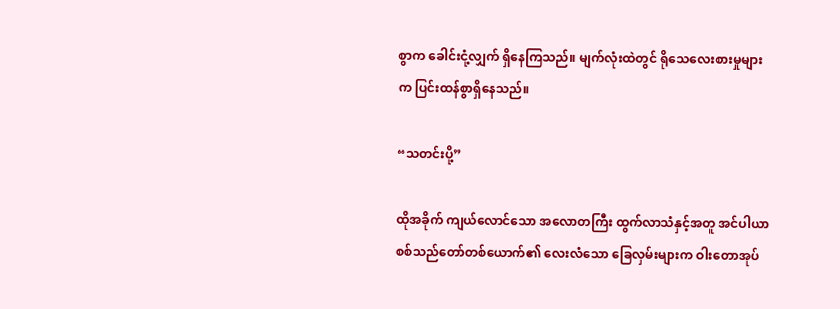စွာက ခေါင်းငုံ့လျှက် ရှိနေကြသည်။ မျက်လုံးထဲတွင် ရိုသေလေးစားမှုများက ပြင်းထန်စွာရှိနေသည်။

“သတင်းပို့”

ထိုအခိုက် ကျယ်လောင်သော အလောတကြီး ထွက်လာသံနှင့်အတူ အင်ပါယာ စစ်သည်တော်တစ်ယောက်၏ လေးလံသော ခြေလှမ်းများက ဝါးတောအုပ်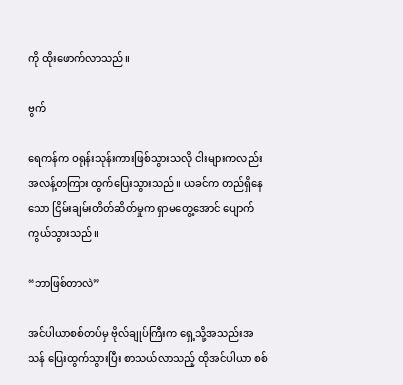ကို ထိုးဖောက်လာသည်။

ဗွက်

ရေကန်က ဝရုန်းသုန်းကားဖြစ်သွားသလို ငါးများကလည်း အလန့်တကြား ထွက်ပြေးသွားသည်။ ယခင်က တည်ရှိနေသော ငြိမ်းချမ်းတိတ်ဆိတ်မှုက ရှာမတွေ့အောင် ပျောက်ကွယ်သွားသည်။

“ဘာဖြစ်တာလဲ”

အင်ပါယာစစ်တပ်မှ ဗိုလ်ချုပ်ကြီးက ရှေ့သို့အသည်းအသန် ပြေးထွက်သွားပြီး စာသယ်လာသည့် ထိုအင်ပါယာ စစ်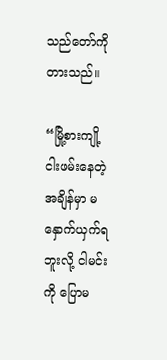သည်တော်ကိုတားသည်။

“မြို့စားကျို့ ငါးဖမ်းနေတဲ့အချိန်မှာ မနှောက်ယှက်ရဘူးလို့ ငါမင်းကို ပြောမ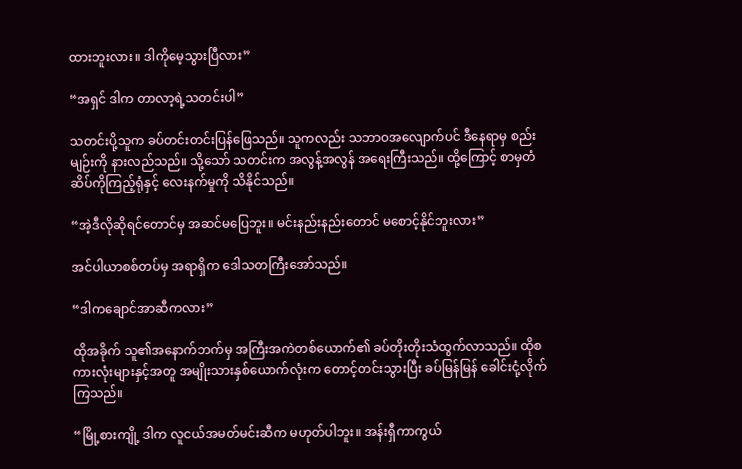ထားဘူးလား။ ဒါကိုမေ့သွားပြီလား”

“အရှင် ဒါက တာလာ့ရဲ့သတင်းပါ”

သတင်းပို့သူက ခပ်တင်းတင်းပြန်ဖြေသည်။ သူကလည်း သဘာဝအလျောက်ပင် ဒီနေရာမှ စည်းမျဉ်းကို နားလည်သည်။ သို့သော် သတင်းက အလွန့်အလွန် အရေးကြီးသည်။ ထို့ကြောင့် စာမှတံဆိပ်ကိုကြည့်ရုံနှင့် လေးနက်မှုကို သိနိုင်သည်။

“အဲ့ဒီလိုဆိုရင်တောင်မှ အဆင်မပြေဘူး။ မင်းနည်းနည်းတောင် မစောင့်နိုင်ဘူးလား”

အင်ပါယာစစ်တပ်မှ အရာရှိက ဒေါသတကြီးအော်သည်။

“ဒါကချောင်အာဆီကလား”

ထိုအခိုက် သူ၏အနောက်ဘက်မှ အကြီးအကဲတစ်ယောက်၏ ခပ်တိုးတိုးသံထွက်လာသည်။ ထိုစကားလုံးများနှင့်အတူ အမျိုးသားနှစ်ယောက်လုံးက တောင့်တင်းသွားပြီး ခပ်မြန်မြန် ခေါင်းငုံ့လိုက်ကြသည်။

“မြို့စားကျို့ ဒါက လူငယ်အမတ်မင်းဆီက မဟုတ်ပါဘူး။ အန်းရှီကာကွယ်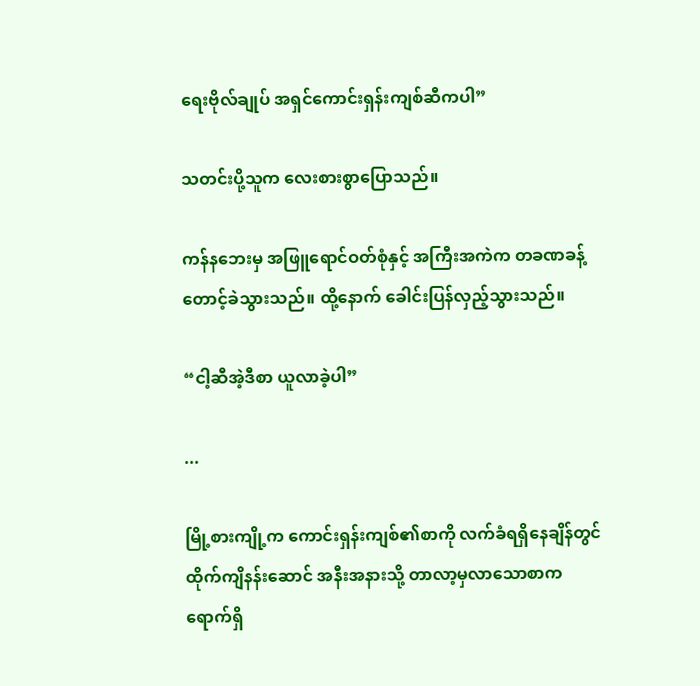ရေးဗိုလ်ချုပ် အရှင်ကောင်းရှန်းကျစ်ဆီကပါ”

သတင်းပို့သူက လေးစားစွာပြောသည်။

ကန်နဘေးမှ အဖြူရောင်ဝတ်စုံနှင့် အကြီးအကဲက တခဏခန့် တောင့်ခဲသွားသည်။ ထို့နောက် ခေါင်းပြန်လှည့်သွားသည်။

“ငါ့ဆီအဲ့ဒီစာ ယူလာခဲ့ပါ”

...

မြို့စားကျို့က ကောင်းရှန်းကျစ်၏စာကို လက်ခံရရှိနေချိန်တွင် ထိုက်ကျိနန်းဆောင် အနီးအနားသို့ တာလာ့မှလာသောစာက ရောက်ရှိ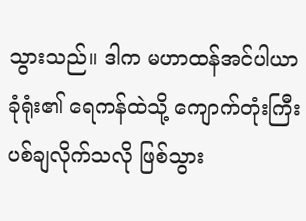သွားသည်။ ဒါက မဟာထန်အင်ပါယာ ခုံရုံး၏ ရေကန်ထဲသို့ ကျောက်တုံးကြီး ပစ်ချလိုက်သလို ဖြစ်သွား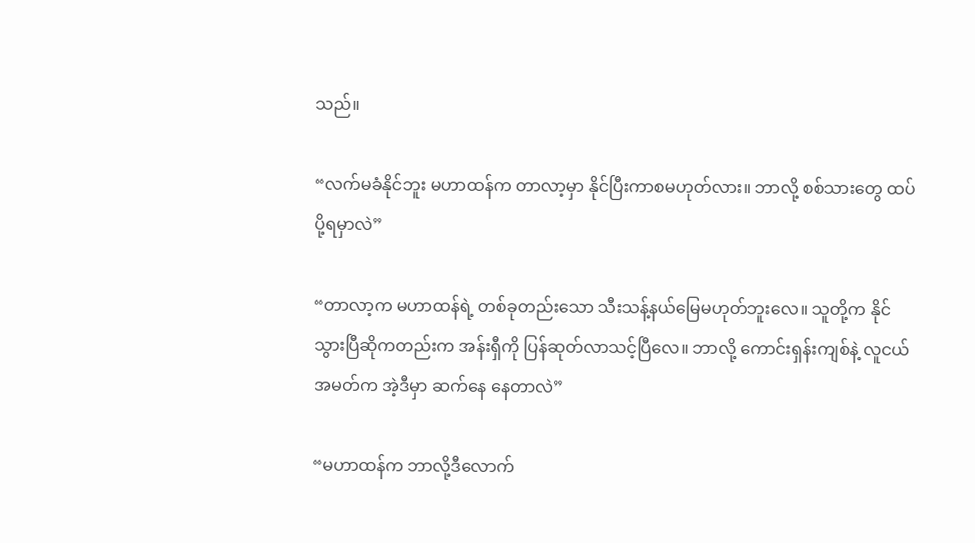သည်။

“လက်မခံနိုင်ဘူး မဟာထန်က တာလာ့မှာ နိုင်ပြီးကာစမဟုတ်လား။ ဘာလို့ စစ်သားတွေ ထပ်ပို့ရမှာလဲ”

“တာလာ့က မဟာထန်ရဲ့ တစ်ခုတည်းသော သီးသန့်နယ်မြေမဟုတ်ဘူးလေ။ သူတို့က နိုင်သွားပြီဆိုကတည်းက အန်းရှီကို ပြန်ဆုတ်လာသင့်ပြီလေ။ ဘာလို့ ကောင်းရှန်းကျစ်နဲ့ လူငယ်အမတ်က အဲ့ဒီမှာ ဆက်နေ နေတာလဲ”

“မဟာထန်က ဘာလို့ဒီလောက်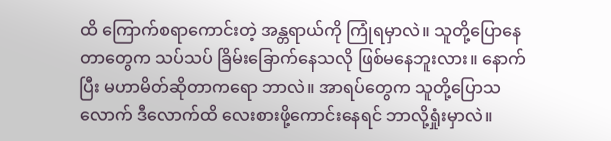ထိ ကြောက်စရာကောင်းတဲ့ အန္တရာယ်ကို ကြုံရမှာလဲ။ သူတို့ပြောနေတာတွေက သပ်သပ် ခြိမ်းခြောက်နေသလို ဖြစ်မနေဘူးလား။ နောက်ပြီး မဟာမိတ်ဆိုတာကရော ဘာလဲ။ အာရပ်တွေက သူတို့ပြောသလောက် ဒီလောက်ထိ လေးစားဖို့ကောင်းနေရင် ဘာလို့ရှုံးမှာလဲ။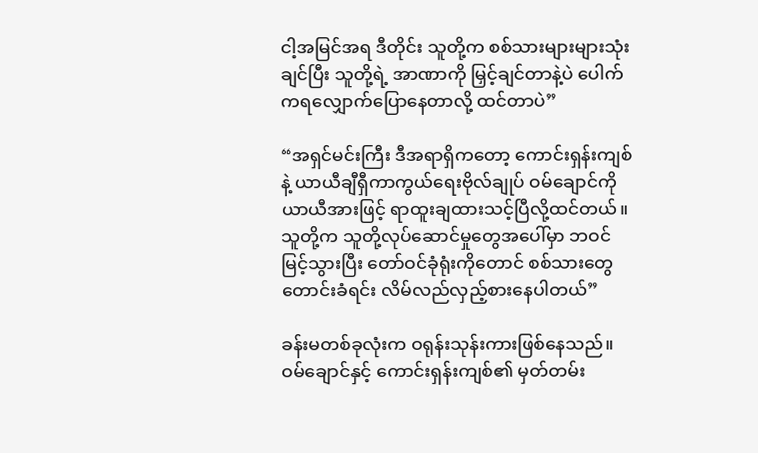ငါ့အမြင်အရ ဒီတိုင်း သူတို့က စစ်သားများများသုံးချင်ပြီး သူတို့ရဲ့ အာဏာကို မြှင့်ချင်တာနဲ့ပဲ ပေါက်ကရလျှောက်ပြောနေတာလို့ ထင်တာပဲ”

“အရှင်မင်းကြီး ဒီအရာရှိကတော့ ကောင်းရှန်းကျစ်နဲ့ ယာယီချီရှီကာကွယ်ရေးဗိုလ်ချုပ် ဝမ်ချောင်ကို ယာယီအားဖြင့် ရာထူးချထားသင့်ပြီလို့ထင်တယ်။ သူတို့က သူတို့လုပ်ဆောင်မှုတွေအပေါ်မှာ ဘဝင်မြင့်သွားပြီး တော်ဝင်ခုံရုံးကိုတောင် စစ်သားတွေ တောင်းခံရင်း လိမ်လည်လှည့်စားနေပါတယ်”

ခန်းမတစ်ခုလုံးက ဝရုန်းသုန်းကားဖြစ်နေသည်။ ဝမ်ချောင်နှင့် ကောင်းရှန်းကျစ်၏ မှတ်တမ်း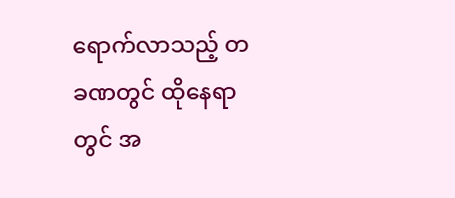ရောက်လာသည့် တခဏတွင် ထိုနေရာတွင် အ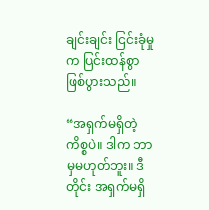ချင်းချင်း ငြင်းခုံမှုက ပြင်းထန်စွာ ဖြစ်ပွားသည်။

“အရှက်မရှိတဲ့ ကိစ္စပဲ။ ဒါက ဘာမှမဟုတ်ဘူး။ ဒီတိုင်း အရှက်မရှိ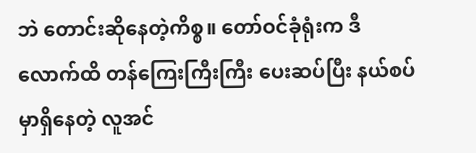ဘဲ တောင်းဆိုနေတဲ့ကိစ္စ။ တော်ဝင်ခုံရုံးက ဒီလောက်ထိ တန်ကြေးကြီးကြီး ပေးဆပ်ပြီး နယ်စပ်မှာရှိနေတဲ့ လူအင်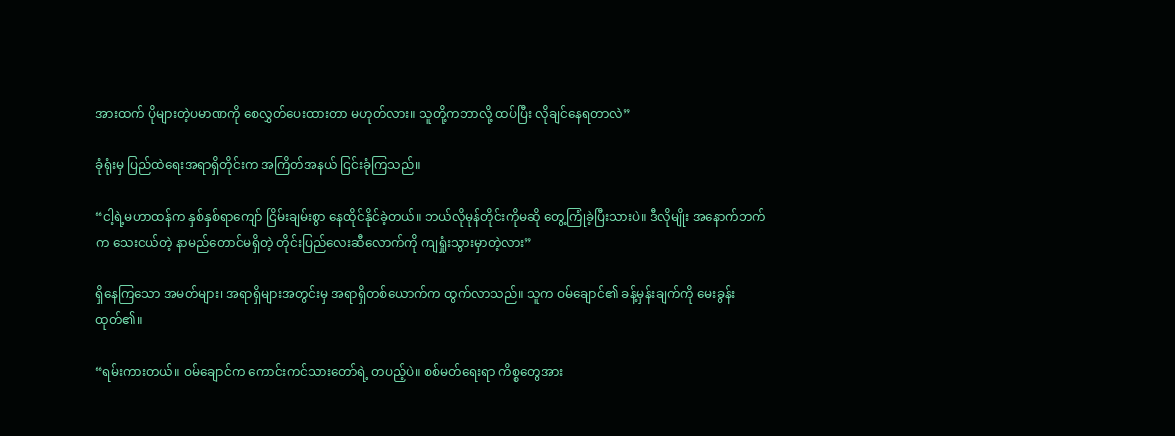အားထက် ပိုများတဲ့ပမာဏကို စေလွှတ်ပေးထားတာ မဟုတ်လား။ သူတို့ကဘာလို့ ထပ်ပြီး လိုချင်နေရတာလဲ”

ခုံရုံးမှ ပြည်ထဲရေးအရာရှိတိုင်းက အကြိတ်အနယ် ငြင်းခုံကြသည်။

“ငါ့ရဲ့မဟာထန်က နှစ်နှစ်ရာကျော် ငြိမ်းချမ်းစွာ နေထိုင်နိုင်ခဲ့တယ်။ ဘယ်လိုမုန်တိုင်းကိုမဆို တွေ့ကြုံခဲ့ပြီးသားပဲ။ ဒီလိုမျိုး အနောက်ဘက်က သေးငယ်တဲ့ နာမည်တောင်မရှိတဲ့ တိုင်းပြည်လေးဆီလောက်ကို ကျရှုံးသွားမှာတဲ့လား”

ရှိနေကြသော အမတ်များ၊ အရာရှိများအတွင်းမှ အရာရှိတစ်ယောက်က ထွက်လာသည်။ သူက ဝမ်ချောင်၏ ခန့်မှန်းချက်ကို မေးခွန်းထုတ်၏။

“ရမ်းကားတယ်။ ဝမ်ချောင်က ကောင်းကင်သားတော်ရဲ့ တပည့်ပဲ။ စစ်မတ်ရေးရာ ကိစ္စတွေအား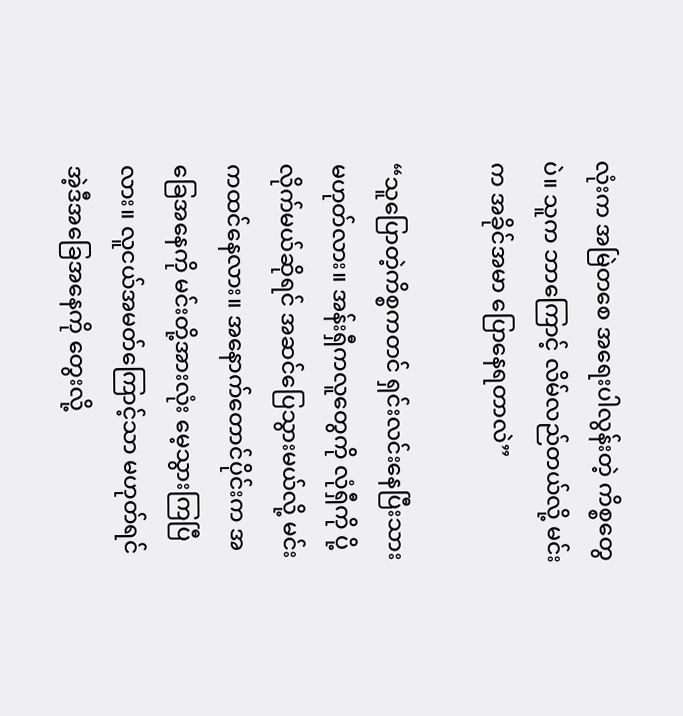လုံးက အမြဲတစေ အရေးပါလွန်းတဲ့ ကိစ္စတွေပဲ။ သူက ဘာကြောင့် လိမ်လည်တယ်လို့ မင်းက အခိုင်အမာ ပြောနေရတာလဲ”

“သူပြောတဲ့ကိစ္စကတင် ရှင်းလင်းနေပြီးသားမဟုတ်လား။ အန်းရှီကလူတွေကို လုံရှီကို ပို့လိုက်မယ်ဆိုရင် အဆင်ပြေသွားမယ်လို့ မင်းကထင်နေလား။ အနောက်တောင်ပိုင်းက အခြေအနေကို မင်းတို့အားလုံး မေ့သွားကြပြီလား။ လူငယ်အမတ်ကြောင့်သာ မဟုတ်ရင် အဲ့ဒီအခြေအနေကို တွေးလို့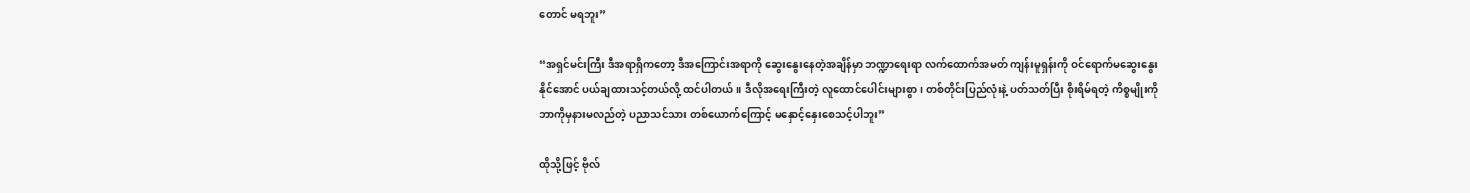တောင် မရဘူး”

“အရှင်မင်းကြီး ဒီအရာရှိကတော့ ဒီအကြောင်းအရာကို ဆွေးနွေးနေတဲ့အချိန်မှာ ဘဏ္ဍာရေးရာ လက်ထောက်အမတ် ကျန်းမူရှန်းကို ဝင်ရောက်မဆွေးနွေးနိုင်အောင် ပယ်ချထားသင့်တယ်လို့ ထင်ပါတယ်။ ဒီလိုအရေးကြီးတဲ့ လူထောင်ပေါင်းများစွာ၊ တစ်တိုင်းပြည်လုံးနဲ့ ပတ်သတ်ပြီး စိုးရိမ်ရတဲ့ ကိစ္စမျိုးကို ဘာကိုမှနားမလည်တဲ့ ပညာသင်သား တစ်ယောက်ကြောင့် မနှောင့်နှေးစေသင့်ပါဘူး”

ထိုသို့ဖြင့် ဗိုလ်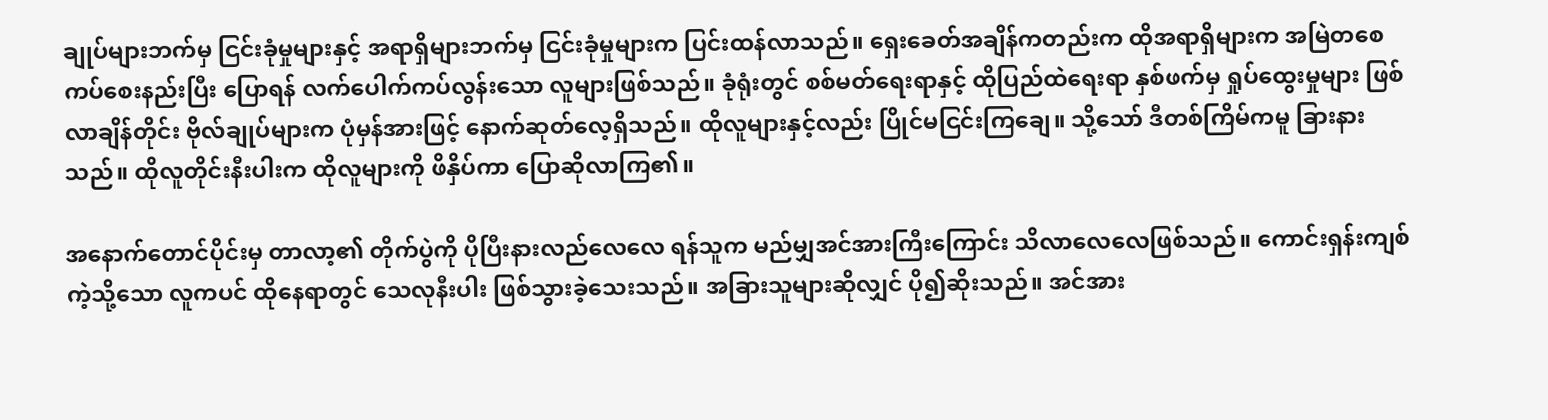ချုပ်များဘက်မှ ငြင်းခုံမှုများနှင့် အရာရှိများဘက်မှ ငြင်းခုံမှုများက ပြင်းထန်လာသည်။ ရှေးခေတ်အချိန်ကတည်းက ထိုအရာရှိများက အမြဲတစေ ကပ်စေးနည်းပြီး ပြောရန် လက်ပေါက်ကပ်လွန်းသော လူများဖြစ်သည်။ ခုံရုံးတွင် စစ်မတ်ရေးရာနှင့် ထိုပြည်ထဲရေးရာ နှစ်ဖက်မှ ရှုပ်ထွေးမှုများ ဖြစ်လာချိန်တိုင်း ဗိုလ်ချုပ်များက ပုံမှန်အားဖြင့် နောက်ဆုတ်လေ့ရှိသည်။ ထိုလူများနှင့်လည်း ပြိုင်မငြင်းကြချေ။ သို့သော် ဒီတစ်ကြိမ်ကမူ ခြားနားသည်။ ထိုလူတိုင်းနီးပါးက ထိုလူများကို ဖိနှိပ်ကာ ပြောဆိုလာကြ၏။

အနောက်တောင်ပိုင်းမှ တာလာ့၏ တိုက်ပွဲကို ပိုပြီးနားလည်လေလေ ရန်သူက မည်မျှအင်အားကြီးကြောင်း သိလာလေလေဖြစ်သည်။ ကောင်းရှန်းကျစ်ကဲ့သို့သော လူကပင် ထိုနေရာတွင် သေလုနီးပါး ဖြစ်သွားခဲ့သေးသည်။ အခြားသူများဆိုလျှင် ပို၍ဆိုးသည်။ အင်အား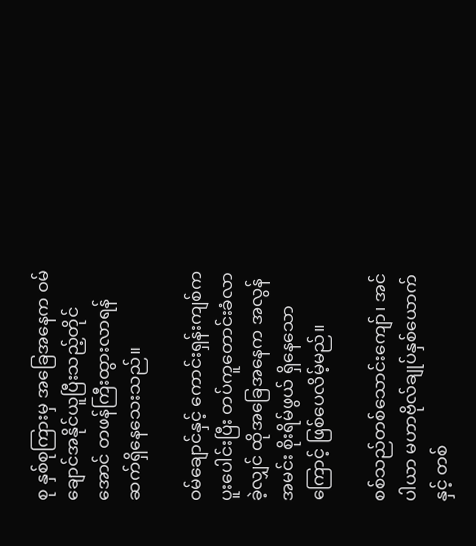စု နှစ်စုကြားမှ အခြေအနေက ဝမ်ချောင်အနိုင်ယူပြီးသည့်တိုင်အောင် တဖန်ကြီးထွားလာရန် ဆက်ရှိနေသေးသည်။

ဝမ်ချောင်နှင့် ကောင်းရှန်းကျစ်က ပူးပေါင်းပြီး တပ်ကူတောင်းခံလာခဲ့လျှင် ထိုအခြေအနေက အလွန်အမင်း စိုးရိမ်ဖွယ် ရှိနေသောကြောင့် ဖြစ်ပေလိမ့်မည်။

စစ်သည်တစ်သောင်းကျော်၊ အင်ပါယာ မဟာဗိုလ်ချုပ်နှစ်ယောက်နှင့် တစ်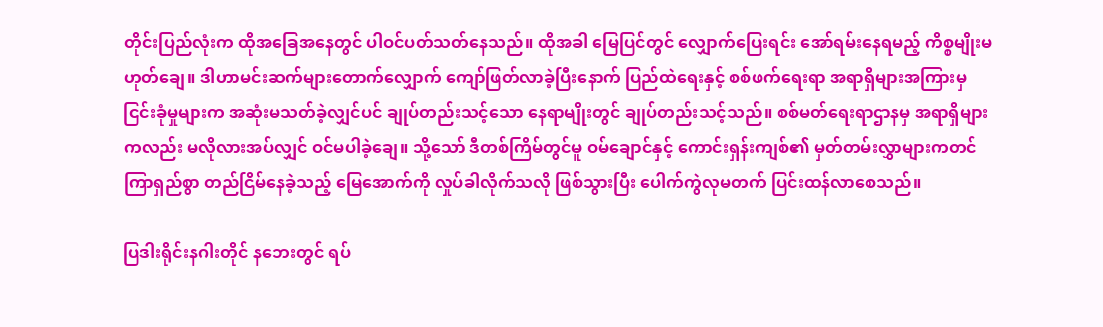တိုင်းပြည်လုံးက ထိုအခြေအနေတွင် ပါဝင်ပတ်သတ်နေသည်။ ထိုအခါ မြေပြင်တွင် လျှောက်ပြေးရင်း အော်ရမ်းနေရမည့် ကိစ္စမျိုးမဟုတ်ချေ။ ဒါဟာမင်းဆက်များတောက်လျှောက် ကျော်ဖြတ်လာခဲ့ပြီးနောက် ပြည်ထဲရေးနှင့် စစ်ဖက်ရေးရာ အရာရှိများအကြားမှ ငြင်းခုံမှုများက အဆုံးမသတ်ခဲ့လျှင်ပင် ချုပ်တည်းသင့်သော နေရာမျိုးတွင် ချုပ်တည်းသင့်သည်။ စစ်မတ်ရေးရာဌာနမှ အရာရှိများကလည်း မလိုလားအပ်လျှင် ဝင်မပါခဲ့ချေ။ သို့သော် ဒီတစ်ကြိမ်တွင်မူ ဝမ်ချောင်နှင့် ကောင်းရှန်းကျစ်၏ မှတ်တမ်းလွှာများကတင် ကြာရှည်စွာ တည်ငြိမ်နေခဲ့သည့် မြေအောက်ကို လှုပ်ခါလိုက်သလို ဖြစ်သွားပြီး ပေါက်ကွဲလုမတက် ပြင်းထန်လာစေသည်။

ပြဒါးရိုင်းနဂါးတိုင် နဘေးတွင် ရပ်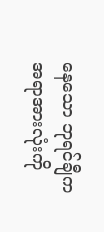နေသော ဘုရင်ချီက အရာအားလုံးကို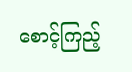စောင့်ကြည့်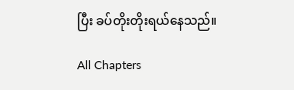ပြီး ခပ်တိုးတိုးရယ်နေသည်။

All Chapters